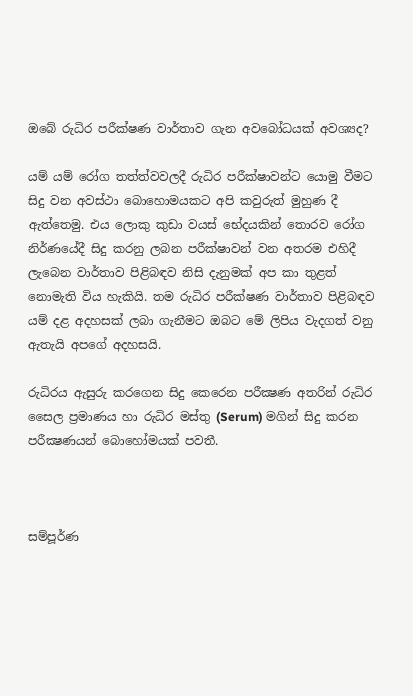ඔබේ රුධිර පරීක්ෂණ වාර්තාව ගැන අවබෝධයක් අවශ්‍යද?

යම් යම් රෝග තත්ත්වවලදී රුධිර පරීක්ෂාවන්ට යොමු වීමට සිදු වන අවස්ථා බොහොමයකට අපි කවුරුත් මුහුණ දී ඇත්තෙමු. එය ‍ලොකු කුඩා වයස් භේදයකින් තොරව රෝග නිර්ණයේදී සිදු කරනු ලබන පරීක්ෂාවන් වන අතරම එහිදී ලැබෙන වාර්තාව පිළිබඳව නිසි දැනුමක් අප කා තුළත් නොමැති විය හැකියි. තම රුධිර පරීක්ෂණ වාර්තාව පිළිබඳව යම් දළ අදහසක් ලබා ගැනීමට ඔබට මේ ලිපිය වැදගත් වනු ඇතැයි අපගේ අදහසයි.

රුධිරය ඇසුරු කරගෙන සිදු කෙරෙන පරීක්‍ෂණ අතරින් රුධිර සෛල ප්‍රමාණය හා රුධිර මස්තු (Serum) මගින් සිදු කරන පරීක්‍ෂණයන් බොහෝමයක් පවතී.



සම්පූර්ණ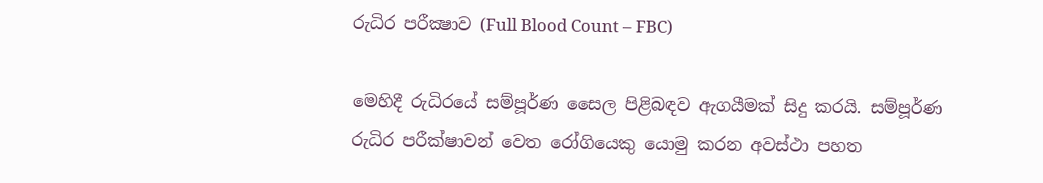රුධිර පරීක්‍ෂාව (Full Blood Count – FBC)

මෙහිදී රුධිරයේ සම්පූර්ණ සෛල පිළිබඳව ඇගයීමක් සිදු කරයි. සම්පූර්ණ රුධිර පරීක්ෂාවන් වෙත රෝගියෙකු යොමු කරන අවස්ථා පහත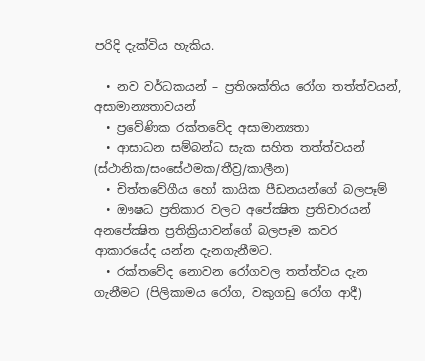පරිදි දැක්විය හැකිය.

  • නව වර්ධකයන් – ප්‍රතිශක්තිය රෝග තත්ත්වයන්, අසාමාන්‍යතාවයන්
  • ප්‍රවේණික රක්තවේද අසාමාන්‍යතා
  • ආසාධන සම්බන්ධ සැක සහිත තත්ත්වයන් (ස්ථානික/සංසේථමක/තීව්‍ර/කාලීන)
  • චිත්තවේගීය හෝ කායික පීඩනයන්ගේ බලපෑම්
  • ඖෂධ ප්‍රතිකාර වලට අපේක්‍ෂිත ප්‍රතිචාරයන් අනපේක්‍ෂිත ප්‍රතික්‍රියාවන්ගේ බලපෑම කවර ආකාරයේද යන්න දැනගැනීමට.
  • රක්තවේද නොවන රෝගවල තත්ත්වය දැන ගැනීමට (පිලිකාමය රෝග, වකුගඩු රෝග ආදී)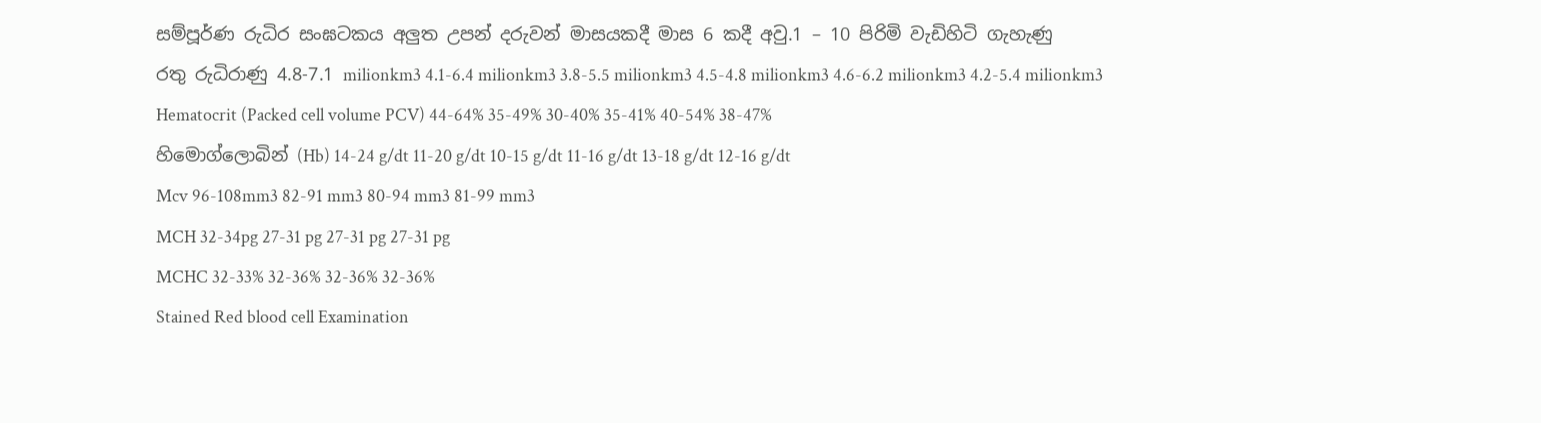සම්පූර්ණ රුධිර සංඝටකය අලුත උපන් දරුවන් මාසයකදී මාස 6 කදී අවු.1 – 10 පිරිමි වැඩිහිටි ගැහැණු
රතු රුධිරාණු 4.8-7.1 milionkm3 4.1-6.4 milionkm3 3.8-5.5 milionkm3 4.5-4.8 milionkm3 4.6-6.2 milionkm3 4.2-5.4 milionkm3
Hematocrit (Packed cell volume PCV) 44-64% 35-49% 30-40% 35-41% 40-54% 38-47%
හිමොග්ලොබින් (Hb) 14-24 g/dt 11-20 g/dt 10-15 g/dt 11-16 g/dt 13-18 g/dt 12-16 g/dt
Mcv 96-108mm3 82-91 mm3 80-94 mm3 81-99 mm3
MCH 32-34pg 27-31 pg 27-31 pg 27-31 pg
MCHC 32-33% 32-36% 32-36% 32-36%
Stained Red blood cell Examination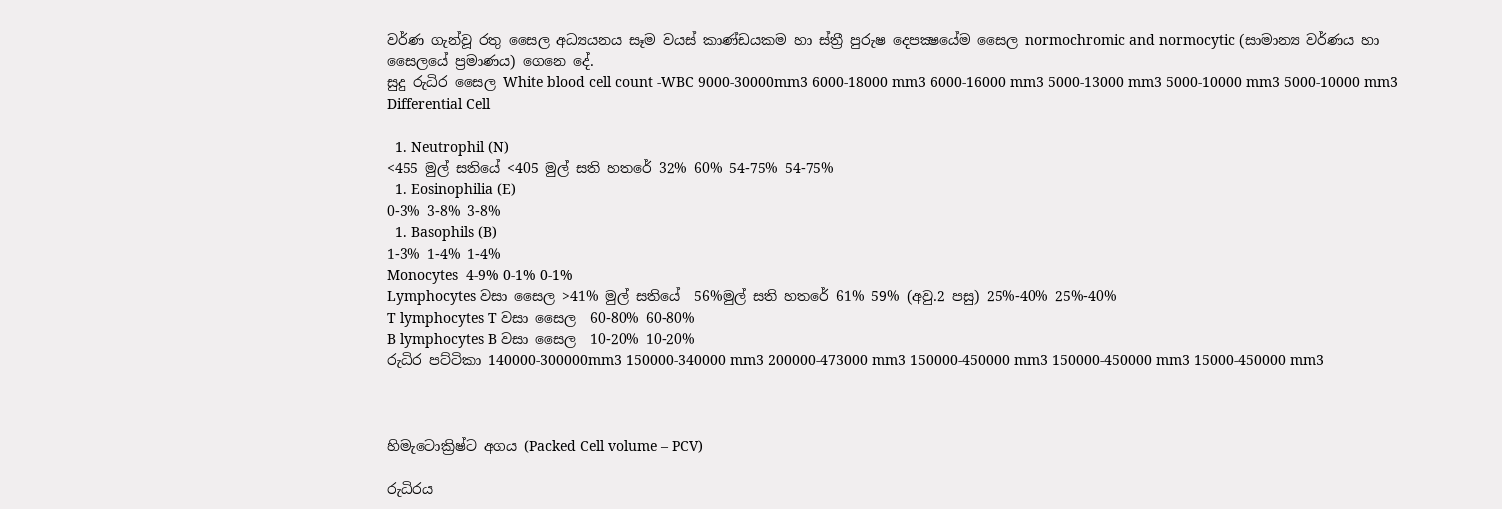වර්ණ ගැන්වූ රතු සෛල අධ්‍යයනය සෑම වයස් කාණ්ඩයකම හා ස්ත්‍රී පුරුෂ දෙපක්‍ෂයේම සෛල normochromic and normocytic (සාමාන්‍ය වර්ණය හා සෛලයේ ප්‍රමාණය) ගෙනෙ දේ.
සුදු රුධිර සෛල White blood cell count -WBC 9000-30000mm3 6000-18000 mm3 6000-16000 mm3 5000-13000 mm3 5000-10000 mm3 5000-10000 mm3
Differential Cell

  1. Neutrophil (N)
<455 මුල් සතියේ <405 මුල් සති හතරේ 32% 60% 54-75% 54-75%
  1. Eosinophilia (E)
0-3% 3-8% 3-8%
  1. Basophils (B)
1-3% 1-4% 1-4%
Monocytes  4-9% 0-1% 0-1%
Lymphocytes වසා සෛල >41% මුල් සතියේ  56%මුල් සති හතරේ 61% 59% (අවු.2 පසු) 25%-40% 25%-40%
T lymphocytes T වසා සෛල  60-80% 60-80%
B lymphocytes B වසා සෛල  10-20% 10-20%
රුධිර පට්ටිකා 140000-300000mm3 150000-340000 mm3 200000-473000 mm3 150000-450000 mm3 150000-450000 mm3 15000-450000 mm3



හිමැටොක්‍රිෂ්ට අගය (Packed Cell volume – PCV)

රුධිරය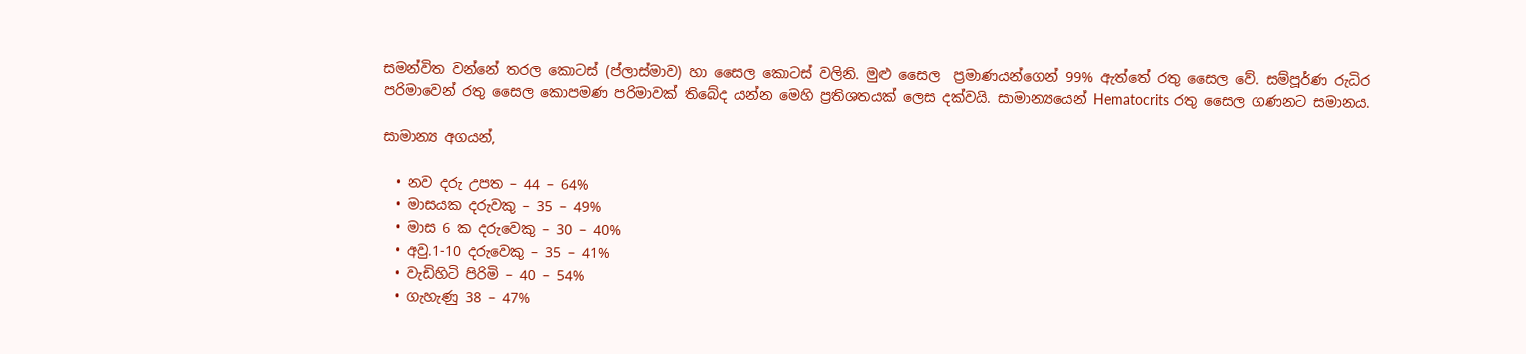සමන්විත වන්නේ තරල කොටස් (ප්ලාස්මාව) හා සෛල කොටස් වලිනි. මුළු සෛල  ප්‍රමාණයන්ගෙන් 99% ඇත්තේ රතු සෛල වේ. සම්පූර්ණ රුධිර පරිමාවෙන් රතු සෛල කොපමණ පරිමාවක් තිබේද යන්න මෙහි ප්‍රතිශතයක් ලෙස දක්වයි. සාමාන්‍යයෙන් Hematocrits රතු සෛල ගණනට සමානය.

සාමාන්‍ය අගයන්,

  • නව දරු උපත – 44 – 64%
  • මාසයක දරුවකු – 35 – 49%
  • මාස 6 ක දරුවෙකු – 30 – 40%
  • අවු.1-10 දරුවෙකු – 35 – 41%
  • වැඩිහිටි පිරිමි – 40 – 54%
  • ගැහැණු 38 – 47%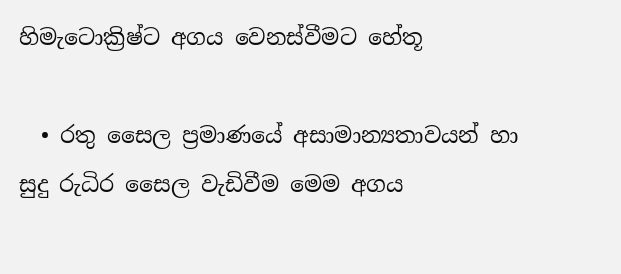හිමැටොක්‍රිෂ්ට අගය වෙනස්වීමට හේතූ

  • රතු සෛල ප්‍රමාණයේ අසාමාන්‍යතාවයන් හා සුදු රුධිර සෛල වැඩිවීම මෙම අගය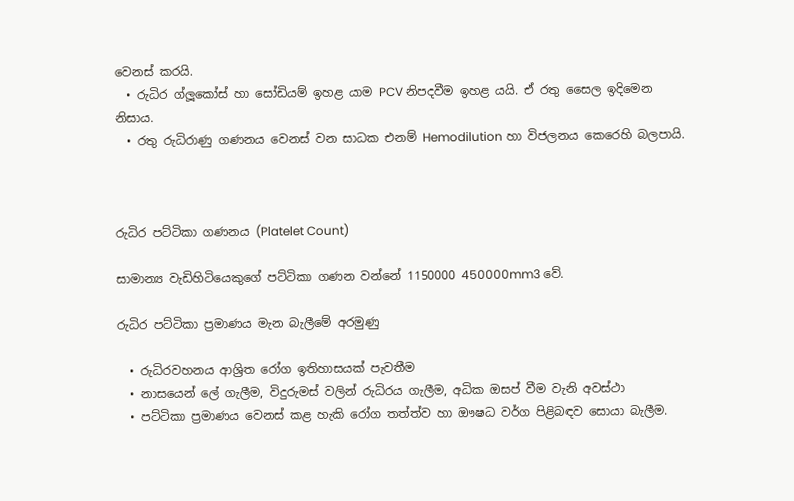වෙනස් කරයි.
  • රුධිර ග්ලූකෝස් හා සෝඩියම් ඉහළ යාම PCV නිපදවීම ඉහළ යයි. ඒ රතු සෛල ඉදිමෙන නිසාය.
  • රතු රුධිරාණු ගණනය වෙනස් වන සාධක එනම් Hemodilution හා විජලනය කෙරෙහි බලපායි.



රුධිර පට්ටිකා ගණනය (Platelet Count)

සාමාන්‍ය වැඩිහිටියෙකුගේ පට්ටිකා ගණන වන්නේ 1150000 450000mm3 වේ.

රුධිර පට්ටිකා ප්‍රමාණය මැන බැලීමේ අරමුණු

  • රුධිරවහනය ආශ්‍රිත රෝග ඉතිහාසයක් පැවතීම
  • නාසයෙන් ලේ ගැලීම, විදුරුමස් වලින් රුධිරය ගැලීම, අධික ඔසප් වීම වැනි අවස්ථා
  • පට්ටිකා ප්‍රමාණය වෙනස් කළ හැකි රෝග තත්ත්ව හා ඖෂධ වර්ග පිළිබඳව සොයා බැලීම.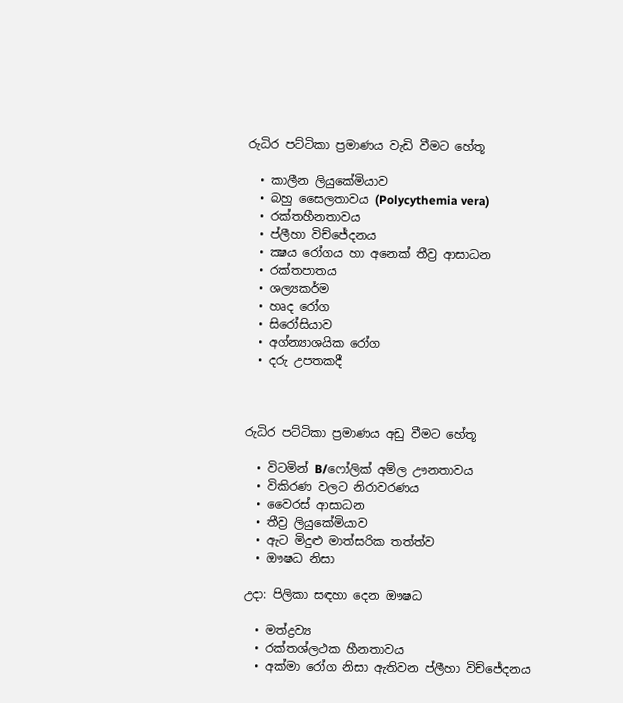රුධිර පට්ටිකා ප්‍රමාණය වැඩි වීමට හේතූ

  • කාලීන ලියුකේමියාව
  • බහු සෛලතාවය (Polycythemia vera)
  • රක්තහීනතාවය
  • ප්ලීහා විච්ජේදනය
  • ක්‍ෂය රෝගය හා අනෙක් තීව්‍ර ආසාධන
  • රක්තපාතය
  • ශල්‍යකර්ම
  • හෘද රෝග
  • සිරෝසියාව
  • අග්න්‍යාශයික රෝග
  • දරු උපතකදී



රුධිර පට්ටිකා ප්‍රමාණය අඩු වීමට හේතූ

  • විටමින් B/ෆෝලික් අම්ල ඌනතාවය
  • විකිරණ වලට නිරාවරණය
  • වෛරස් ආසාධන
  • තීව්‍ර ලියුකේමියාව
  • ඇට මිදුළු මාත්සරික තත්ත්ව
  • ඖෂධ නිසා

උදා: පිලිකා සඳහා දෙන ඖෂධ

  • මත්ද්‍රව්‍ය
  • රක්තශ්ලථක හීනතාවය
  • අක්මා රෝග නිසා ඇතිවන ප්ලීහා විච්ජේදනය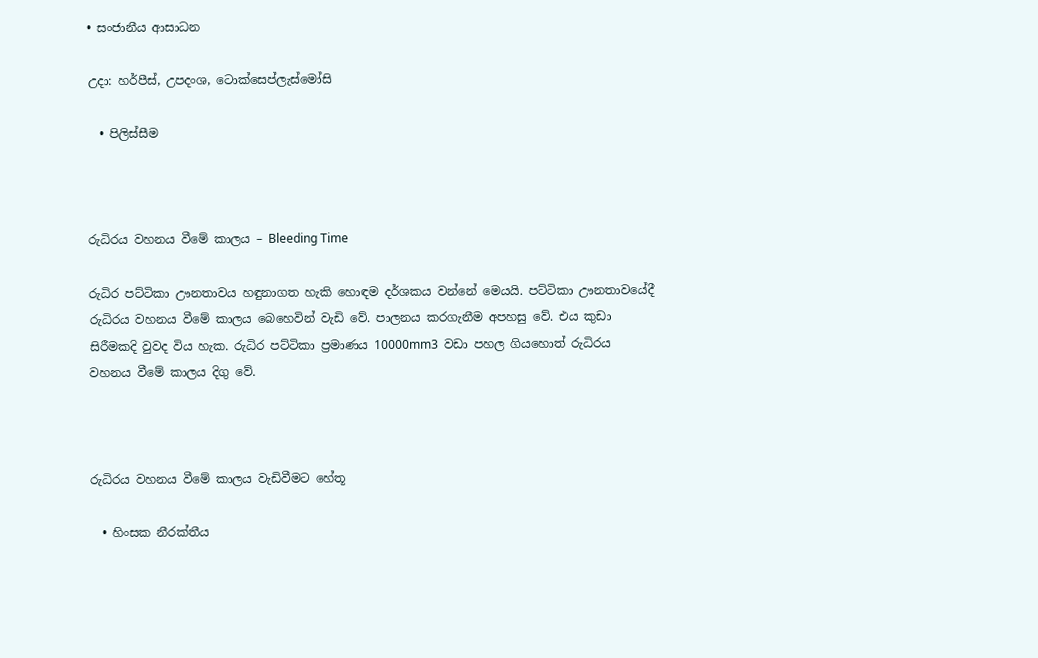• සංජානීය ආසාධන

උදා: හර්පීස්, උපදංශ, ටොක්සෙප්ලැස්මෝසි

  • පිලිස්සීම



රුධිරය වහනය වීමේ කාලය – Bleeding Time

රුධිර පට්ටිකා ඌනතාවය හඳුනාගත හැකි හොඳම දර්ශකය වන්නේ මෙයයි. පට්ටිකා ඌනතාවයේදී රුධිරය වහනය වීමේ කාලය බෙහෙවින් වැඩි වේ. පාලනය කරගැනීම අපහසු වේ. එය කුඩා සිරීමකදි වුවද විය හැක. රුධිර පට්ටිකා ප්‍රමාණය 10000mm3  වඩා පහල ගියහොත් රුධිරය වහනය වීමේ කාලය දිගු වේ.



රුධිරය වහනය වීමේ කාලය වැඩිවීමට හේතූ

  • හිංසක නීරක්තීය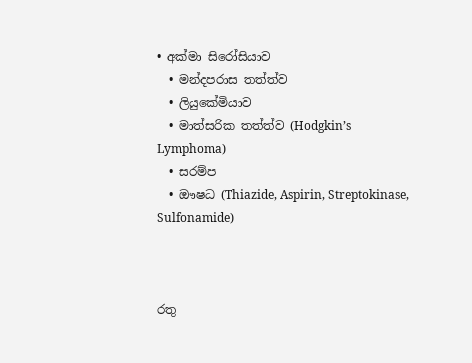• අක්මා සිරෝසියාව
  • මන්දපරාස තත්ත්ව
  • ලියුකේමියාව
  • මාත්සරික තත්ත්ව (Hodgkin’s Lymphoma)
  • සරම්ප
  • ඖෂධ (Thiazide, Aspirin, Streptokinase, Sulfonamide)



රතු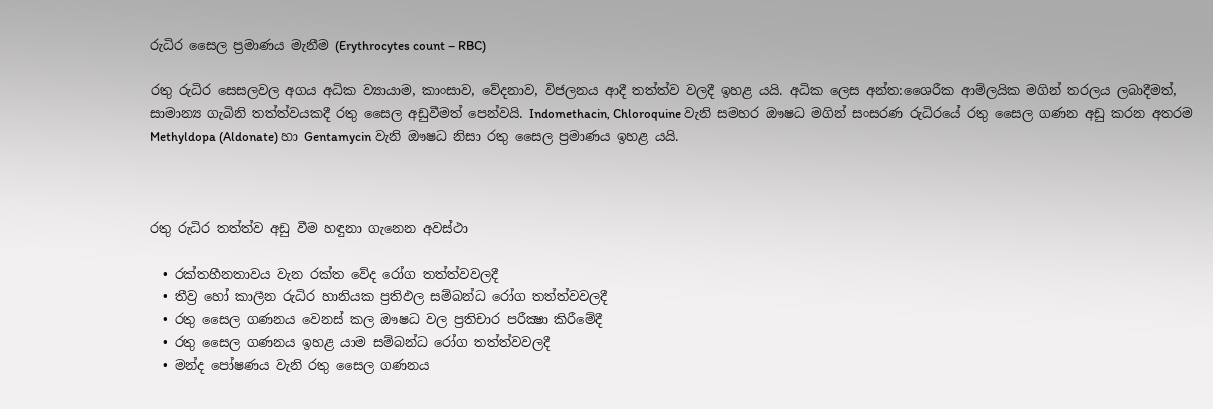රුධිර සෛල ප්‍රමාණය මැනීම (Erythrocytes count – RBC)

රතු රුධිර සෙසලවල අගය අධික ව්‍යායාම, කාංසාව, වේදනාව, විජලනය ආදී තත්ත්ව වලදී ඉහළ යයි. අධික ලෙස අන්ත:ශෛරීක ආම්ලයික මගින් තරලය ලබාදීමත්, සාමාන්‍ය ගැබිනි තත්ත්වයකදී රතු සෛල අඩුවීමත් පෙන්වයි. Indomethacin, Chloroquine වැනි සමහර ඖෂධ මගින් සංසරණ රුධිරයේ රතු සෛල ගණන අඩු කරන අතරම Methyldopa (Aldonate) හා Gentamycin වැනි ඖෂධ නිසා රතු සෛල ප්‍රමාණය ඉහළ යයි.



රතු රුධිර තත්ත්ව අඩු වීම හඳුනා ගැනෙන අවස්ථා

  • රක්තහීනතාවය වැන රක්ත වේද රෝග තත්ත්වවලදී
  • තීව්‍ර හෝ කාලීන රුධිර හානියක ප්‍රතිඵල සම්බන්ධ රෝග තත්ත්වවලදී
  • රතු සෛල ගණනය වෙනස් කල ඖෂධ වල ප්‍රතිචාර පරීක්‍ෂා කිරීමේදී
  • රතු සෛල ගණනය ඉහළ යාම සම්බන්ධ රෝග තත්ත්වවලදී
  • මන්ද පෝෂණය වැනි රතු සෛල ගණනය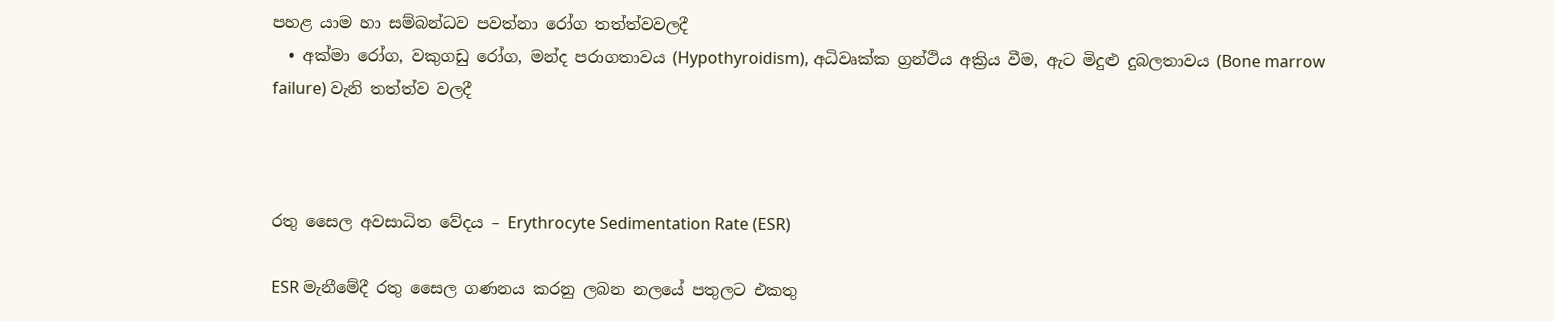පහළ යාම හා සම්බන්ධව පවත්නා රෝග තත්ත්වවලදී
  • අක්මා රෝග, වකුගඩු රෝග, මන්ද පරාගතාවය (Hypothyroidism), අධිවෘක්ක ග්‍රන්ථිය අක්‍රිය වීම, ඇට මිදුළු දුබලතාවය (Bone marrow failure) වැනි තත්ත්ව වලදී



රතු සෛල අවසාධිත වේදය – Erythrocyte Sedimentation Rate (ESR)

ESR මැනීමේදී රතු සෛල ගණනය කරනු ලබන නලයේ පතුලට එකතු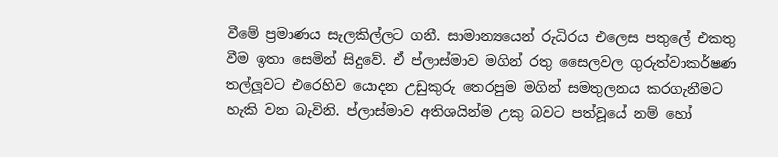වීමේ ප්‍රමාණය සැලකිල්ලට ගනී. සාමාන්‍යයෙන් රුධිරය එලෙස පතුලේ එකතු වීම ඉතා සෙමින් සිදුවේ. ඒ ප්ලාස්මාව මගින් රතු සෛලවල ගුරුත්වාකර්ෂණ තල්ලූවට එරෙහිව යොදන උඩුකුරු තෙරපුම මගින් සමතුලනය කරගැනීමට හැකි වන බැවිනි. ප්ලාස්මාව අතිශයින්ම උකු බවට පත්වූයේ නම් හෝ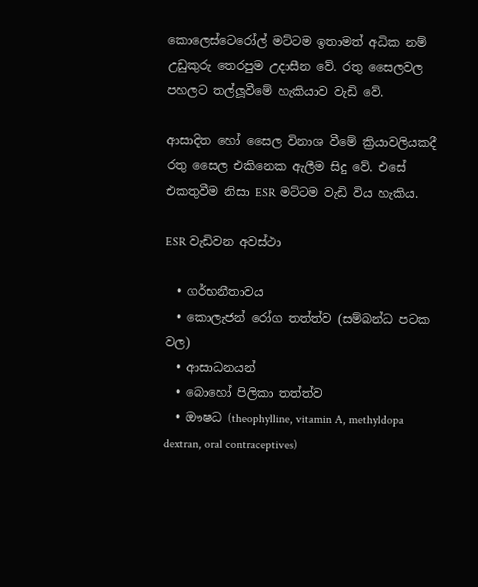කොලෙස්ටෙරෝල් මට්ටම ඉතාමත් අධික නම් උඩුකුරු තෙරපුම උදාසීන වේ. රතු සෛලවල පහලට තල්ලූවීමේ හැකියාව වැඩි වේ.

ආසාදිත හෝ සෛල විනාශ වීමේ ක්‍රියාවලියකදී රතු සෛල එකිනෙක ඇලීම සිදු වේ. එසේ එකතුවීම නිසා ESR මට්ටම වැඩි විය හැකිය.

ESR වැඩිවන අවස්ථා

  • ගර්භනීතාවය
  • කොලැජන් රෝග තත්ත්ව (සම්බන්ධ පටක වල)
  • ආසාධනයන්
  • බොහෝ පිලිකා තත්ත්ව
  • ඖෂධ (theophylline, vitamin A, methyldopa dextran, oral contraceptives)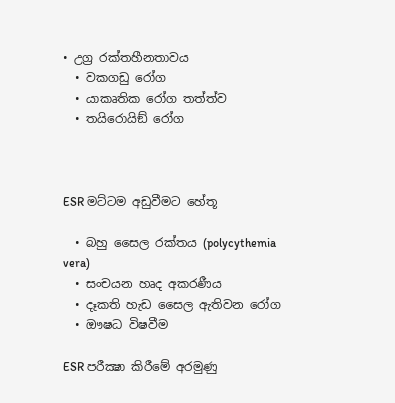• උග්‍ර රක්තහීනතාවය
  • වකගඩු රෝග
  • යාකෘතික රෝග තත්ත්ව
  • තයිරොයිඞ් රෝග



ESR මට්ටම අඩුවීමට හේතූ

  • බහු සෛල රක්තය (polycythemia vera)
  • සංචයන හෘද අකරණීය
  • දෑකති හැඩ සෛල ඇතිවන රෝග
  • ඖෂධ විෂවීම

ESR පරීක්‍ෂා කිරීමේ අරමුණු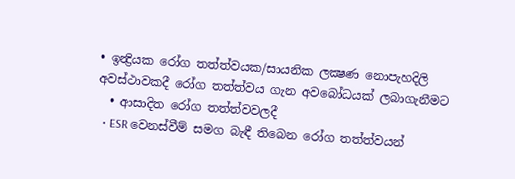• ඉන්‍ද්‍රියක රෝග තත්ත්වයක/සායනික ලක්‍ෂණ නොපැහදිලි අවස්ථාවකදී රෝග තත්ත්වය ගැන අවබෝධයක් ලබාගැනීමට
  • ආසාදිත රෝග තත්ත්වවලදී
  • ESR වෙනස්වීම් සමග බැඳී තිබෙන රෝග තත්ත්වයන්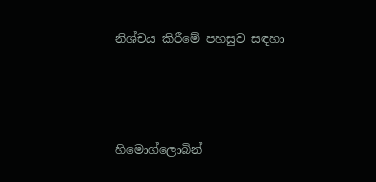නිශ්චය කිරීමේ පහසුව සඳහා



හිමොග්ලොබින්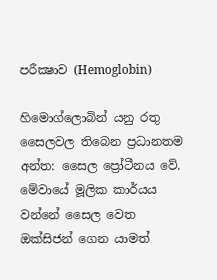පරීක්‍ෂාව (Hemoglobin)

හිමොග්ලොබින් යනු රතු සෛලවල තිබෙන ප්‍රධානතම අන්ත: සෛල ප්‍රෝටීනය වේ. මේවායේ මූලික කාර්යය වන්නේ සෛල වෙත ඔක්සිජන් ගෙන යාමත්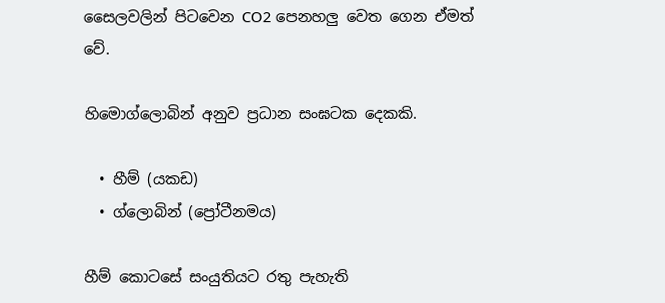සෛලවලින් පිටවෙන CO2 පෙනහලු වෙත ගෙන ඒමත් වේ.

හිමොග්ලොබින් අනුව ප්‍රධාන සංඝටක දෙකකි.

  • හීම් (යකඩ)
  • ග්ලොබින් (ප්‍රෝටීනමය)

හීම් කොටසේ සංයුතියට රතු පැහැති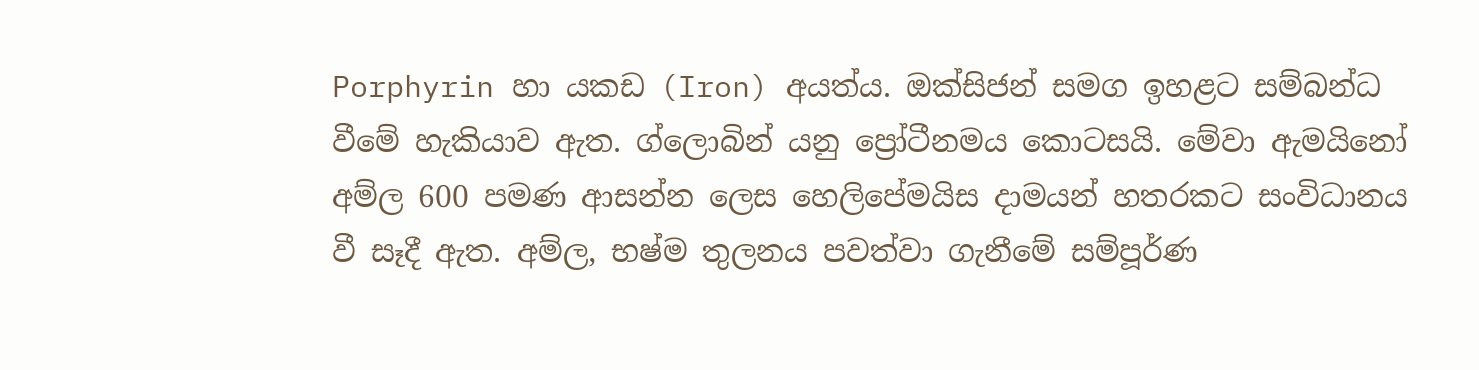Porphyrin හා යකඩ (Iron) අයත්ය. ඔක්සිජන් සමග ඉහළට සම්බන්ධ වීමේ හැකියාව ඇත. ග්ලොබින් යනු ප්‍රෝටීනමය කොටසයි. මේවා ඇමයිනෝ අම්ල 600 පමණ ආසන්න ලෙස හෙලිපේමයිස දාමයන් හතරකට සංවිධානය වී සෑදී ඇත. අම්ල, භෂ්ම තුලනය පවත්වා ගැනීමේ සම්පූර්ණ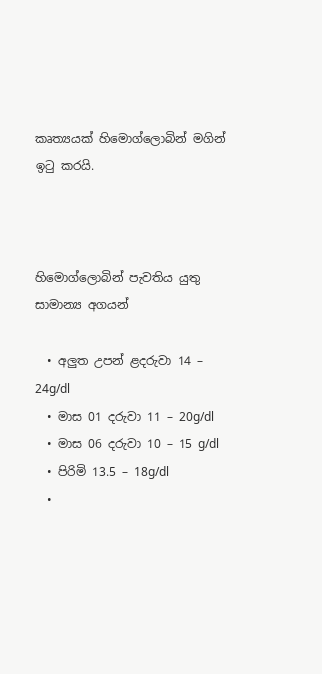කෘත්‍යයක් හිමොග්ලොබින් මගින් ඉටු කරයි.



හිමොග්ලොබින් පැවතිය යුතු සාමාන්‍ය අගයන්

  • අලුත උපන් ළදරුවා 14 – 24g/dl
  • මාස 01 දරුවා 11 – 20g/dl
  • මාස 06 දරුවා 10 – 15 g/dl
  • පිරිමි 13.5 – 18g/dl
  •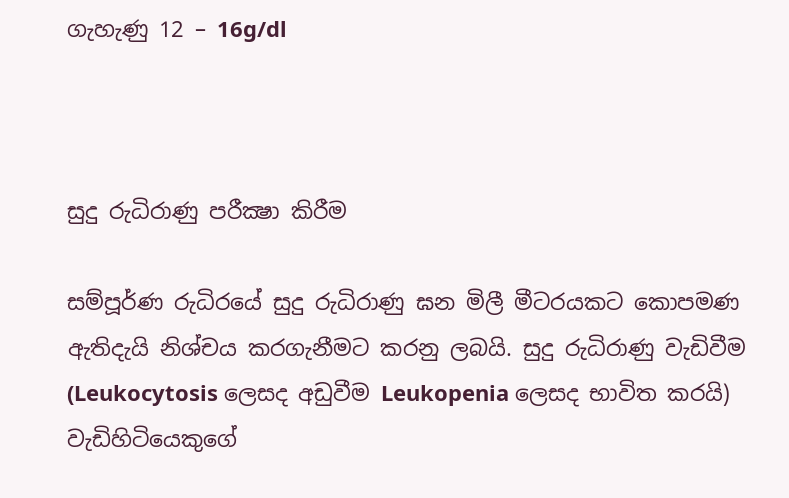ගැහැණු 12 – 16g/dl



සුදු රුධිරාණු පරීක්‍ෂා කිරීම

සම්පූර්ණ රුධිරයේ සුදු රුධිරාණු ඝන මිලී මීටරයකට කොපමණ ඇතිදැයි නිශ්චය කරගැනීමට කරනු ලබයි. සුදු රුධිරාණු වැඩිවීම (Leukocytosis ලෙසද අඩුවීම Leukopenia ලෙසද භාවිත කරයි) වැඩිහිටියෙකුගේ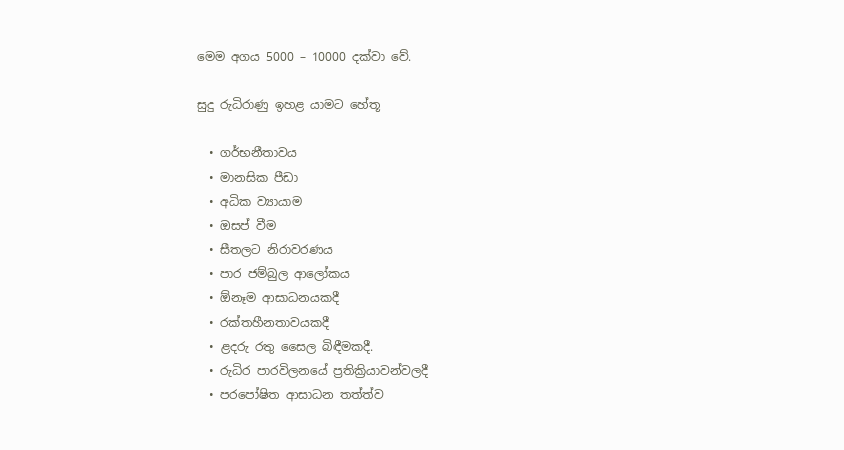මෙම අගය 5000 – 10000 දක්වා වේ.

සුදු රුධිරාණු ඉහළ යාමට හේතූ

  • ගර්භනීතාවය
  • මානසික පීඩා
  • අධික ව්‍යායාම
  • ඔසප් වීම
  • සීතලට නිරාවරණය
  • පාර ජම්බුල ආලෝකය
  • ඕනෑම ආසාධනයකදී
  • රක්තහීනතාවයකදී
  • ළදරු රතු සෛල බිඳීමකදී.
  • රුධිර පාරවිලනයේ ප්‍රතික්‍රියාවන්වලදී
  • පරපෝෂිත ආසාධන තත්ත්ව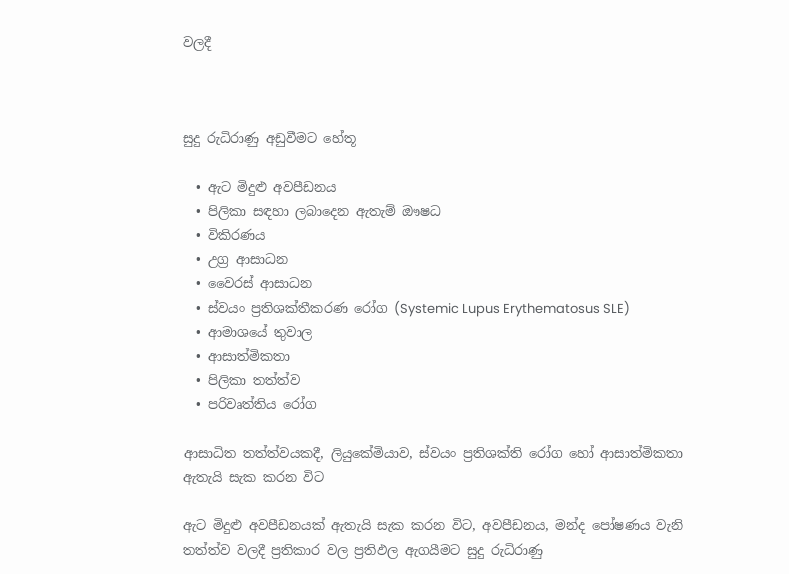වලදී



සුදු රුධිරාණු අඩුවීමට හේතූ

  • ඇට මිදුළු අවපීඩනය
  • පිලිකා සඳහා ලබාදෙන ඇතැම් ඖෂධ
  • විකිරණය
  • උග්‍ර ආසාධන
  • වෛරස් ආසාධන
  • ස්වයං ප්‍රතිශක්තීකරණ රෝග (Systemic Lupus Erythematosus SLE)
  • ආමාශයේ තුවාල
  • ආසාත්මිකතා
  • පිලිකා තත්ත්ව
  • පරිවෘත්තිය රෝග

ආසාධිත තත්ත්වයකදී, ලියුකේමියාව, ස්වයං ප්‍රතිශක්ති රෝග හෝ ආසාත්මිකතා ඇතැයි සැක කරන විට

ඇට මිදුළු අවපීඩනයක් ඇතැයි සැක කරන විට, අවපීඩනය, මන්ද පෝෂණය වැනි තත්ත්ව වලදී ප්‍රතිකාර වල ප්‍රතිඵල ඇගයීමට සුදු රුධිරාණු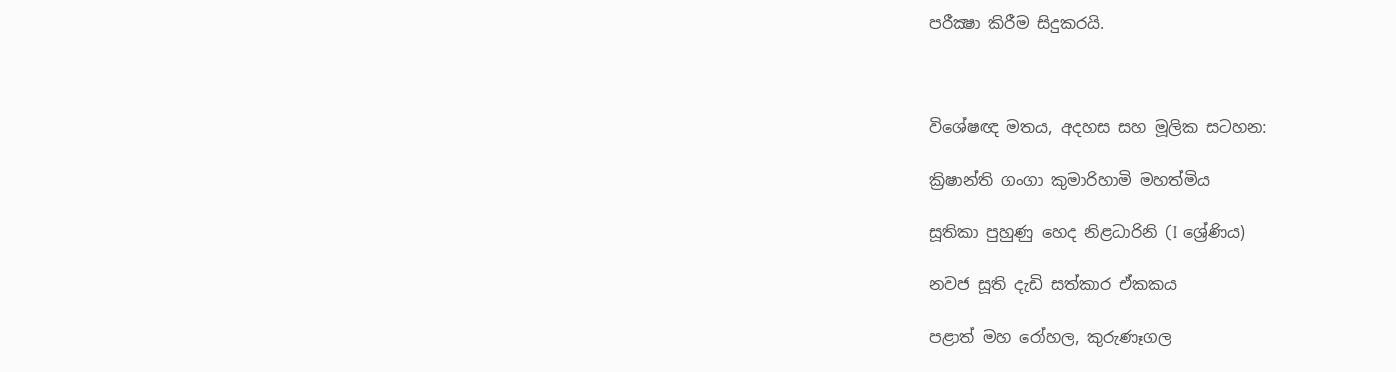පරීක්‍ෂා කිරීම සිදුකරයි.



විශේෂඥ මතය, අදහස සහ මූලික සටහන:

ක්‍රිෂාන්ති ගංගා කුමාරිහාමි මහත්මිය

සූතිකා පුහුණු හෙද නිළධාරිනි (I ශ්‍රේණිය)

නවජ සූති දැඩි සත්කාර ඒකකය

පළාත් මහ රෝහල, කුරුණෑගල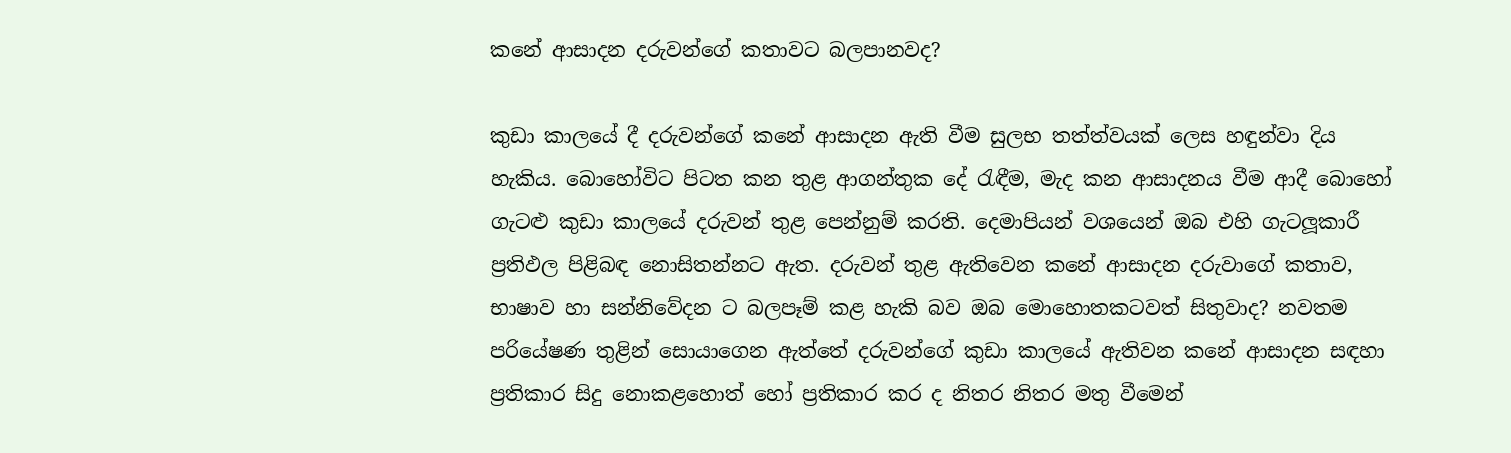කනේ ආසාදන දරුවන්ගේ කතාවට බලපානවද?

කුඩා කාලයේ දී දරුවන්ගේ කනේ ආසාදන ඇති වීම සුලභ තත්ත්වයක් ලෙස හඳුන්වා දිය හැකිය. බොහෝවිට පිටත කන තුළ ආගන්තුක දේ රැඳීම, මැද කන ආසාදනය වීම ආදී බොහෝ ගැටළු කුඩා කාලයේ දරුවන් තුළ පෙන්නුම් කරති. දෙමාපියන් වශයෙන් ඔබ එහි ගැටලූකාරී ප්‍රතිඵල පිළිබඳ නොසිතන්නට ඇත. දරුවන් තුළ ඇතිවෙන කනේ ආසාදන දරුවාගේ කතාව, භාෂාව හා සන්නිවේදන ට බලපෑම් කළ හැකි බව ඔබ මොහොතකටවත් සිතුවාද? නවතම පරියේෂණ තුළින් සොයාගෙන ඇත්තේ දරුවන්ගේ කුඩා කාලයේ ඇතිවන කනේ ආසාදන සඳහා ප්‍රතිකාර සිදු නොකළහොත් හෝ ප්‍රතිකාර කර ද නිතර නිතර මතු වීමෙන්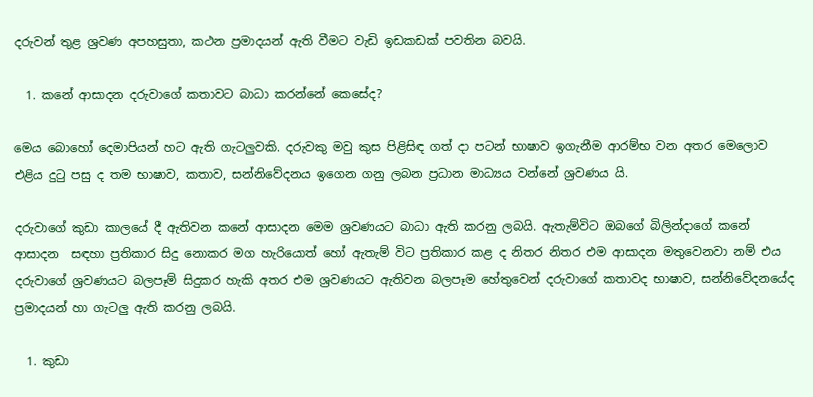දරුවන් තුළ ශ්‍රවණ අපහසුතා, කථන ප්‍රමාදයන් ඇති වීමට වැඩි ඉඩකඩක් පවතින බවයි.

  1. කනේ ආසාදන දරුවාගේ කතාවට බාධා කරන්නේ කෙසේද?

මෙය බොහෝ දෙමාපියන් හට ඇති ගැටලුවකි. දරුවකු මවු කුස පිළිසිඳ ගත් දා පටන් භාෂාව ඉගැනීම ආරම්භ වන අතර මෙලොව එළිය දුටු පසු ද තම භාෂාව, කතාව, සන්නිවේදනය ඉගෙන ගනු ලබන ප්‍රධාන මාධ්‍යය වන්නේ ශ්‍රවණය යි.

දරුවාගේ කුඩා කාලයේ දී ඇතිවන කනේ ආසාදන මෙම ශ්‍රවණයට බාධා ඇති කරනු ලබයි. ඇතැම්විට ඔබගේ බිලින්දාගේ කනේ ආසාදන  සඳහා ප්‍රතිකාර සිදු නොකර මග හැරියොත් හෝ ඇතැම් විට ප්‍රතිකාර කළ ද නිතර නිතර එම ආසාදන මතුවෙනවා නම් එය දරුවාගේ ශ්‍රවණයට බලපෑම් සිදුකර හැකි අතර එම ශ්‍රවණයට ඇතිවන බලපෑම හේතුවෙන් දරුවාගේ කතාවද භාෂාව, සන්නිවේදනයේද ප්‍රමාදයන් හා ගැටලු ඇති කරනු ලබයි.

  1. කුඩා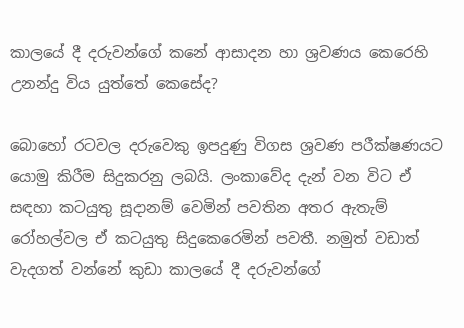කාලයේ දී දරුවන්ගේ කනේ ආසාදන හා ශ්‍රවණය කෙරෙහි උනන්දු විය යුත්තේ කෙසේද?

බොහෝ රටවල දරුවෙකු ඉපදුණු විගස ශ්‍රවණ පරීක්ෂණයට යොමු කිරීම සිදුකරනු ලබයි. ලංකාවේද දැන් වන විට ඒ සඳහා කටයුතු සූදානම් වෙමින් පවතින අතර ඇතැම් රෝහල්වල ඒ කටයුතු සිදුකෙරෙමින් පවතී. නමුත් වඩාත් වැදගත් වන්නේ කුඩා කාලයේ දී දරුවන්ගේ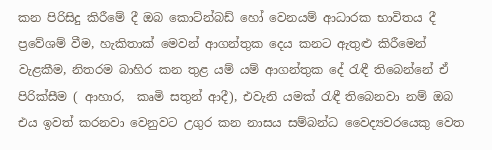කන පිරිසිදු කිරීමේ දී ඔබ කොට්න්බඩ් හෝ වෙනයම් ආධාරක භාවිතය දී ප්‍රවේශම් වීම, හැකිතාක් මෙවන් ආගන්තුක දෙය කනට ඇතුළු කිරීමෙන් වැළකීම, නිතරම බාහිර කන තුළ යම් යම් ආගන්තුක දේ රැඳී තිබෙන්නේ ඒ පිරික්සීම ( ආහාර,  කෘමි සතුන් ආදී), එවැනි යමක් රැඳී තිබෙනවා නම් ඔබ එය ඉවත් කරනවා වෙනුවට උගුර කන නාසය සම්බන්ධ වෛද්‍යවරයෙකු වෙත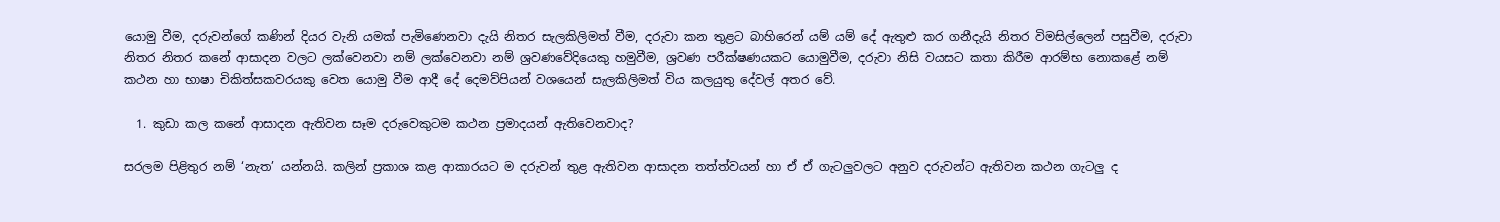යොමු වීම, දරුවන්ගේ කණින් දියර වැනි යමක් පැමිණෙනවා දැයි නිතර සැලකිලිමත් වීම, දරුවා කන තුළට බාහිරෙන් යම් යම් දේ ඇතුළු කර ගනීදැයි නිතර විමසිල්ලෙන් පසුවීම, දරුවා නිතර නිතර කනේ ආසාදන වලට ලක්වෙනවා නම් ලක්වෙනවා නම් ශ්‍රවණවේදියෙකු හමුවීම, ශ්‍රවණ පරීක්ෂණයකට යොමුවීම, දරුවා නිසි වයසට කතා කිරීම ආරම්භ නොකළේ නම් කථන හා භාෂා චිකිත්සකවරයකු වෙත යොමු වීම ආදී දේ දෙමව්පියන් වශයෙන් සැලකිලිමත් විය කලයුතු දේවල් අතර වේ.

  1. කුඩා කල කනේ ආසාදන ඇතිවන සෑම දරුවෙකුටම කථන ප්‍රමාදයන් ඇතිවෙනවාද?

සරලම පිළිතුර නම් ‘නැත’ යන්නයි. කලින් ප්‍රකාශ කළ ආකාරයට ම දරුවන් තුළ ඇතිවන ආසාදන තත්ත්වයන් හා ඒ ඒ ගැටලුවලට අනුව දරුවන්ට ඇතිවන කථන ගැටලු ද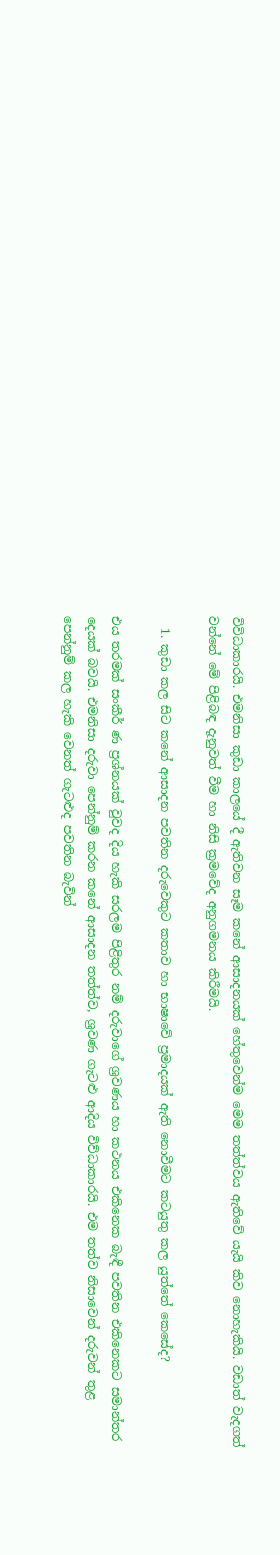විවිධාකාරයි. එමනිසා කුඩා කාලයේ දී ඇතිවන සෑම කනේ ආසාදනයක් හේතුවෙන්ම මෙම තත්ත්වය ඇතිවේ යැයි කිව නොහැකියි. වඩාත් වැදගත් වන්නේ මේ පිළිබඳ දැනුවත් වීම හා නිසි ක්‍රමවේද අනුගමනය කිරීමයි.

  1. කුඩා කල සිට කනේ ආසාදන පවතින දරුවෙකුට කතාව හා භාෂාවේ ප්‍රමාදයක් ඇති නොවීමට කටයුතු කල යුත්තේ කෙසේද?

එය තරමක් සංකීර් ණ ප්‍රශ්නයක් වුවද දිය හැකි සරලම පිළිතුර නම් දරුවාගේ ශ්‍රවණය හා කථනය එකිනෙක බැඳී පවතින එකිනෙකට සමාන්තර දෙයක් බවයි. එමනිසා දරුවා පෙන්නුම් කරන කනේ ආසාදන තත්ත්ව, ශ්‍රවණ ගැටළු ආදිය විව්ධාකාරයි. එම තත්ව නිසාවෙන් දරුවන් තුළ පෙන්නුම් කල හැකි වෙනත් ගැටළුද පවතින බැවින්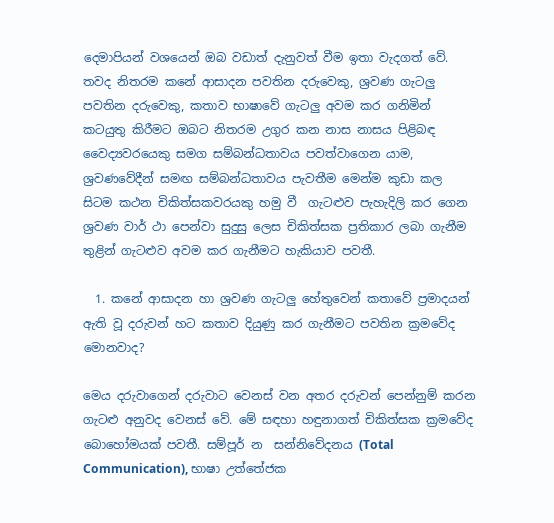දෙමාපියන් වශයෙන් ඔබ වඩාත් දැනුවත් වීම ඉතා වැදගත් වේ. තවද නිතරම කනේ ආසාදන පවතින දරුවෙකු, ශ්‍රවණ ගැටලු පවතින දරුවෙකු, කතාව භාෂාවේ ගැටලු අවම කර ගනිමින් කටයුතු කිරීමට ඔබට නිතරම උගුර කන නාස නාසය පිළිබඳ වෛද්‍යවරයෙකු සමග සම්බන්ධතාවය පවත්වාගෙන යාම, ශ්‍රවණවේදීන් සමඟ සම්බන්ධතාවය පැවතීම මෙන්ම කුඩා කල සිටම කථන චිකිත්සකවරයකු හමු වී  ගැටළුව පැහැදිලි කර ගෙන ශ්‍රවණ වාර් ථා පෙන්වා සුදුසු ලෙස චිකිත්සක ප්‍රතිකාර ලබා ගැනීම තුළින් ගැටළුව අවම කර ගැනීමට හැකියාව පවතී.

  1. කනේ ආසාදන හා ශ්‍රවණ ගැටලු හේතුවෙන් කතාවේ ප්‍රමාදයන් ඇති වූ දරුවන් හට කතාව දියුණු කර ගැනීමට පවතින ක්‍රමවේද මොනවාද?

මෙය දරුවාගෙන් දරුවාට වෙනස් වන අතර දරුවන් පෙන්නුම් කරන ගැටළු අනුවද වෙනස් වේ. මේ සඳහා හඳුනාගත් චිකිත්සක ක්‍රමවේද බොහෝමයක් පවතී. සම්පූර් න  සන්නිවේදනය (Total Communication), භාෂා උත්තේජක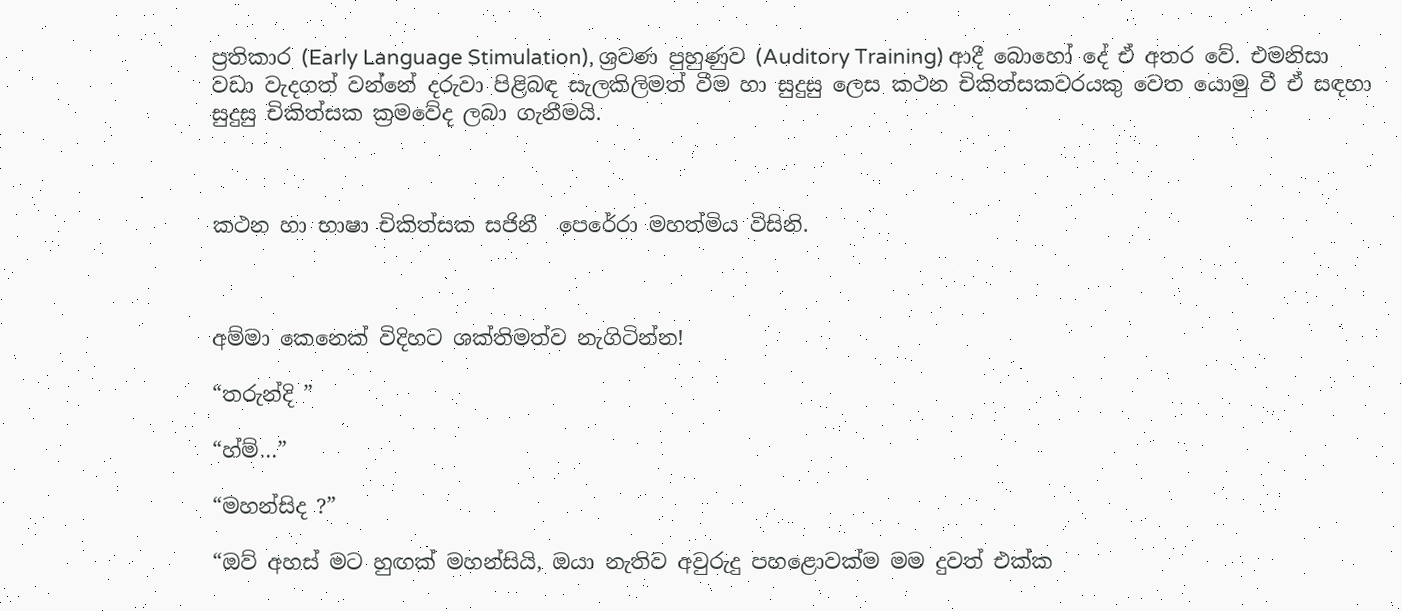ප්‍රතිකාර (Early Language Stimulation), ශ්‍රවණ පුහුණුව (Auditory Training) ආදී බොහෝ දේ ඒ අතර වේ. එමනිසා වඩා වැදගත් වන්නේ දරුවා පිළිබඳ සැලකිලිමත් වීම හා සුදුසු ලෙස කථන චිකිත්සකවරයකු වෙත යොමු වී ඒ සඳහා සුදුසු චිකිත්සක ක්‍රමවේද ලබා ගැනීමයි.



කථන හා භාෂා චිකිත්සක සජිනී  පෙරේරා මහත්මිය විසිනි.



අම්මා කෙනෙක් විදිහට ශක්තිමත්ව නැගිටින්න!

“තරුන්දි ”

“හ්ම්…”

“මහන්සිද ?”

“ඔව් අහස් මට හුඟක් මහන්සියි, ඔයා නැතිව අවුරුදු පහළොවක්ම මම දුවත් එක්ක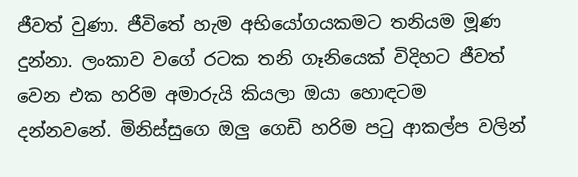ජීවත් වුණා. ජීවිතේ හැම අභියෝගයකමට තනියම මූණ දුන්නා. ලංකාව වගේ රටක තනි ගෑනියෙක් විදිහට ජීවත් වෙන එක හරිම අමාරුයි කියලා ඔයා හොඳටම දන්නවනේ. මිනිස්සුගෙ ඔලු ගෙඩි හරිම පටු ආකල්ප වලින්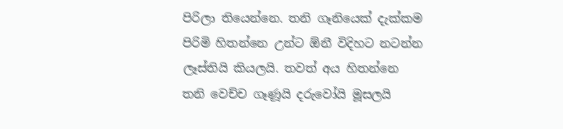පිරිලා තියෙන්නෙ. තනි ගෑනියෙක් දැක්කම පිරිමි හිතන්නෙ උන්ට ඕනී විදිහට නටන්න ලෑස්තියි කියලයි. තවත් අය හිතන්නෙ තනි වෙච්ච ගෑණූයි දරුවෝයි මූසලයි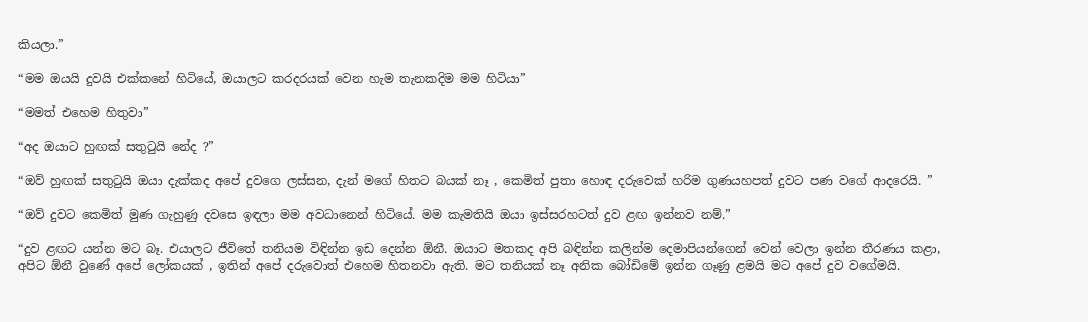කියලා.”

“මම ඔයයි දුවයි එක්කනේ හිටියේ, ඔයාලට කරදරයක් වෙන හැම තැනකදිම මම හිටියා”

“මමත් එහෙම හිතුවා”

“අද ඔයාට හුඟක් සතුටුයි නේද ?”

“ඔව් හුඟක් සතුටුයි ඔයා දැක්කද අපේ දුවගෙ ලස්සන, දැන් මගේ හිතට බයක් නෑ , කෙමිත් පුතා හොඳ දරුවෙක් හරිම ගුණයහපත් දුවට පණ වගේ ආදරෙයි. ”

“ඔව් දුවට කෙමිත් මුණ ගැහුණු දවසෙ ඉඳලා මම අවධානෙන් හිටියේ. මම කැමතියි ඔයා ඉස්සරහටත් දුව ළඟ ඉන්නව නම්.”

“දුව ළඟට යන්න මට බෑ. එයාලට ජීවිතේ තනියම විඳින්න ඉඩ දෙන්න ඕනී. ඔයාට මතකද අපි බඳින්න කලින්ම දෙමාපියන්ගෙන් වෙන් වෙලා ඉන්න තීරණය කළා, අපිට ඕනී වුණේ අපේ ලෝකයක් , ඉතින් අපේ දරුවොත් එහෙම හිතනවා ඇති. මට තනියක් නෑ අනික බෝඩිමේ ඉන්න ගෑණු ළමයි මට අපේ දුව වගේමයි.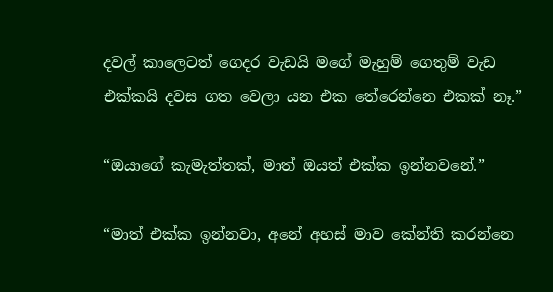දවල් කාලෙටත් ගෙදර වැඩයි මගේ මැහුම් ගෙතුම් වැඩ එක්කයි දවස ගත වෙලා යන එක තේරෙන්නෙ එකක් නෑ.”

“ඔයාගේ කැමැත්තක්, මාත් ඔයත් එක්ක ඉන්නවනේ.”

“මාත් එක්ක ඉන්නවා, අනේ අහස් මාව කේන්ති කරන්නෙ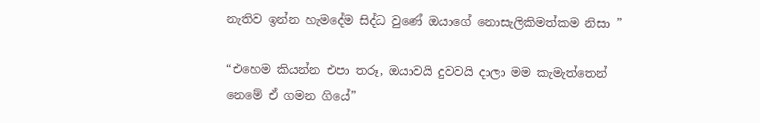නැතිව ඉන්න හැමදේම සිද්ධ වුණේ ඔයාගේ නොසැලිකිමත්කම නිසා ”

“එහෙම කියන්න එපා තරූ, ඔයාවයි දුවවයි දාලා මම කැමැත්තෙන් නෙමේ ඒ ගමන ගියේ”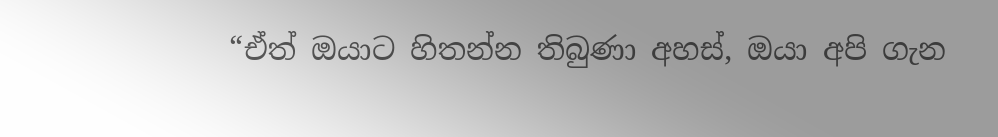“ඒත් ඔයාට හිතන්න තිබුණා අහස්, ඔයා අපි ගැන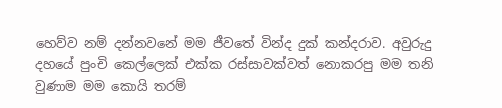හෙව්ව නම් දන්නවනේ මම ජීවතේ වින්ද දුක් කන්දරාව. අවුරුදු දහයේ පුංචි කෙල්ලෙක් එක්ක රස්සාවක්වත් නොකරපු මම තනි වුණාම මම කොයි තරම්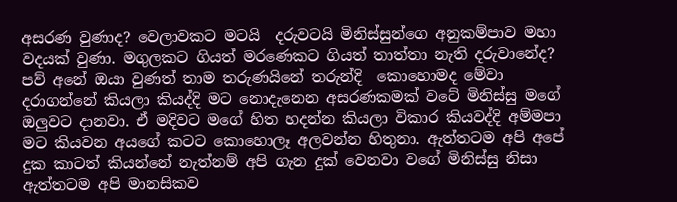අසරණ වුණාද? වෙලාවකට මටයි  දරුවටයි මිනිස්සුන්ගෙ අනුකම්පාව මහා වදයක් වුණා. මගුලකට ගියත් මරණෙකට ගියත් තාත්තා නැති දරුවානේද? පව් අනේ ඔයා වුණත් තාම තරුණයිනේ තරුන්දි  කොහොමද මේවා දරාගන්නේ කියලා කියද්දි මට නොදැනෙන අසරණකමක් වටේ මිනිස්සු මගේ ඔලුවට දානවා. ඒ මදිවට මගේ හිත හදන්න කියලා විකාර කියවද්දි අම්මපා මට කියවන අයගේ කටට කොහොලෑ අලවන්න හිතුනා. ඇත්තටම අපි අපේ දුක කාටත් කියන්නේ නැත්නම් අපි ගැන දුක් වෙනවා වගේ මිනිස්සු නිසා ඇත්තටම අපි මානසිකව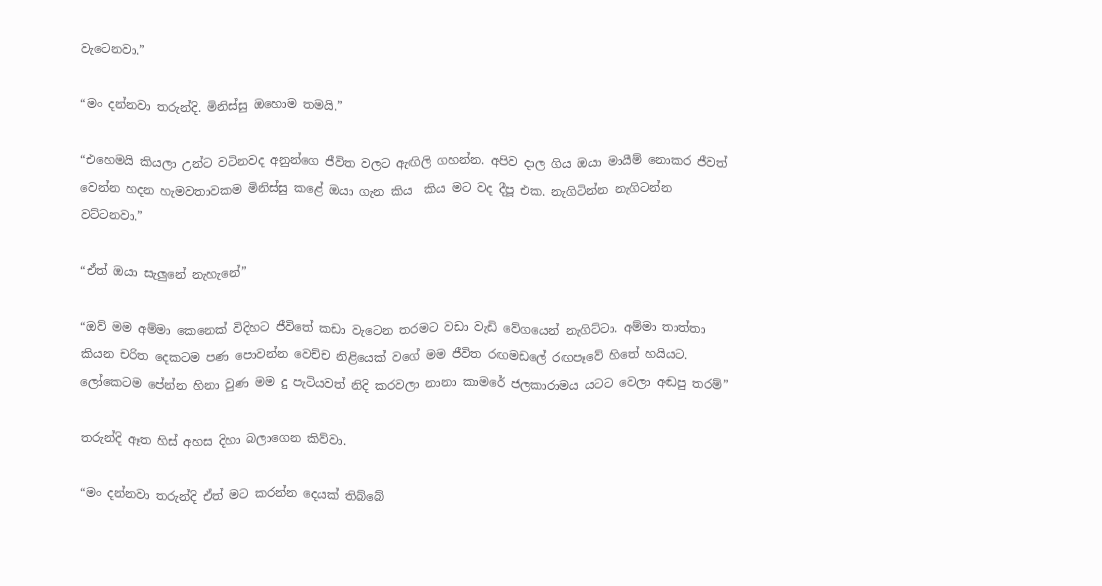වැටෙනවා.”

“මං දන්නවා තරුන්දි. මිනිස්සු ඔහොම තමයි.”

“එහෙමයි කියලා උන්ට වටිනවද අනුන්ගෙ ජීවිත වලට ඇඟිලි ගහන්න. අපිව දාල ගිය ඔයා මායීම් නොකර ජීවත් වෙන්න හදන හැමවතාවකම මිනිස්සු කළේ ඔයා ගැන කිය  කිය මට වද දීපූ එක. නැගිටින්න නැගිටන්න වට්ටනවා.”

“ඒත් ඔයා සැලුනේ නැහැනේ”

“ඔව් මම අම්මා කෙනෙක් විදිහට ජීවිතේ කඩා වැටෙන තරමට වඩා වැඩි වේගයෙන් නැගිට්ටා. අම්මා තාත්තා කියන චරිත දෙකටම පණ පොවන්න වෙච්ච නිළියෙක් වගේ මම ජීවිත රඟමඩලේ රඟපෑවේ හිතේ හයියට. ලෝකෙටම පේන්න හිනා වුණ මම දු පැටියවත් නිදි කරවලා නානා කාමරේ ජලකාරාමය යටට වෙලා අඬපු තරම්”

තරුන්දි ඈත හිස් අහස දිහා බලාගෙන කිව්වා.

“මං දන්නවා තරුන්දි ඒත් මට කරන්න දෙයක් තිබ්බේ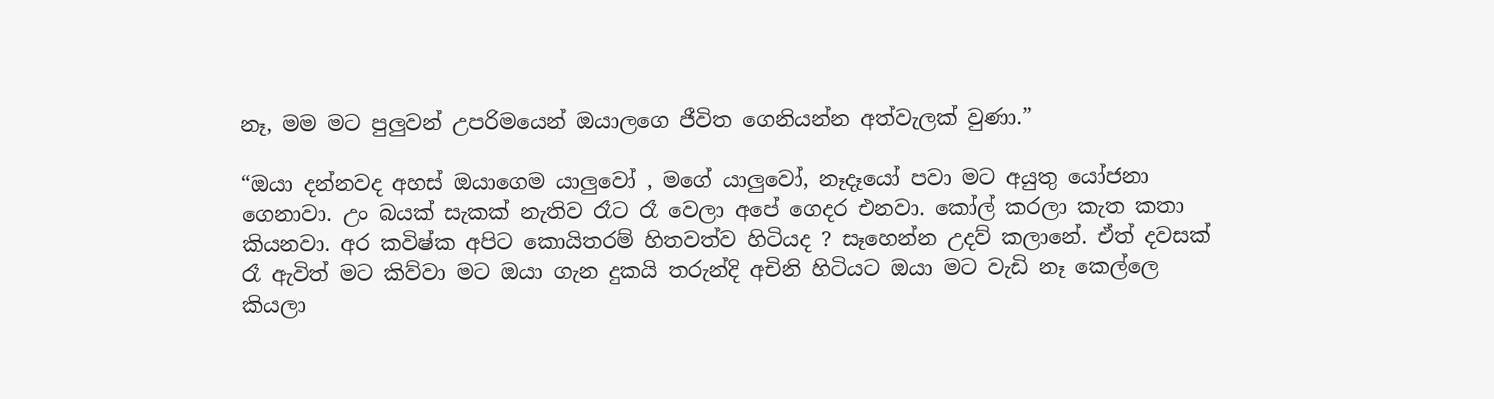නෑ, මම මට පුලුවන් උපරිමයෙන් ඔයාලගෙ ජීවිත ගෙනියන්න අත්වැලක් වුණා.”

“ඔයා දන්නවද අහස් ඔයාගෙම යාලුවෝ , මගේ යාලුවෝ, නෑදෑයෝ පවා මට අයුතු යෝජනා ගෙනාවා. උං බයක් සැකක් නැතිව රෑට රෑ වෙලා අපේ ගෙදර එනවා. කෝල් කරලා කැත කතා කියනවා. අර කවිෂ්ක අපිට කොයිතරම් හිතවත්ව හිටියද ? සෑහෙන්න උදව් කලානේ. ඒත් දවසක් රෑ ඇවිත් මට කිව්වා මට ඔයා ගැන දුකයි තරුන්දි අචිනි හිටියට ඔයා මට වැඩි නෑ කෙල්ලෙ කියලා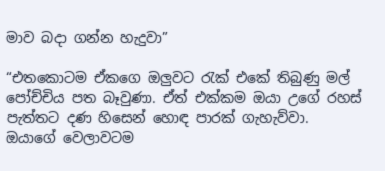මාව බදා ගන්න හැදුවා”

“එතකොටම ඒකගෙ ඔලුවට රැක් එකේ තිබුණු මල් පෝච්චිය පත බෑවුණා. ඒත් එක්කම ඔයා උගේ රහස් පැත්තට දණ හිසෙන් හොඳ පාරක් ගැහැව්වා. ඔයාගේ වෙලාවටම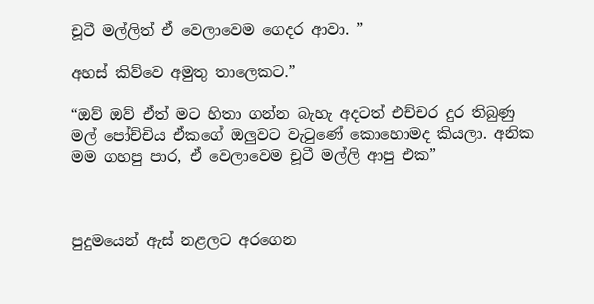චූටී මල්ලිත් ඒ වෙලාවෙම ගෙදර ආවා. ”

අහස් කිව්වෙ අමුතු තාලෙකට.”

“ඔව් ඔව් ඒත් මට හිතා ගන්න බැහැ අදටත් එච්චර දුර තිබුණු මල් පෝච්චිය ඒකගේ ඔලුවට වැටුණේ කොහොමද කියලා. අනික මම ගහපු පාර, ඒ වෙලාවෙම චූටී මල්ලි ආපු එක”



පුදුමයෙන් ඇස් නළලට අරගෙන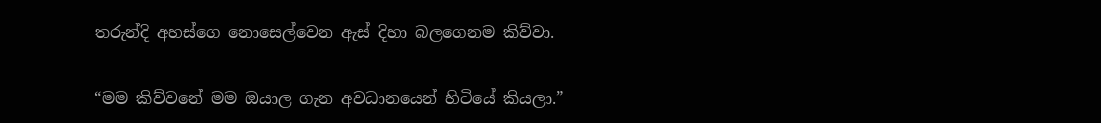තරුන්දි අහස්ගෙ නොසෙල්වෙන ඇස් දිහා බලගෙනම කිව්වා.

“මම කිව්වනේ මම ඔයාල ගැන අවධානයෙන් හිටියේ කියලා.”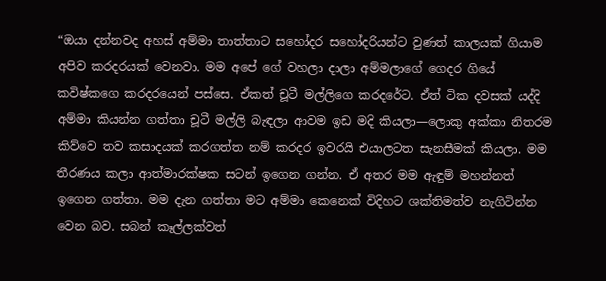“ඔයා දන්නවද අහස් අම්මා තාත්තාට සහෝදර සහෝදරියන්ට වුණත් කාලයක් ගියාම අපිව කරදරයක් වෙනවා. මම අපේ ගේ වහලා දාලා අම්මලාගේ ගෙදර ගියේ කවිෂ්කගෙ කරදරයෙන් පස්සෙ. ඒකත් චූටී මල්ලිගෙ කරදරේට. ඒත් ටික දවසක් යද්දි අම්මා කියන්න ගත්තා චූටී මල්ලි බැඳලා ආවම ඉඩ මදි කියලා—ලොකු අක්කා නිතරම කිව්වෙ තව කසාදයක් කරගත්ත නම් කරදර ඉවරයි එයාලටත සැනසීමක් කියලා. මම තීරණය කලා ආත්මාරක්ෂක සටන් ඉගෙන ගන්න. ඒ අතර මම ඇඳුම් මහන්නත් ඉගෙන ගත්තා. මම දැන ගත්තා මට අම්මා කෙනෙක් විදිහට ශක්තිමත්ව නැගිටින්න වෙන බව. සබන් කෑල්ලක්වත්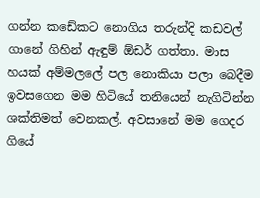ගන්න කඩේකට නොගිය තරුන්දි කඩවල් ගානේ ගිහින් ඇඳුම් ඕඩර් ගත්තා. මාස හයක් අම්මලලේ පල නොකියා පලා බෙදීම ඉවසගෙන මම හිටියේ තනියෙන් නැගිටින්න ශක්තිමත් වෙනකල්. අවසානේ මම ගෙදර ගියේ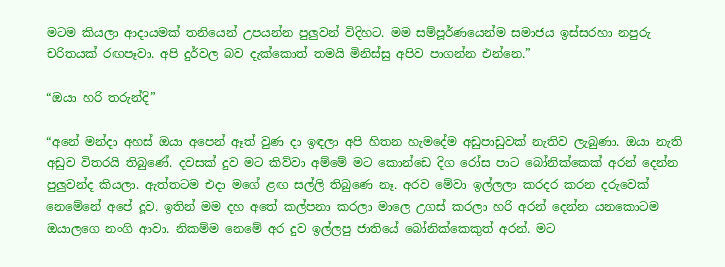මටම කියලා ආදායමක් තනියෙන් උපයන්න පුලුවන් විදිහට. මම සම්පූර්ණයෙන්ම සමාජය ඉස්සරහා නපුරු චරිතයක් රඟපෑවා. අපි දුර්වල බව දැක්කොත් තමයි මිනිස්සු අපිව පාගන්න එන්නෙ.”

“ඔයා හරි තරුන්දි”

“අනේ මන්දා අහස් ඔයා අපෙන් ඈත් වුණ දා ඉඳලා අපි හිතන හැමදේම අඩුපාඩුවක් නැතිව ලැබුණා. ඔයා නැති අඩුව විතරයි තිබුණේ. දවසක් දුව මට කිව්වා අම්මේ මට කොන්ඩෙ දිග රෝස පාට බෝනික්කෙක් අරන් දෙන්න පුලුවන්ද කියලා. ඇත්තටම එදා මගේ ළඟ සල්ලි තිබුණෙ නෑ. අරව මේවා ඉල්ලලා කරදර කරන දරුවෙක් නෙමේනේ අපේ දූව. ඉතින් මම දහ අතේ කල්පනා කරලා මාලෙ උගස් කරලා හරි අරන් දෙන්න යනකොටම ඔයාලගෙ නංගි ආවා. නිකම්ම නෙමේ අර දුව ඉල්ලපු ජාතියේ බෝනික්කෙකුත් අරන්. මට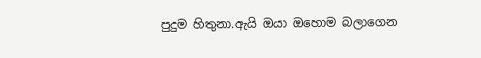පුදුම හිතුනා.ඇයි ඔයා ඔහොම බලාගෙන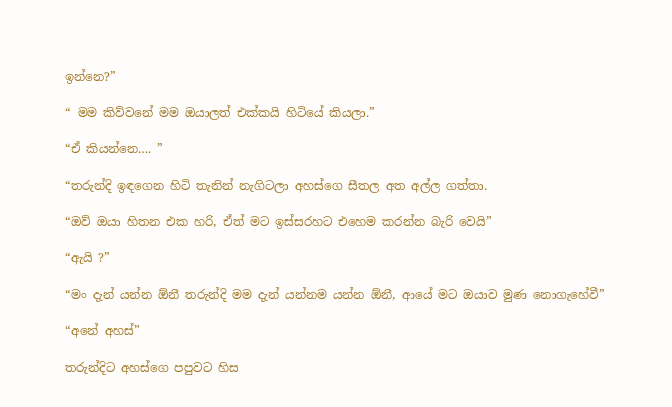ඉන්නෙ?”

“ මම කිව්වනේ මම ඔයාලත් එක්කයි හිටියේ කියලා.”

“ඒ කියන්නෙ…. ”

“තරුන්දි ඉඳගෙන හිටි තැනින් නැගිටලා අහස්ගෙ සීතල අත අල්ල ගත්තා.

“ඔව් ඔයා හිතන එක හරි, ඒත් මට ඉස්සරහට එහෙම කරන්න බැරි වෙයි”

“ඇයි ?”

“මං දැන් යන්න ඕනී තරුන්දි මම දැන් යන්නම යන්න ඕනී, ආයේ මට ඔයාව මුණ නොගැහේවී”

“අනේ අහස්”

තරුන්දිට අහස්ගෙ පපුවට හිස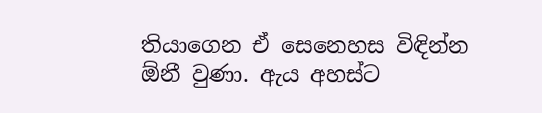තියාගෙන ඒ සෙනෙහස විඳින්න ඕනී වුණා. ඇය අහස්ට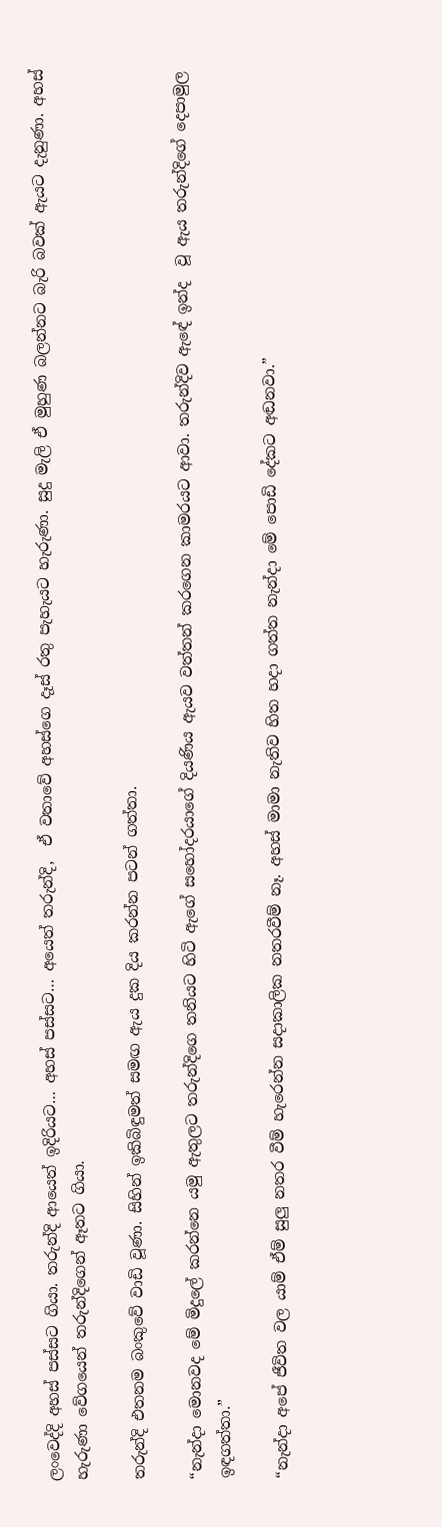ලංවෙද්දි අහස් පස්සට ගියා. තරුන්දි ආයෙත් ඉදිරියට… අහස් පස්සට… අයෙත් තරුන්දි,  ඒ වතාවේ අහස්ගෙ දෑස් රතු පැහැයට හැරුණා. සුදු මැලි ඒ මුහුණ බලන්නට බැරි බවක් ඇයට දැනුණා. අහස්  හැරුණා වේගයෙන් තරුන්දිගෙන් ඈතට ගියා.

තරුන්දි එතනම බංකුවේ වාඩි වූණා. සිහින් ඉකිබිඳුමත් සමඟ ඇය දුක දිය කරන්න පටන් ගත්තා.

“නැන්දා මොනවද මේ මිදුලේ කරන්නෙ යමු ඇතුලට තරුන්දිගෙ තනියට හිටි ඇගේ සහෝදරයාගේ දියණිය ඇයව වත්තන් කරගෙන කාමරයට ආවා. තරුන්දිව ඇඳේ ඉන්ද  වූ ඇය තරුන්දිගේ දෙපාමුල ඉඳගත්තා.”

“නැන්දා අපේ ජීවිත වල යාම් ඒම් සුලු නතර වීම් හැරෙන්න සදාකාලික නතරවීම් නෑ. අහස් මාමා නැතිව හිත හදා ගත්ත නැන්දා මේ පොඩි දේකට අඬනවා.”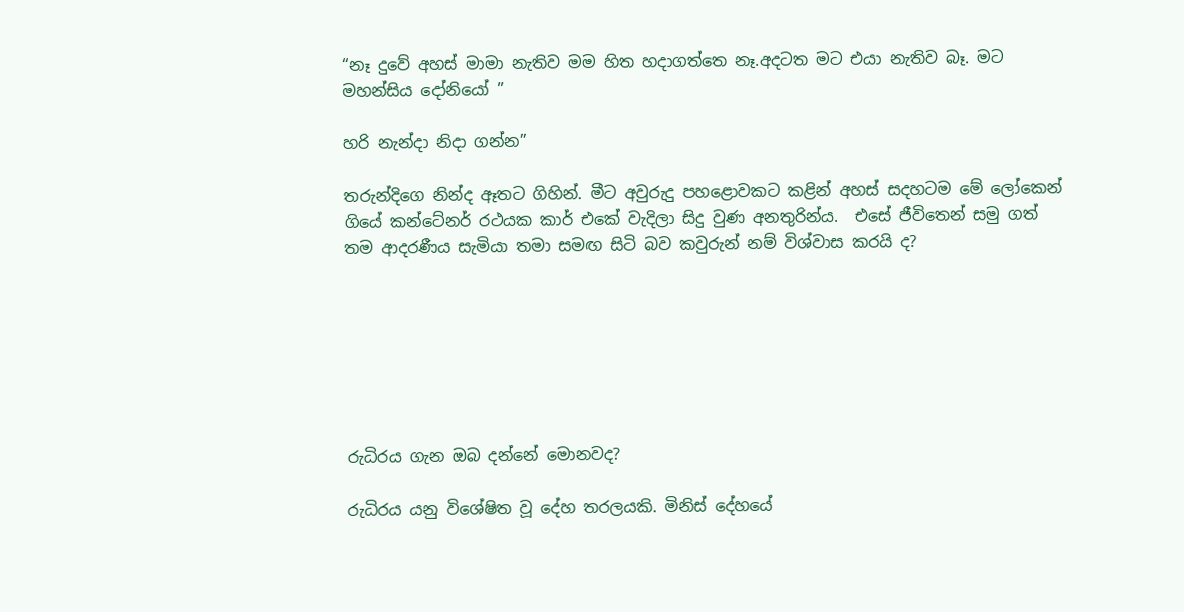“නෑ දුවේ අහස් මාමා නැතිව මම හිත හදාගත්තෙ නෑ.අදටත මට එයා නැතිව බෑ. මට මහන්සිය දෝනියෝ ”

හරි නැන්දා නිදා ගන්න”

තරුන්දිගෙ නින්ද ඈතට ගිහින්. මීට අවුරුදු පහළොවකට කළින් අහස් සදහටම මේ ලෝකෙන් ගියේ කන්ටේනර් රථයක කාර් එකේ වැදිලා සිදු වුණ අනතුරින්ය.  එසේ ජීවිතෙන් සමු ගත් තම ආදරණීය සැමියා තමා සමඟ සිටි බව කවුරුන් නම් විශ්වාස කරයි ද?







රුධිරය ගැන ඔබ දන්නේ මොනවද?

රුධිරය යනු විශේෂිත වූ දේහ තරලයකි. මිනිස් දේහයේ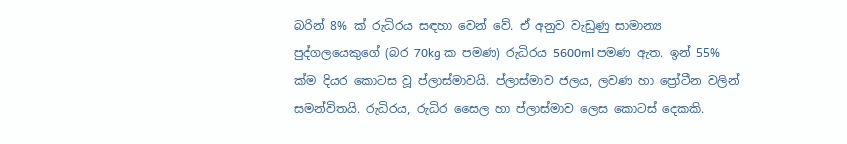බරින් 8% ක් රුධිරය සඳහා වෙන් වේ. ඒ අනුව වැඩුණු සාමාන්‍ය පුද්ගලයෙකුගේ (බර 70kg ක පමණ) රුධිරය 5600ml පමණ ඇත. ඉන් 55% ක්ම දියර කොටස වූ ප්ලාස්මාවයි. ප්ලාස්මාව ජලය, ලවණ හා ප්‍රෝටීන වලින් සමන්විතයි. රුධිරය, රුධිර සෛල හා ප්ලාස්මාව ලෙස කොටස් දෙකකි.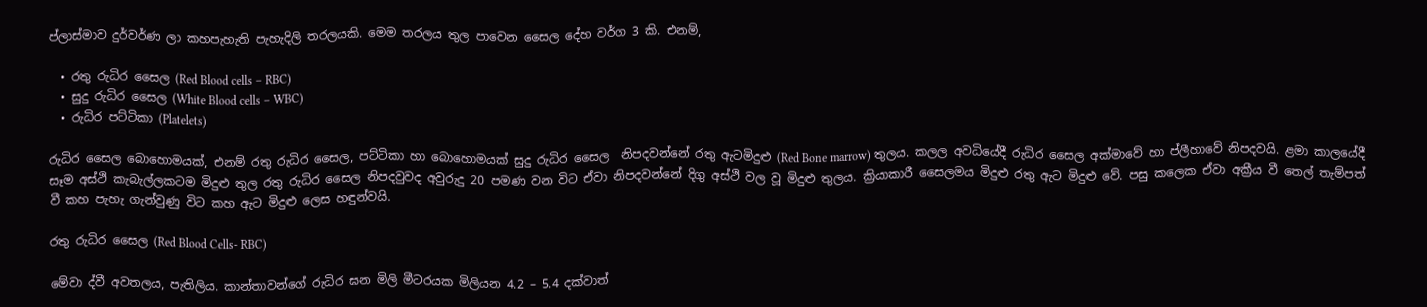ප්ලාස්මාව දුර්වර්ණ ලා කහපැහැති පැහැදිලි තරලයකි. මෙම තරලය තුල පාවෙන සෛල දේහ වර්ග 3 කි. එනම්,

  • රතු රුධිර සෛල (Red Blood cells – RBC)
  • සුදු රුධිර සෛල (White Blood cells – WBC)
  • රුධිර පට්ටිකා (Platelets)

රුධිර සෛල බොහොමයක්, එනම් රතු රුධිර සෛල, පට්ටිකා හා බොහොමයක් සුදු රුධිර සෛල  නිපදවන්නේ රතු ඇටමිදුළු (Red Bone marrow) තුලය. කලල අවධියේදී රුධිර සෛල අක්මාවේ හා ප්ලීහාවේ නිපදවයි. ළමා කාලයේදී සෑම අස්ථි කැබැල්ලකටම මිදුළු තුල රතු රුධිර සෛල නිපදවුවද අවුරුදු 20 පමණ වන විට ඒවා නිපදවන්නේ දිගු අස්ථි වල වූ මිදුළු තුලය. ක්‍රියාකාරී සෛලමය මිදුළු රතු ඇට මිදුළු වේ. පසු කලෙක ඒවා අක්‍රීය වී තෙල් තැම්පත් වී කහ පැහැ ගැන්වුණු විට කහ ඇට මිදුළු ලෙස හඳුන්වයි.

රතු රුධිර සෛල (Red Blood Cells- RBC)

මේවා ද්වී අවතලය, පැතිලිය. කාන්තාවන්ගේ රුධිර ඝන මිලි මීටරයක මිලියන 4.2 – 5.4 දක්වාත්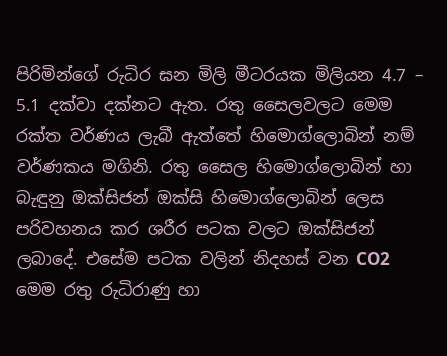පිරිමින්ගේ රුධිර ඝන මිලි මීටරයක මිලියන 4.7 – 5.1 දක්වා දක්නට ඇත. රතු සෛලවලට මෙම රක්ත වර්ණය ලැබී ඇත්තේ හිමොග්ලොබින් නම් වර්ණකය මගිනි. රතු සෛල හිමොග්ලොබින් හා බැඳුනු ඔක්සිජන් ඔක්සි හිමොග්ලොබින් ලෙස පරිවහනය කර ශරීර පටක වලට ඔක්සිජන් ලබාදේ. එසේම පටක වලින් නිදහස් වන CO2 මෙම රතු රුධිරාණු හා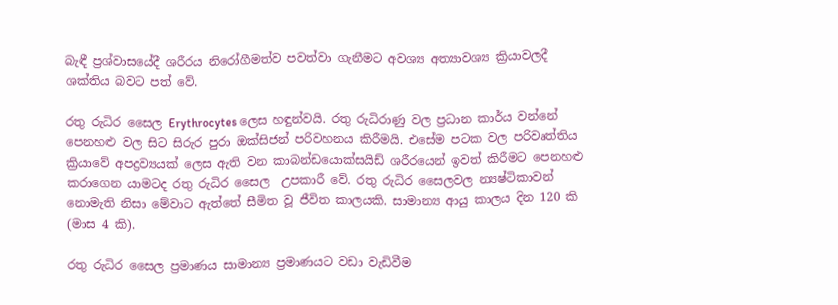බැඳී ප්‍රශ්වාසයේදී ශරීරය නිරෝගීමත්ව පවත්වා ගැනීමට අවශ්‍ය අත්‍යාවශ්‍ය ක්‍රියාවලදී ශක්තිය බවට පත් වේ.

රතු රුධිර සෛල Erythrocytes ලෙස හඳුන්වයි. රතු රුධිරාණු වල ප්‍රධාන කාර්ය වන්නේ පෙනහළු වල සිට සිරුර පුරා ඔක්සිජන් පරිවහනය කිරීමයි. එසේම පටක වල පරිවෘත්තිය ක්‍රියාවේ අපද්‍රව්‍යයක් ලෙස ඇති වන කාබන්ඩයොක්සයිඩ් ශරීරයෙන් ඉවත් කිරීමට පෙනහළු කරාගෙන යාමටද රතු රුධිර සෛල  උපකාරී වේ. රතු රුධිර සෛලවල න්‍යෂ්ටිකාවන් නොමැති නිසා මේවාට ඇත්තේ සීමිත වූ ජීවිත කාලයකි. සාමාන්‍ය ආයු කාලය දින 120 කි (මාස 4 කි).

රතු රුධිර සෛල ප්‍රමාණය සාමාන්‍ය ප්‍රමාණයට වඩා වැඩිවීම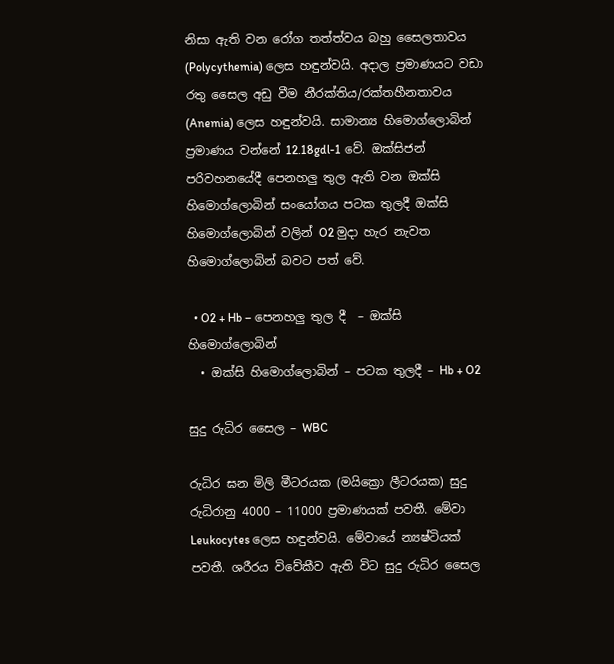නිසා ඇති වන රෝග තත්ත්වය බහු සෛලතාවය (Polycythemia) ලෙස හඳුන්වයි. අදාල ප්‍රමාණයට වඩා රතු සෛල අඩු වීම නීරක්තිය/රක්තහීනතාවය (Anemia) ලෙස හඳුන්වයි. සාමාන්‍ය හිමොග්ලොබින් ප්‍රමාණය වන්නේ 12.18gdl-1 වේ. ඔක්සිජන් පරිවහනයේදී පෙනහලු තුල ඇති වන ඔක්සි හිමොග්ලොබින් සංයෝගය පටක තුලදී ඔක්සි හිමොග්ලොබින් වලින් O2 මුදා හැර නැවත හිමොග්ලොබින් බවට පත් වේ.

  • O2 + Hb – පෙනහලු තුල දී  – ඔක්සි හිමොග්ලොබින්
  • ඔක්සි හිමොග්ලොබින් – පටක තුලදී – Hb + O2

සුදු රුධිර සෛල – WBC

රුධිර ඝන මිලි මීටරයක (මයික්‍රො ලීටරයක) සුදු රුධිරානු 4000 – 11000 ප්‍රමාණයක් පවතී. මේවා Leukocytes ලෙස හඳුන්වයි. මේවායේ න්‍යෂ්ටියක් පවතී. ශරීරය විවේකීව ඇති විට සුදු රුධිර සෛල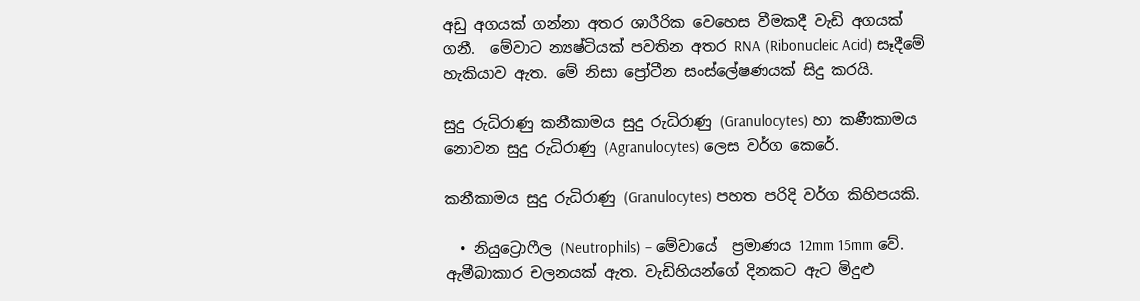අඩු අගයක් ගන්නා අතර ශාරීරික වෙහෙස වීමකදී වැඩි අගයක් ගනී.  මේවාට න්‍යෂ්ටියක් පවතින අතර RNA (Ribonucleic Acid) සෑදීමේ හැකියාව ඇත. මේ නිසා ප්‍රෝටීන සංස්ලේෂණයක් සිදු කරයි.

සුදු රුධිරාණු කනීකාමය සුදු රුධිරාණු (Granulocytes) හා කණීකාමය නොවන සුදු රුධිරාණු (Agranulocytes) ලෙස වර්ග කෙරේ.

කනීකාමය සුදු රුධිරාණු (Granulocytes) පහත පරිදි වර්ග කිහිපයකි.

  • නියුට්‍රොෆීල (Neutrophils) – මේවායේ  ප්‍රමාණය 12mm 15mm වේ. ඇමීබාකාර චලනයක් ඇත. වැඩිහියන්ගේ දිනකට ඇට මිදුළු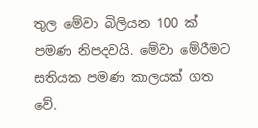තුල මේවා බිලියන 100 ක් පමණ නිපදවයි. මේවා මේරීමට සතියක පමණ කාලයක් ගත වේ.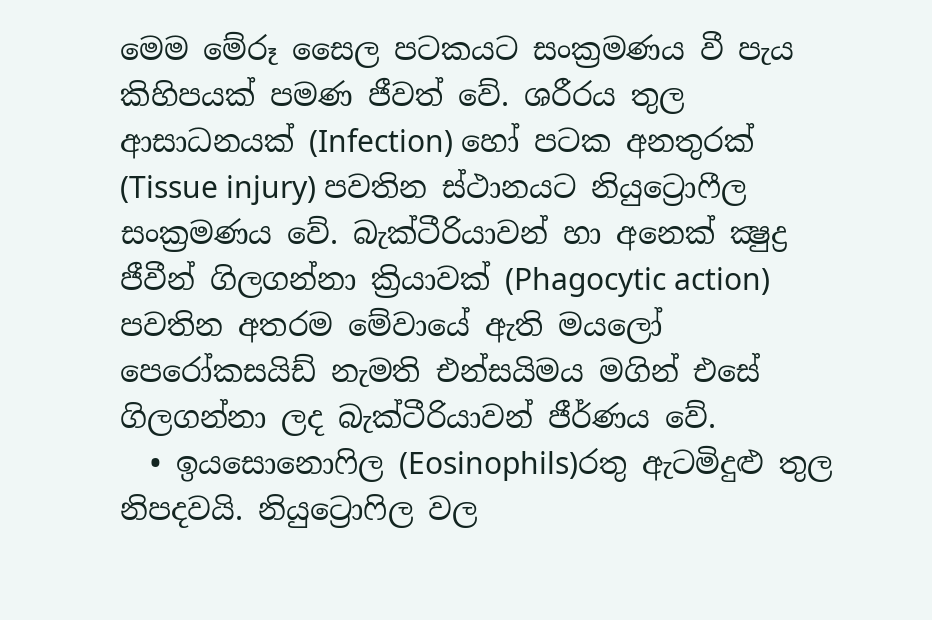මෙම මේරූ සෛල පටකයට සංක්‍රමණය වී පැය කිහිපයක් පමණ ජීවත් වේ. ශරීරය තුල ආසාධනයක් (Infection) හෝ පටක අනතුරක් (Tissue injury) පවතින ස්ථානයට නියුට්‍රොෆීල සංක්‍රමණය වේ. බැක්ටීරියාවන් හා අනෙක් ක්‍ෂුද්‍ර ජීවීන් ගිලගන්නා ක්‍රියාවක් (Phagocytic action) පවතින අතරම මේවායේ ඇති මයලෝ පෙරෝකසයිඩ් නැමති එන්සයිමය මගින් එසේ  ගිලගන්නා ලද බැක්ටීරියාවන් ජීර්ණය වේ.
  • ඉයසොනොෆිල (Eosinophils)රතු ඇටමිදුළු තුල නිපදවයි. නියුට්‍රොෆිල වල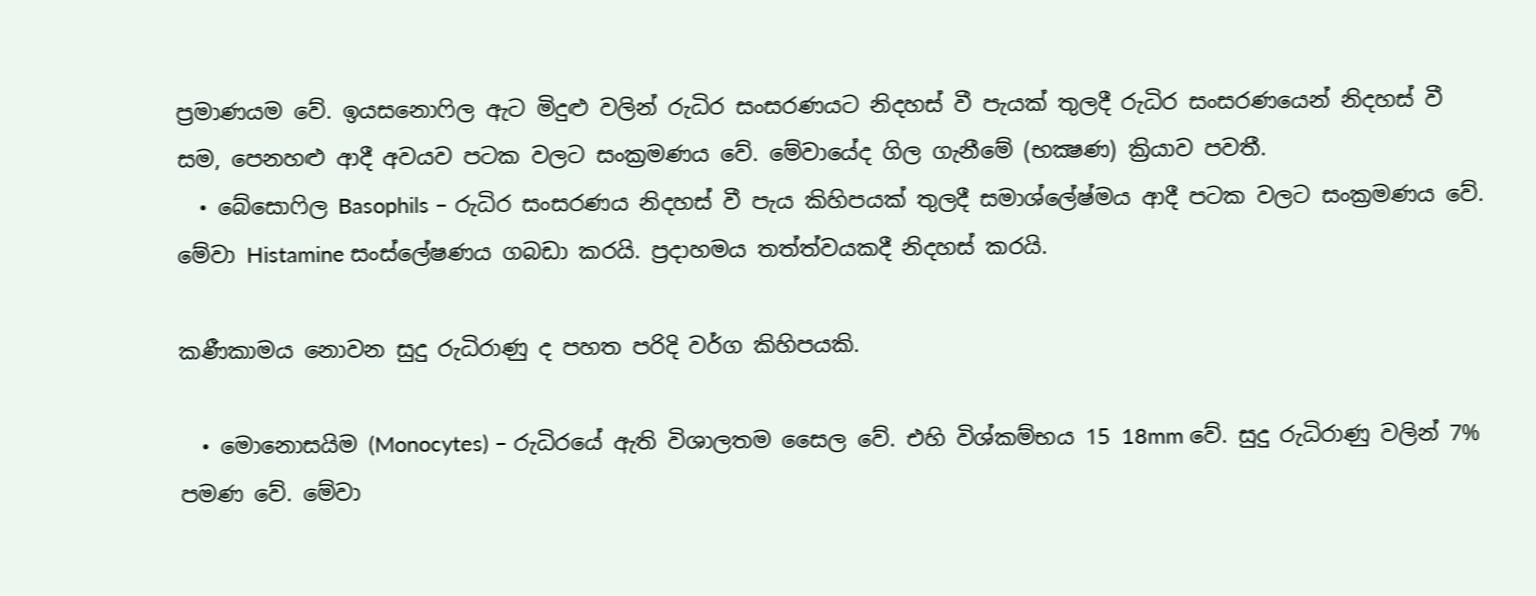ප්‍රමාණයම වේ. ඉයසනොෆිල ඇට මිදුළු වලින් රුධිර සංසරණයට නිදහස් වී පැයක් තුලදී රුධිර සංසරණයෙන් නිදහස් වී සම, පෙනහළු ආදී අවයව පටක වලට සංක්‍රමණය වේ. මේවායේද ගිල ගැනී‍මේ (භක්‍ෂණ) ක්‍රියාව පවතී.
  • බේසොෆිල Basophils – රුධිර සංසරණය නිදහස් වී පැය කිහිපයක් තුලදී සමාශ්ලේෂ්මය ආදී පටක වලට සංක්‍රමණය වේ. මේවා Histamine සංස්ලේෂණය ගබඩා කරයි. ප්‍රදාහමය තත්ත්වයකදී නිදහස් කරයි.

කණීකාමය නොවන සුදු රුධිරාණු ද පහත පරිදි වර්ග කිහිපයකි.

  • මොනොසයිම (Monocytes) – රුධිරයේ ඇති විශාලතම සෛල වේ. එහි විශ්කම්භය 15 18mm වේ. සුදු රුධිරාණු වලින් 7%  පමණ වේ. මේවා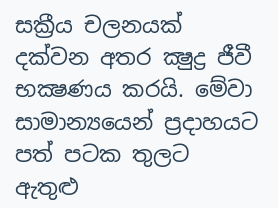සක්‍රීය චලනයක් දක්වන අතර ක්‍ෂුද්‍ර ජීවී භක්‍ෂණය කරයි. මේවා සාමාන්‍යයෙන් ප්‍රදාහයට පත් පටක තුලට ඇතුළු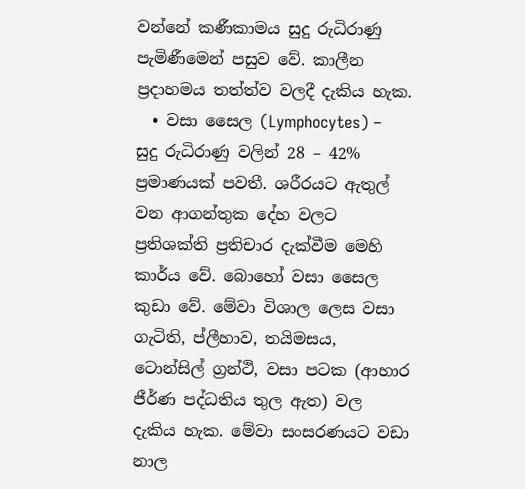වන්නේ කණීකාමය සුදු රුධිරාණු පැමිණීමෙන් පසුව වේ. කාලීන ප්‍රදාහමය තත්ත්ව වලදී දැකිය හැක.
  • වසා සෛල (Lymphocytes) – සුදු රුධිරාණු වලින් 28 – 42% ප්‍රමාණයක් පවතී. ශරීරයට ඇතුල් වන ආගන්තුක දේහ වලට ප්‍රතිශක්ති ප්‍රතිචාර දැක්වීම මෙහි කාර්ය වේ. බොහෝ වසා සෛල කුඩා වේ. මේවා විශාල ලෙස වසා ගැටිති, ප්ලීහාව, තයිමසය, ටොන්සිල් ග්‍රන්ථි, වසා පටක (ආහාර ජීර්ණ පද්ධතිය තුල ඇත) වල දැකිය හැක. මේවා සංසරණයට වඩා නාල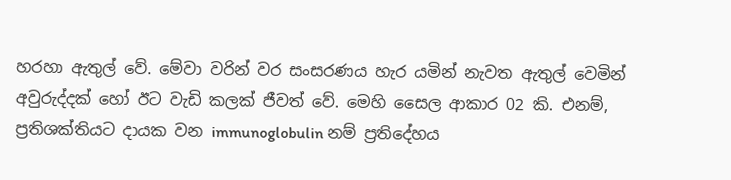හරහා ඇතුල් වේ. මේවා වරින් වර සංසරණය හැර යමින් නැවත ඇතුල් වෙමින් අවුරුද්දක් හෝ ඊට වැඩි කලක් ජීවත් වේ. මෙහි සෛල ආකාර 02 කි. එනම්, ප්‍රතිශක්තියට දායක වන immunoglobulin නම් ප්‍රතිදේහය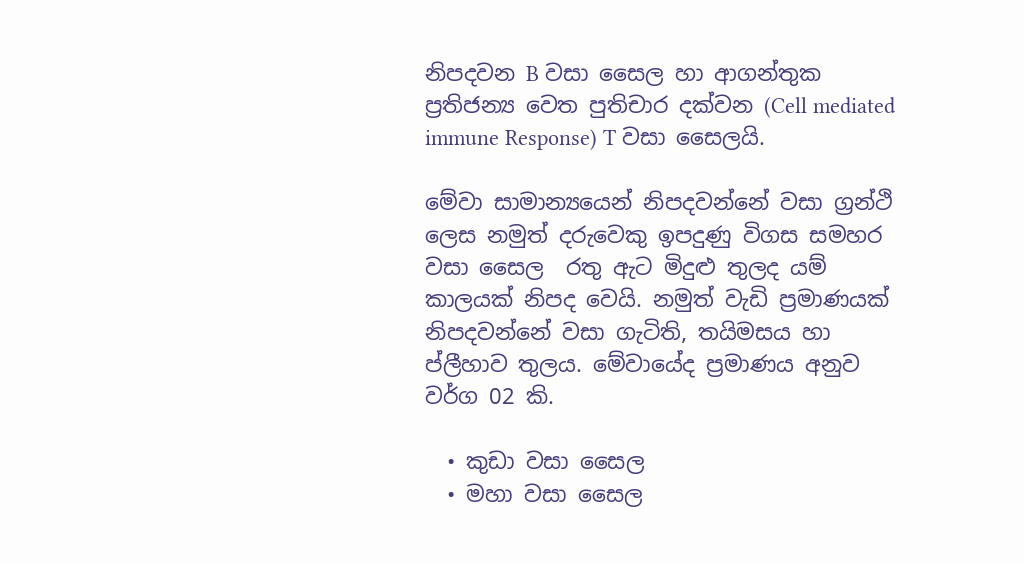නිපදවන B වසා සෛල හා ආගන්තුක ප්‍රතිජන්‍ය වෙත පුතිචාර දක්වන (Cell mediated immune Response) T වසා සෛලයි.

මේවා සාමාන්‍යයෙන් නිපදවන්නේ වසා ග්‍රන්ථි ලෙස නමුත් දරුවෙකු ඉපදුණු විගස සමහර වසා සෛල  රතු ඇට මිදුළු තුලද යම් කාලයක් නිපද වෙයි. නමුත් වැඩි ප්‍රමාණයක් නිපදවන්නේ වසා ගැටිති, තයිමසය හා ප්ලීහාව තුලය. මේවායේද ප්‍රමාණය අනුව වර්ග 02 කි.

  • කුඩා වසා සෛල
  • මහා වසා සෛල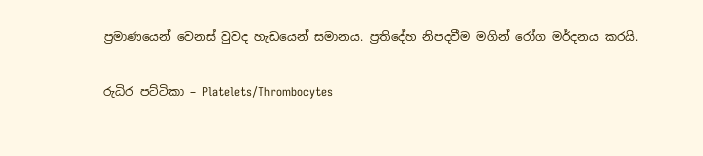ප්‍රමාණයෙන් වෙනස් වුවද හැඩයෙන් සමානය. ප්‍රතිදේහ නිපදවීම මගින් රෝග මර්දනය කරයි.

රුධිර පට්ටිකා – Platelets/Thrombocytes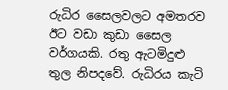රුධිර සෛලවලට අමතරව ඊට වඩා කුඩා සෛල වර්ගයකි. රතු ඇටමිදුළු තුල නිපදවේ. රුධිරය කැටි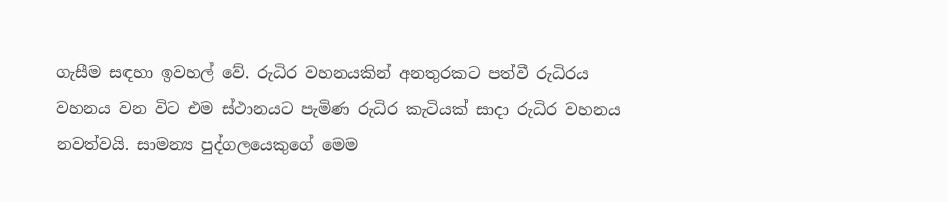ගැසීම සඳහා ඉවහල් වේ. රුධිර වහනයකින් අනතුරකට පත්වී රුධිරය වහනය වන විට එම ස්ථානයට පැමිණ රුධිර කැටියක් සාදා රුධිර වහනය නවත්වයි. සාමන්‍ය පුද්ගලයෙකුගේ මෙම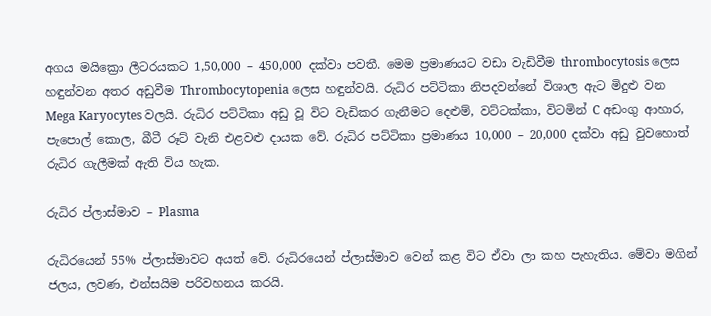අගය මයික්‍රො ලීටරයකට 1,50,000 – 450,000 දක්වා පවතී. මෙම ප්‍රමාණයට වඩා වැඩිවීම thrombocytosis ලෙස හඳුන්වන අතර අඩුවීම Thrombocytopenia ලෙස හඳුන්වයි. රුධිර පට්ටිකා නිපදවන්නේ විශාල ඇට මිදුළු වන Mega Karyocytes වලයි. රුධිර පට්ටිකා අඩු වූ විට වැඩිකර ගැනීමට දෙළුම්, වට්ටක්කා, විටමින් C අඩංගු ආහාර, පැපොල් කොල, බීටී රූට් වැනි එළවළු දායක වේ. රුධිර පට්ටිකා ප්‍රමාණය 10,000 – 20,000 දක්වා අඩු වුවහොත් රුධිර ගැලීමක් ඇති විය හැක.

රුධිර ප්ලාස්මාව – Plasma

රුධිරයෙන් 55% ප්ලාස්මාවට අයත් වේ. රුධිරයෙන් ප්ලාස්මාව වෙන් කළ විට ඒවා ලා කහ පැහැතිය. මේවා මගින් ජලය, ලවණ, එන්සයිම පරිවහනය කරයි.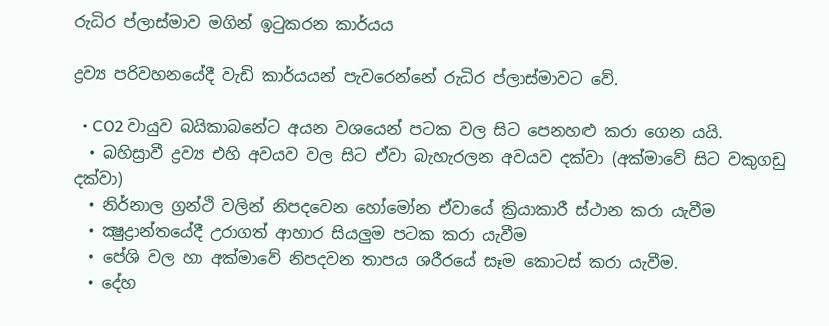රුධිර ප්ලාස්මාව මගින් ඉටුකරන කාර්යය

ද්‍රව්‍ය පරිවහනයේදී වැඩි කාර්යයන් පැවරෙන්නේ රුධිර ප්ලාස්මාවට වේ.

  • CO2 වායුව බයිකාබනේට අයන වශයෙන් පටක වල සිට පෙනහළු කරා ගෙන යයි.
  • බහිස්‍රාවී ද්‍රව්‍ය එහි අවයව වල සිට ඒවා බැහැරලන අවයව දක්වා (අක්මාවේ සිට වකුගඩු දක්වා)
  • නිර්නාල ග්‍රන්ථි වලින් නිපදවෙන හෝමෝන ඒවායේ ක්‍රියාකාරී ස්ථාන කරා යැවීම
  • ක්‍ෂුද්‍රාන්තයේදී උරාගත් ආහාර සියලුම පටක කරා යැවීම
  • පේශි වල හා අක්මාවේ නිපදවන තාපය ශරීරයේ සෑම කොටස් කරා යැවීම.
  • දේහ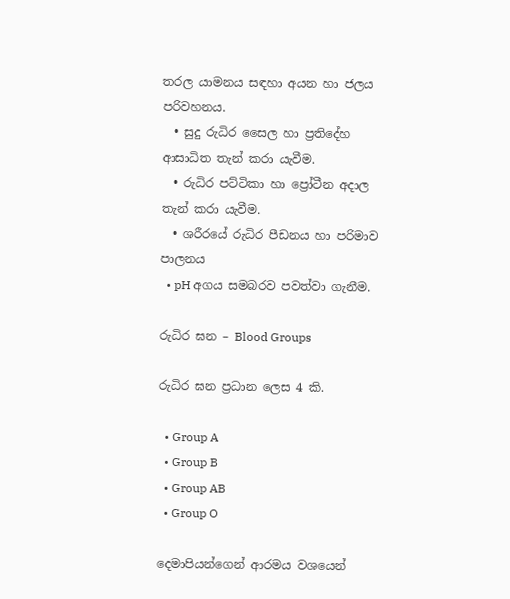තරල යාමනය සඳහා අයන හා ජලය පරිවහනය.
  • සුදු රුධිර සෛල හා ප්‍රතිදේහ ආසාධිත තැන් කරා යැවීම.
  • රුධිර පට්ටිකා හා ප්‍රෝටීන අදාල තැන් කරා යැවීම.
  • ශරීරයේ රුධිර පීඩනය හා පරිමාව පාලනය
  • pH අගය සමබරව පවත්වා ගැනීම.

රුධිර ඝන – Blood Groups

රුධිර ඝන ප්‍රධාන ලෙස 4 කි.

  • Group A
  • Group B
  • Group AB
  • Group O

දෙමාපියන්ගෙන් ආරමය වශයෙන්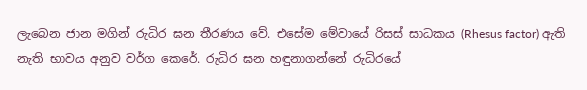ලැබෙන ජාන මගින් රුධිර ඝන තීරණය වේ. එසේම මේවායේ රිසස් සාධකය (Rhesus factor) ඇති නැති භාවය අනුව වර්ග කෙරේ. රුධිර ඝන හඳුනාගන්නේ රුධිරයේ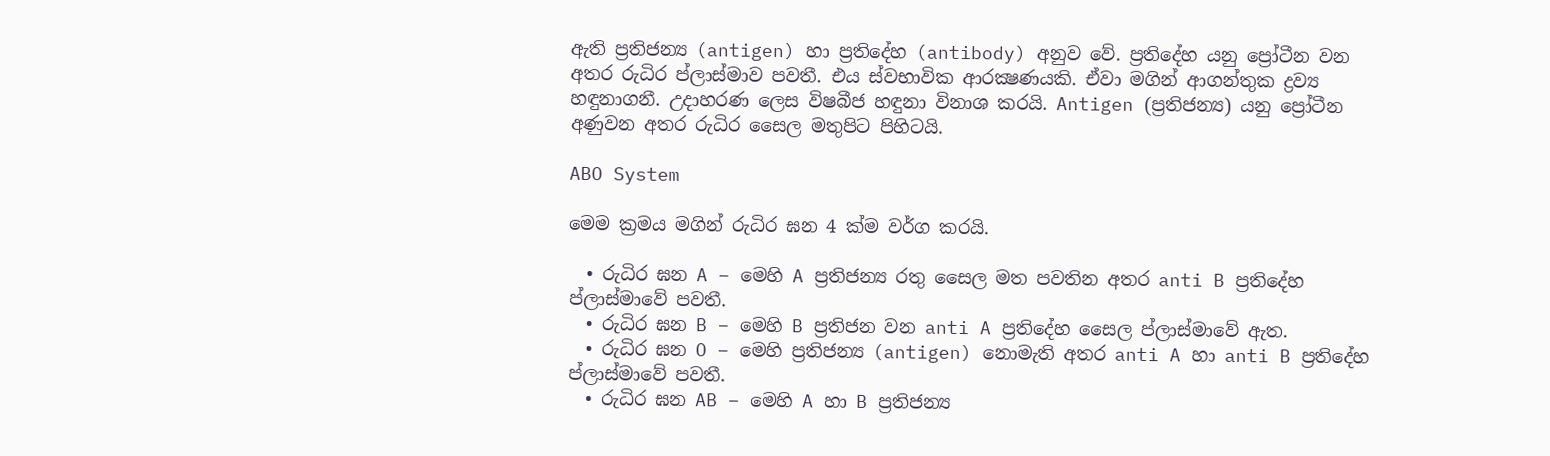ඇති ප්‍රතිජන්‍ය (antigen) හා ප්‍රතිදේහ (antibody) අනුව වේ. ප්‍රතිදේහ යනු ප්‍රෝටීන වන අතර රුධිර ප්ලාස්මාව පවතී. එය ස්වභාවික ආරක්‍ෂණයකි. ඒවා මගින් ආගන්තුක ද්‍රව්‍ය හඳුනාගනී. උදාහරණ ලෙස විෂබීජ හඳුනා විනාශ කරයි. Antigen (ප්‍රතිජන්‍ය) යනු ප්‍රෝටීන අණුවන අතර රුධිර සෛල මතුපිට පිහිටයි.

ABO System

මෙම ක්‍රමය මගින් රුධිර ඝන 4 ක්ම වර්ග කරයි.

  • රුධිර ඝන A – මෙහි A ප්‍රතිජන්‍ය රතු සෛල මත පවතින අතර anti B ප්‍රතිදේහ ප්ලාස්මාවේ පවතී.
  • රුධිර ඝන B – මෙහි B ප්‍රතිජන වන anti A ප්‍රතිදේහ සෛල ප්ලාස්මාවේ ඇත.
  • රුධිර ඝන O – මෙහි ප්‍රතිජන්‍ය (antigen) නොමැති අතර anti A හා anti B ප්‍රතිදේහ ප්ලාස්මාවේ පවතී.
  • රුධිර ඝන AB – මෙහි A හා B ප්‍රතිජන්‍ය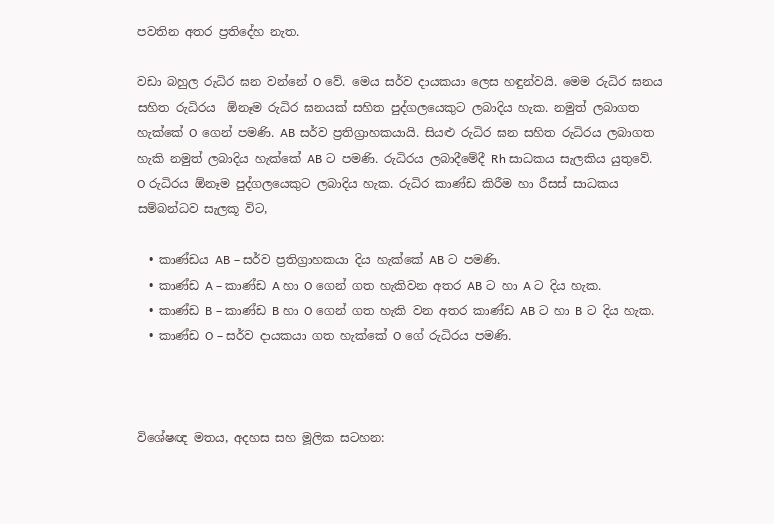පවතින අතර ප්‍රතිදේහ නැත.

වඩා බහුල රුධිර ඝන වන්නේ O වේ. මෙය සර්ව දායකයා ලෙස හඳුන්වයි. මෙම රුධිර ඝනය සහිත රුධිරය  ඕනෑම රුධිර ඝනයක් සහිත පුද්ගලයෙකුට ලබාදිය හැක. නමුත් ලබාගත හැක්කේ O ගෙන් පමණි. AB සර්ව ප්‍රතිග්‍රාහකයායි. සියළු රුධිර ඝන සහිත රුධිරය ලබාගත හැකි නමුත් ලබාදිය හැක්කේ AB ට පමණි. රුධිරය ලබාදීමේදී Rh සාධකය සැලකිය යුතුවේ. O රුධිරය ඕනෑම පුද්ගලයෙකුට ලබාදිය හැක. රුධිර කාණ්ඩ කිරීම හා රීසස් සාධකය සම්බන්ධව සැලකූ විට,

  • කාණ්ඩය AB – සර්ව ප්‍රතිග්‍රාහකයා දිය හැක්කේ AB ට පමණි.
  • කාණ්ඩ A – කාණ්ඩ A හා O ගෙන් ගත හැකිවන අතර AB ට හා A ට දිය හැක.
  • කාණ්ඩ B – කාණ්ඩ B හා O ගෙන් ගත හැකි වන අතර කාණ්ඩ AB ට හා B ට දිය හැක.
  • කාණ්ඩ O – සර්ව දායකයා ගත හැක්කේ O ගේ රුධිරය පමණි.



විශේෂඥ මතය, අදහස සහ මූලික සටහන: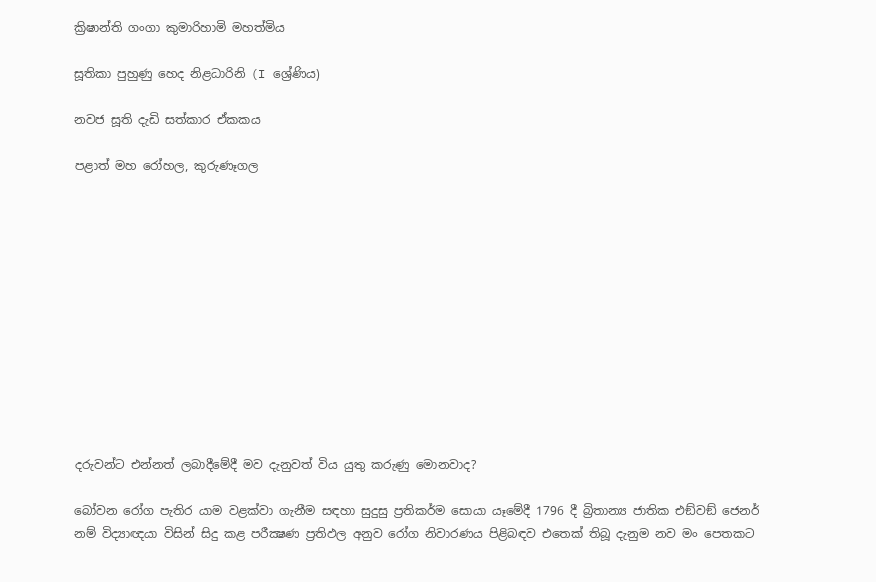ක්‍රිෂාන්ති ගංගා කුමාරිහාමි මහත්මිය

සූතිකා පුහුණු හෙද නිළධාරිනි (I ශ්‍රේණිය)

නවජ සූති දැඩි සත්කාර ඒකකය

පළාත් මහ රෝහල, කුරුණෑගල












දරුවන්ට එන්නත් ලබාදීමේදී මව දැනුවත් විය යුතු කරුණු මොනවාද?

බෝවන රෝග පැතිර යාම වළක්වා ගැනීම සඳහා සුදුසු ප්‍රතිකර්ම සොයා යෑමේදී 1796 දී බ්‍රිතාන්‍ය ජාතික එඞ්වඞ් ජෙනර් නම් විද්‍යාඥයා විසින් සිදු කළ පරීක්‍ෂණ ප්‍රතිඵල අනුව රෝග නිවාරණය පිළිබඳව එතෙක් තිබූ දැනුම නව මං පෙතකට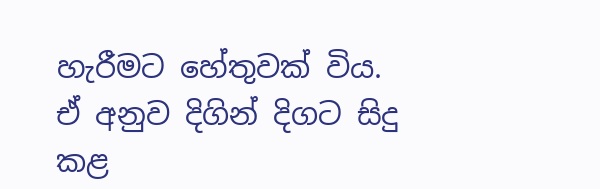හැරීමට හේතුවක් විය. ඒ අනුව දිගින් දිගට සිදු කළ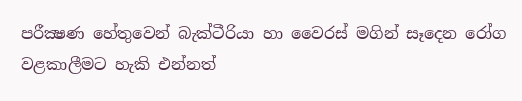පරීක්‍ෂණ හේතුවෙන් බැක්ටීරියා හා වෛරස් මගින් සෑදෙන රෝග වළකාලීමට හැකි එන්නත්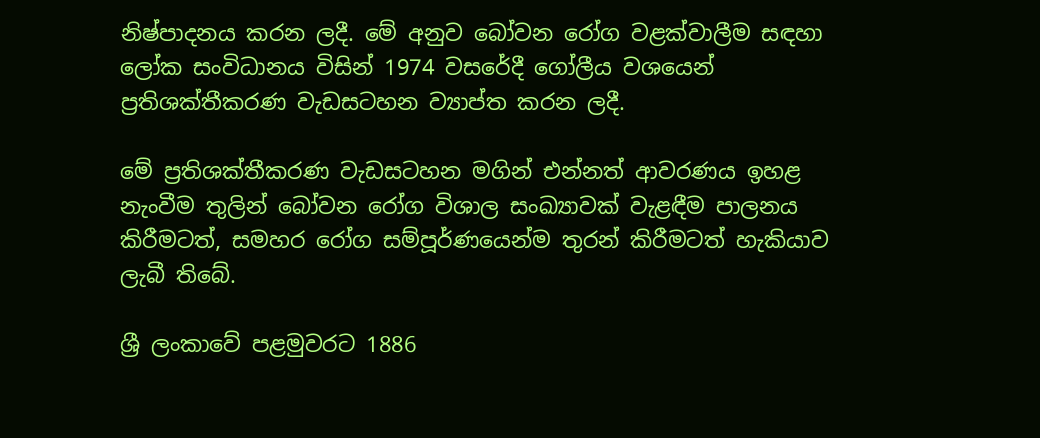නිෂ්පාදනය කරන ලදී. මේ අනුව බෝවන රෝග වළක්වාලීම සඳහා ලෝක සංවිධානය විසින් 1974 වසරේදී ගෝලීය වශයෙන් ප්‍රතිශක්තීකරණ වැඩසටහන ව්‍යාප්ත කරන ලදී.

මේ ප්‍රතිශක්තීකරණ වැඩසටහන මගින් එන්නත් ආවරණය ඉහළ නැංවීම තුලින් බෝවන රෝග විශාල සංඛ්‍යාවක් වැළඳීම පාලනය කිරීමටත්, සමහර රෝග සම්පූර්ණයෙන්ම තුරන් කිරීමටත් හැකියාව ලැබී තිබේ.

ශ්‍රී ලංකාවේ පළමුවරට 1886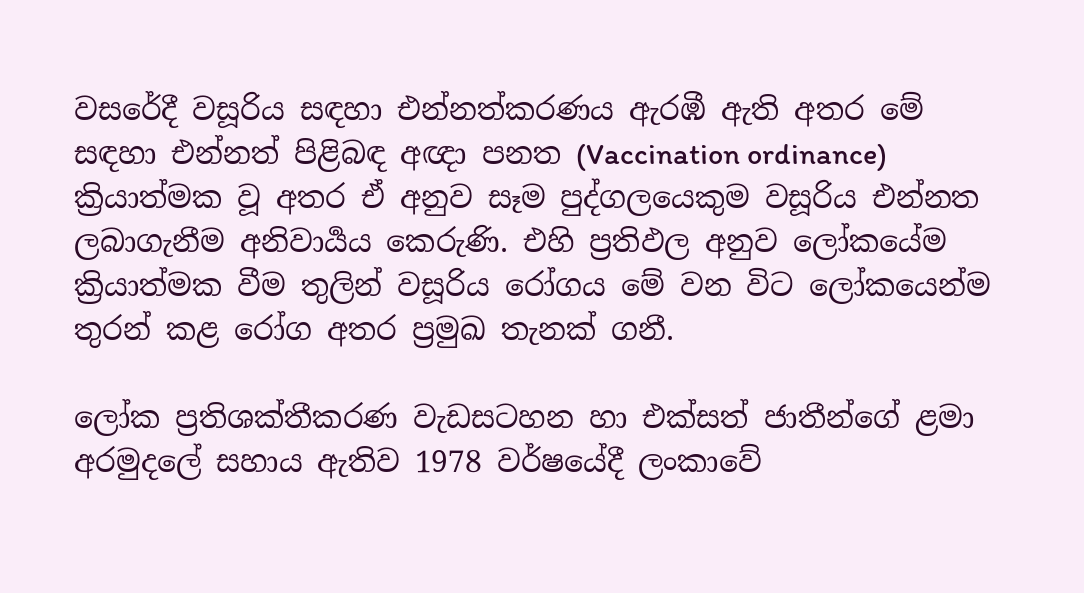වසරේදී වසූරිය සඳහා එන්නත්කරණය ඇරඹී ඇති අතර මේ සඳහා එන්නත් පිළිබඳ අඥා පනත (Vaccination ordinance) ක්‍රියාත්මක වූ අතර ඒ අනුව සෑම පුද්ගලයෙකුම වසූරිය එන්නත ලබාගැනීම අනිවාර්‍යය කෙරුණි. එහි ප්‍රතිඵල අනුව ලෝකයේම ක්‍රියාත්මක වීම තුලින් වසූරිය රෝගය මේ වන විට ලෝකයෙන්ම තුරන් කළ රෝග අතර ප්‍රමුඛ තැනක් ගනී.

ලෝක ප්‍රතිශක්තීකරණ වැඩසටහන හා එක්සත් ජාතීන්ගේ ළමා අරමුදලේ සහාය ඇතිව 1978 වර්ෂයේදී ලංකාවේ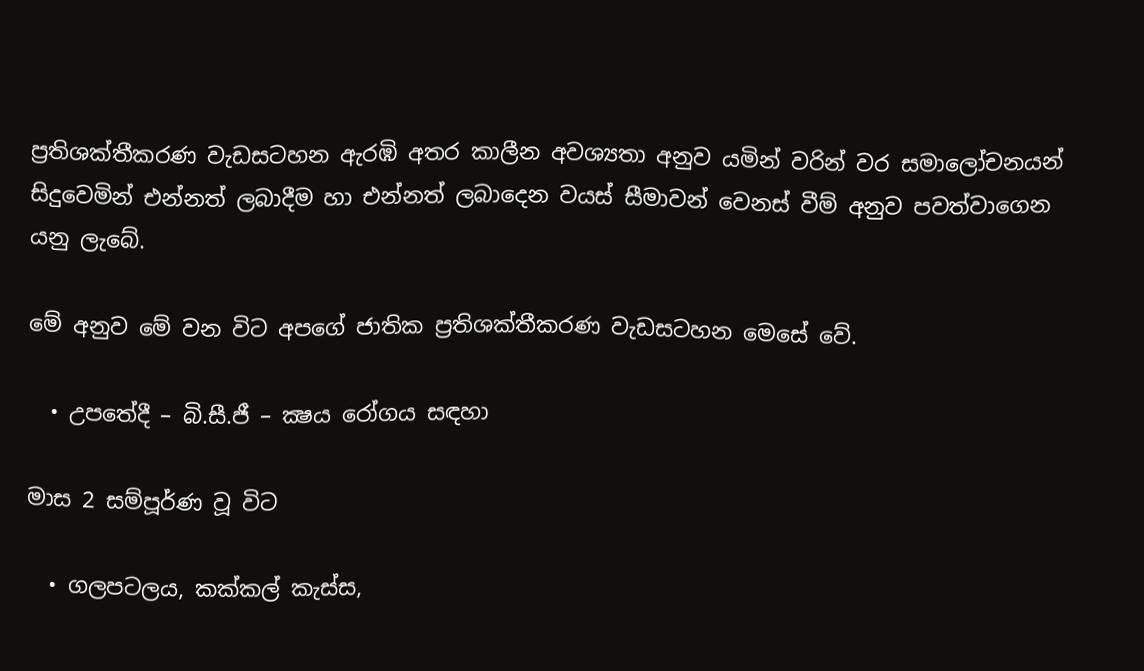ප්‍රතිශක්තීකරණ වැඩසටහන ඇරඹි අතර කාලීන අවශ්‍යතා අනුව යමින් වරින් වර සමාලෝචනයන් සිදුවෙමින් එන්නත් ලබාදීම හා එන්නත් ලබාදෙන වයස් සීමාවන් වෙනස් වීම් අනුව පවත්වාගෙන යනු ලැබේ.

මේ අනුව මේ වන විට අපගේ ජාතික ප්‍රතිශක්තීකරණ වැඩසටහන මෙසේ වේ.

  • උපතේදී – බි.සී.ජී – ක්‍ෂය රෝගය සඳහා

මාස 2 සම්පූර්ණ වූ විට

  • ගලපටලය, කක්කල් කැස්ස,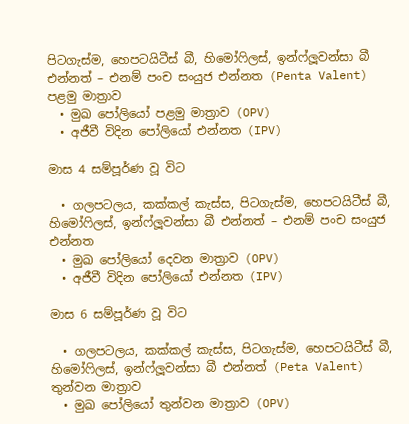පිටගැස්ම, හෙපටයිටීස් බී, හිමෝෆිලස්, ඉන්ෆ්ලූවන්සා බී එන්නත් – එනම් පංච සංයුජ එන්නත (Penta Valent) පළමු මාත්‍රාව
  • මුඛ පෝලියෝ පළමු මාත්‍රාව (OPV)
  • අජීවී විදින පෝලියෝ එන්නත (IPV)

මාස 4 සම්පූර්ණ වූ විට

  • ගලපටලය, කක්කල් කැස්ස, පිටගැස්ම, හෙපටයිටීස් බී, හිමෝෆිලස්, ඉන්ෆ්ලූවන්සා බී එන්නත් – එනම් පංච සංයුජ එන්නත
  • මුඛ පෝලියෝ දෙවන මාත්‍රාව (OPV)
  • අජීවී විදින පෝලියෝ එන්නත (IPV)

මාස 6 සම්පූර්ණ වූ විට

  • ගලපටලය, කක්කල් කැස්ස, පිටගැස්ම, හෙපටයිටීස් බී, හිමෝෆිලස්, ඉන්ෆ්ලූවන්සා බී එන්නත් (Peta Valent) තුන්වන මාත්‍රාව
  • මුඛ පෝලියෝ තුන්වන මාත්‍රාව (OPV)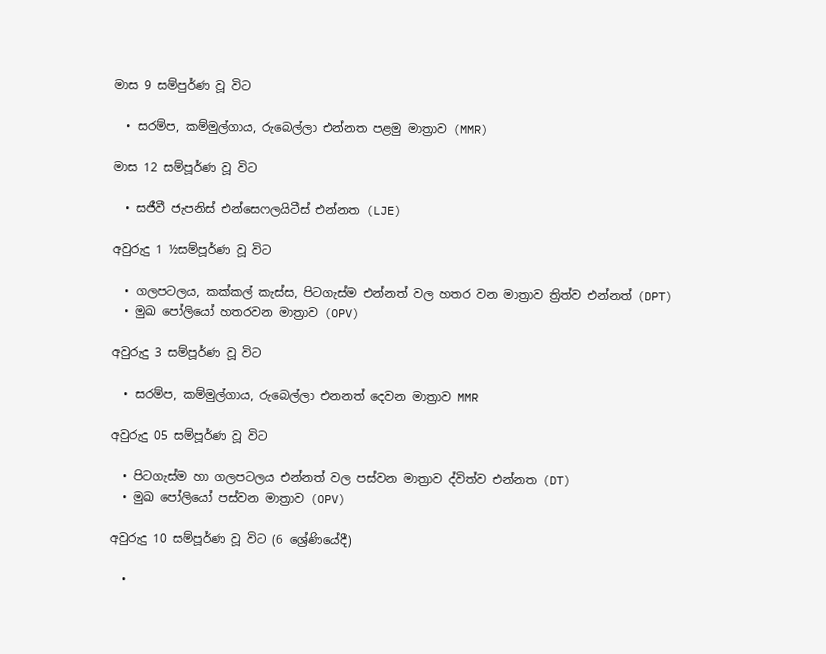මාස 9 සම්පුර්ණ වූ විට

  • සරම්ප, කම්මුල්ගාය, රුබෙල්ලා එන්නත පළමු මාත්‍රාව (MMR)

මාස 12 සම්පූර්ණ වූ විට

  • සජීවී ජැපනිස් එන්සෙෆලයිටීස් එන්නත (LJE)

අවුරුදු 1 ½සම්පූර්ණ වූ විට

  • ගලපටලය, කක්කල් කැස්ස, පිටගැස්ම එන්නත් වල හතර වන මාත්‍රාව ත්‍රිත්ව එන්නත් (DPT)
  • මුඛ පෝලියෝ හතරවන මාත්‍රාව (OPV)

අවුරුදු 3 සම්පූර්ණ වූ විට

  • සරම්ප, කම්මුල්ගාය, රුබෙල්ලා එනනත් දෙවන මාත්‍රාව MMR

අවුරුදු 05 සම්පූර්ණ වූ විට

  • පිටගැස්ම හා ගලපටලය එන්නත් වල පස්වන මාත්‍රාව ද්විත්ව එන්නත (DT)
  • මුඛ පෝලියෝ පස්වන මාත්‍රාව (OPV)

අවුරුදු 10 සම්පූර්ණ වූ විට (6 ශ්‍රේණියේදී)

  •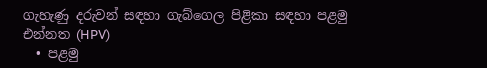ගැහැණු දරුවන් සඳහා ගැබ්ගෙල පිළිකා සඳහා පළමු එන්නත (HPV)
  • පළමු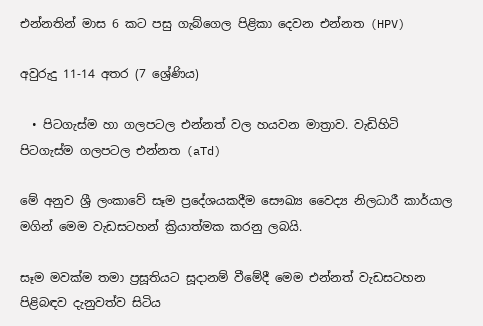එන්නතින් මාස 6 කට පසු ගැබ්ගෙල පිළිකා දෙවන එන්නත (HPV)

අවුරුදු 11-14 අතර (7 ශ්‍රේණිය)

  • පිටගැස්ම හා ගලපටල එන්නත් වල හයවන මාත්‍රාව. වැඩිහිටි පිටගැස්ම ගලපටල එන්නත (aTd)

මේ අනුව ශ්‍රී ලංකාවේ සෑම ප්‍රදේශයකදීම සෞඛ්‍ය වෛද්‍ය නිලධාරී කාර්යාල මගින් මෙම වැඩසටහන් ක්‍රියාත්මක කරනු ලබයි.

සෑම මවක්ම තමා ප්‍රසූතියට සූදානම් වීමේදී මෙම එන්නත් වැඩසටහන පිළිබඳව දැනුවත්ව සිටිය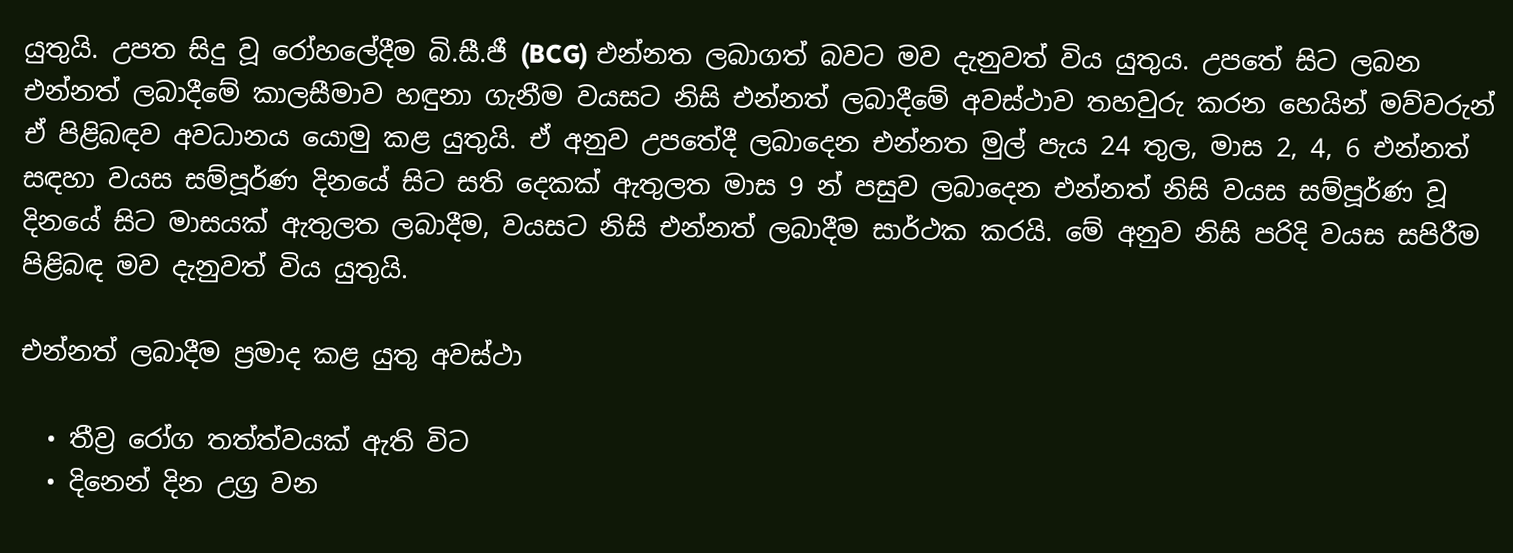යුතුයි. උපත සිදු වූ රෝහලේදීම බි.සී.ජී (BCG) එන්නත ලබාගත් බවට මව දැනුවත් විය යුතුය. උපතේ සිට ලබන එන්නත් ලබාදීමේ කාලසීමාව හඳුනා ගැනීම වයසට නිසි එන්නත් ලබාදීමේ අවස්ථාව තහවුරු කරන හෙයින් මව්වරුන් ඒ පිළිබඳව අවධානය යොමු කළ යුතුයි. ඒ අනුව උපතේදී ලබාදෙන එන්නත මුල් පැය 24 තුල, මාස 2, 4, 6 එන්නත් සඳහා වයස සම්පූර්ණ දිනයේ සිට සති දෙකක් ඇතුලත මාස 9 න් පසුව ලබාදෙන එන්නත් නිසි වයස සම්පූර්ණ වූ දිනයේ සිට මාසයක් ඇතුලත ලබාදීම, වයසට නිසි එන්නත් ලබාදීම සාර්ථක කරයි. මේ අනුව නිසි පරිදි වයස සපිරීම පිළිබඳ මව දැනුවත් විය යුතුයි.

එන්නත් ලබාදීම ප්‍රමාද කළ යුතු අවස්ථා

  • තීව්‍ර රෝග තත්ත්වයක් ඇති විට
  • දිනෙන් දින උග්‍ර වන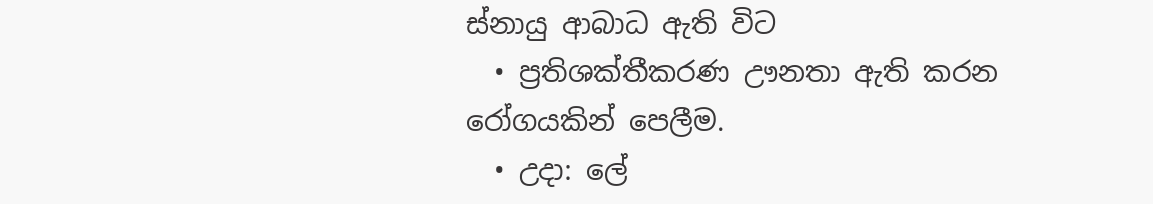ස්නායු ආබාධ ඇති විට
  • ප්‍රතිශක්තීකරණ ඌනතා ඇති කරන රෝගයකින් පෙලීම.
  • උදා: ලේ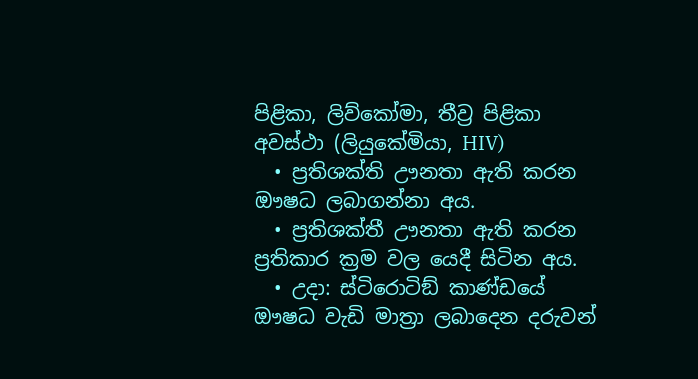පිළිකා, ලිව්කෝමා, තීව්‍ර පිළිකා අවස්ථා (ලියුකේමියා, HIV)
  • ප්‍රතිශක්ති ඌනතා ඇති කරන ඖෂධ ලබාගන්නා අය.
  • ප්‍රතිශක්තී ඌනතා ඇති කරන ප්‍රතිකාර ක්‍රම වල යෙදී සිටින අය.
  • උදා: ස්ටිරොටිඞ් කාණ්ඩයේ ඖෂධ වැඩි මාත්‍රා ලබාදෙන දරුවන්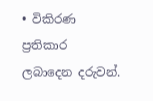• විකිරණ ප්‍රතිකාර ලබාදෙන දරුවන්.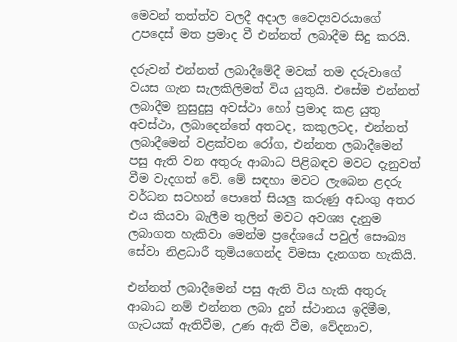මෙවන් තත්ත්ව වලදී අදාල වෛද්‍යවරයාගේ උපදෙස් මත ප්‍රමාද වී එන්නත් ලබාදීම සිදු කරයි.

දරුවන් එන්නත් ලබාදීමේදී මවක් තම දරුවාගේ වයස ගැන සැලකිලිමත් විය යුතුයි. එසේම එන්නත් ලබාදීම නුසුදුසු අවස්ථා හෝ ප්‍රමාද කළ යුතු අවස්ථා, ලබාදෙන්තේ අතටද, කකුලටද, එන්නත් ලබාදීමෙන් වළක්වන රෝග, එන්නත ලබාදීමෙන් පසු ඇති වන අතුරු ආබාධ පිළිබඳව මවට දැනුවත් වීම වැදගත් වේ. මේ සඳහා මවට ලැබෙන ළදරු වර්ධන සටහන් පොතේ සියලු කරුණු අඩංගු අතර එය කියවා බැලීම තුලින් මවට අවශ්‍ය දැනුම ලබාගත හැකිවා මෙන්ම ප්‍රදේශයේ පවුල් සෞඛ්‍ය සේවා නිළධාරී තුමියගෙන්ද විමසා දැනගත හැකියි.

එන්නත් ලබාදීමෙන් පසු ඇති විය හැකි අතුරු ආබාධ නම් එන්නත ලබා දුන් ස්ථානය ඉදිමීම, ගැටයක් ඇතිවීම, උණ ඇති වීම, වේදනාව,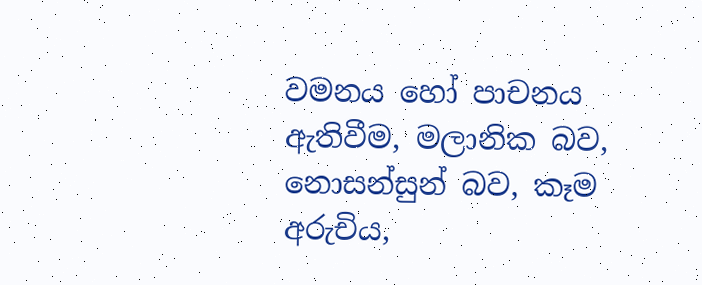වමනය හෝ පාචනය ඇතිවීම, මලානික බව, නොසන්සුන් බව, කෑම අරුචිය,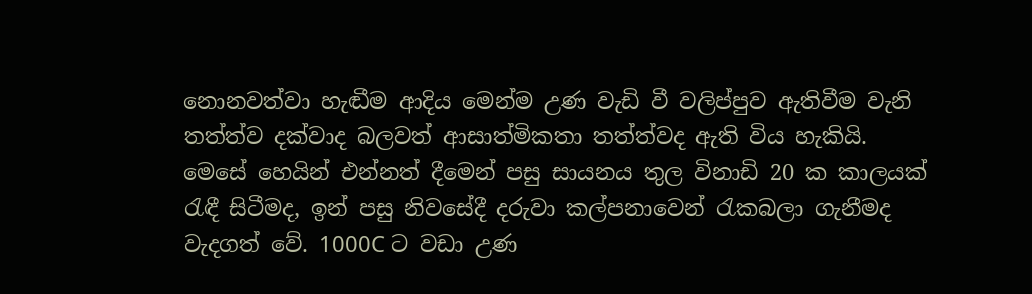නොනවත්වා හැඬීම ආදිය මෙන්ම උණ වැඩි වී වලිප්පුව ඇතිවීම වැනි තත්ත්ව දක්වාද බලවත් ආසාත්මිකතා තත්ත්වද ඇති විය හැකියි. මෙසේ හෙයින් එන්නත් දීමෙන් පසු සායනය තුල විනාඩි 20 ක කාලයක් රැඳී සිටීමද, ඉන් පසු නිවසේදී දරුවා කල්පනාවෙන් රැකබලා ගැනීමද වැදගත් වේ. 1000C ට වඩා උණ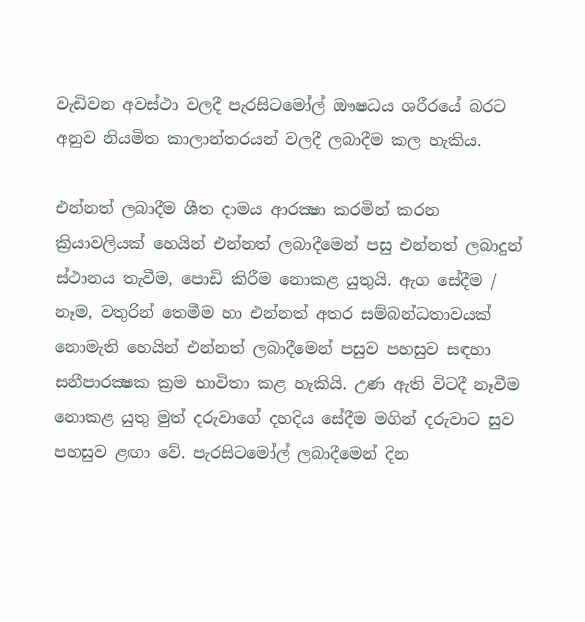වැඩිවන අවස්ථා වලදී පැරසිටමෝල් ඖෂධය ශරීරයේ බරට අනුව නියමිත කාලාන්තරයන් වලදී ලබාදීම කල හැකිය.

එන්නත් ලබාදීම ශීත දාමය ආරක්‍ෂා කරමින් කරන ක්‍රියාවලියක් හෙයින් එන්නත් ලබාදීමෙන් පසු එන්නත් ලබාදුන් ස්ථානය තැවීම, පොඩි කිරීම නොකළ යුතුයි. ඇග සේදීම / නෑම, වතුරින් තෙමීම හා එන්නත් අතර සම්බන්ධතාවයක් නොමැති හෙයින් එන්නත් ලබාදීමෙන් පසුව පහසුව සඳහා සනීපාරක්‍ෂක ක්‍රම භාවිතා කළ හැකියි. උණ ඇති විටදී නෑවීම නොකළ යුතු මුත් දරුවාගේ දහදිය සේදීම මගින් දරුවාට සුව පහසුව ළඟා වේ. පැරසිටමෝල් ලබාදීමෙන් දින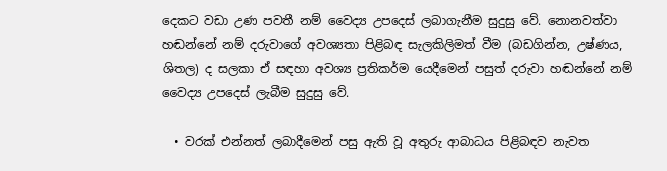දෙකට වඩා උණ පවතී නම් වෛද්‍ය උපදෙස් ලබාගැනීම සුදුසු වේ. නොනවත්වා හඬන්නේ නම් දරුවාගේ අවශ්‍යතා පිළිබඳ සැලකිලිමත් වීම (බඩගින්න, උෂ්ණය, ශිතල) ද සලකා ඒ සඳහා අවශ්‍ය ප්‍රතිකර්ම යෙදීමෙන් පසුත් දරුවා හඬන්නේ නම් වෛද්‍ය උපදෙස් ලැබීම සුදුසු වේ.

  • වරක් එන්නත් ලබාදීමෙන් පසු ඇති වූ අතුරු ආබාධය පිළිබඳව නැවත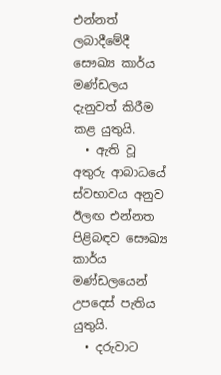එන්නත් ලබාදීමේදී සෞඛ්‍ය කාර්ය මණ්ඩලය දැනුවත් කිරීම කළ යුතුයි.
  • ඇති වූ අතුරු ආබාධයේ ස්වභාවය අනුව ඊලඟ එන්නත පිළිබඳව සෞඛ්‍ය කාර්ය මණ්ඩලයෙන් උපදෙස් පැතිය යුතුයි.
  • දරුවාට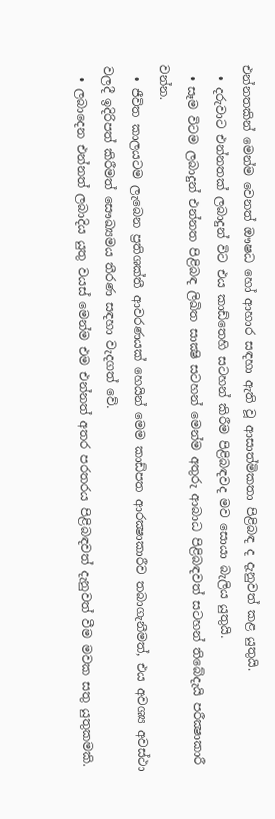එන්නතකින් මෙන්ම වෙනත් ඖෂධ හෝ ආහාර සඳහා ඇති වූ ආසාත්මිකතා පිළිබඳ ද දැනුවත් කළ යුතුයි.
  • දරුවාට එන්නතක් ලබාදුන් විට එය කාඩ්තෙහි සටහන් කිරීම පිළිබඳවද මව සොයා බැලිය යුතුයි.
  • සෑම විටම ලබාදුන් එන්නත පිළිබඳ ලිඛිත සාක්‍ෂි සටහන් මෙන්ම අතුරු ආබාධ පිළිබඳවත් සටහන් තිබේදැයි පරීක්‍ෂාකාරී වන්න.
  • ජීවිත කාලයටම ලැබෙන ප්‍රතිශක්තී ආවරණයක් හෙයින් මෙම කාඩ්පත ආරක්‍ෂාකාරීව තබාගැනීමත්, එය අවශ්‍ය අවස්ථා වලදී ඉදිරිපත් කිරීමත් සෞඛ්‍යමය තීරණ සඳහා වැදගත් වේ.
  • ලබාදෙන එන්නත් ලබාදිය යුතු වයස් මෙන්ම එම එන්නත් අතර පරතරය පිළිබඳවත් දැනුවත් වීම මවක සතු යුතුකමකි.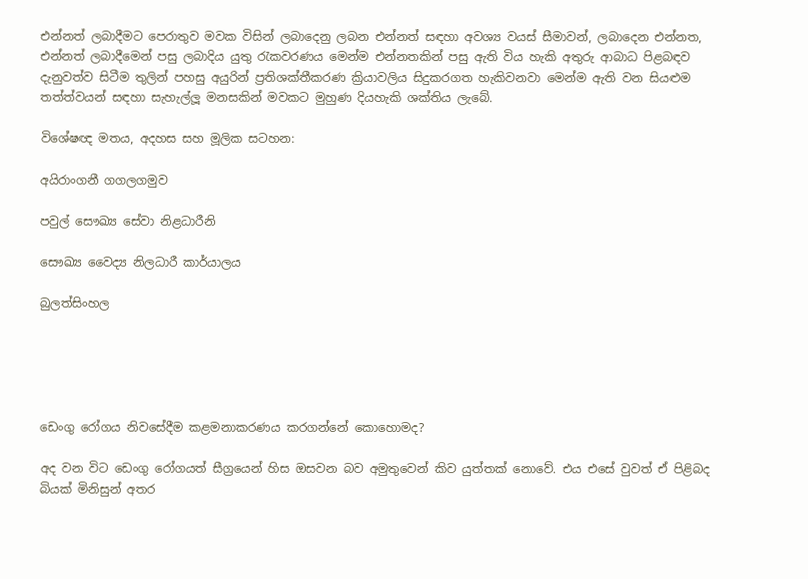එන්නත් ලබාදීමට පෙරාතුව මවක විසින් ලබාදෙනු ලබන එන්නත් සඳහා අවශ්‍ය වයස් සීමාවන්, ලබාදෙන එන්නත, එන්නත් ලබාදීමෙන් පසු ලබාදිය යුතු රැකවරණය මෙන්ම එන්නතකින් පසු ඇති විය හැකි අතුරු ආබාධ පිළබඳව දැනුවත්ව සිටීම තුලින් පහසු අයුරින් ප්‍රතිශක්තීකරණ ක්‍රියාවලිය සිදුකරගත හැකිවනවා මෙන්ම ඇති වන සියළුම තත්ත්වයන් සඳහා සැහැල්ලූ මනසකින් මවකට මුහුණ දියහැකි ශක්තිය ලැබේ.

විශේෂඥ මතය, අදහස සහ මූලික සටහන:

අයිරාංගනී ගගලගමුව

පවුල් සෞඛ්‍ය සේවා නිළධාරීනි

සෞඛ්‍ය වෛද්‍ය නිලධාරී කාර්යාලය

බුලත්සිංහල





ඩෙංගු රෝගය නිවසේදීම කළමනාකරණය කරගන්නේ කොහොමද?

අද වන විට ඩෙංගු රෝගයත් සීග්‍රයෙන් හිස ඔසවන බව අමුතුවෙන් කිව යුත්තක් ‍නොවේ. එය එසේ වුවත් ඒ පිළිබද බියක් මිනිසුන් අතර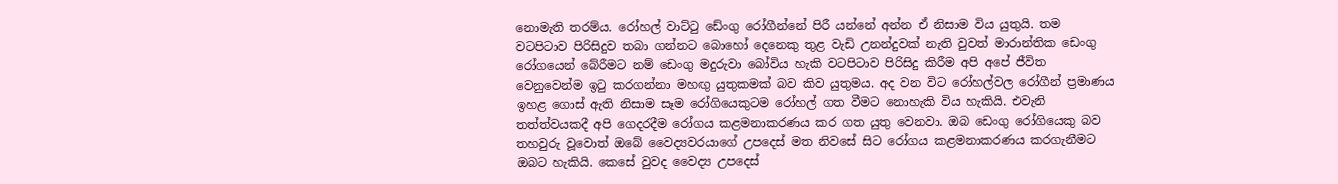නොමැති තරම්ය. රෝහල් වාට්ටු ඩේංගු රෝගීන්නේ පිරී යන්නේ අන්න ඒ නිසාම විය යුතුයි. තම වටපිටාව පිරිසිදුව තබා ගන්නට බොහෝ දෙනෙකු තුළ වැඩි උනන්දුවක් නැති වුවත් මාරාන්තික ඩෙංගු රෝගයෙන් බේරීමට නම් ඩෙංගු මදුරුවා බෝවිය හැකි වටපිටාව පිරිසිදු කිරීම අපි අපේ ජීවිත වෙනුවෙන්ම ඉටු කරගන්නා මහඟු යුතුකමක් බව කිව යුතුමය. අද වන විට රෝහල්වල රෝගීන් ප්‍රමාණය ඉහළ ගොස් ඇති නිසාම සෑම රෝගියෙකුටම රෝහල් ගත වීමට නොහැකි විය හැකියි. එවැනි තත්ත්වයකදී අපි ගෙදරදීම රෝගය කළමනාකරණය කර ගත යුතු වෙනවා. ඔබ ඩෙංගු රෝගියෙකු බව තහවුරු වූවොත් ඔබේ වෛද්‍යවරයාගේ උපදෙස් මත නිවසේ සිට රෝගය කළමනාකරණය කරගැනීමට ඔබට හැකියි. කෙසේ වුවද වෛද්‍ය උපදෙස්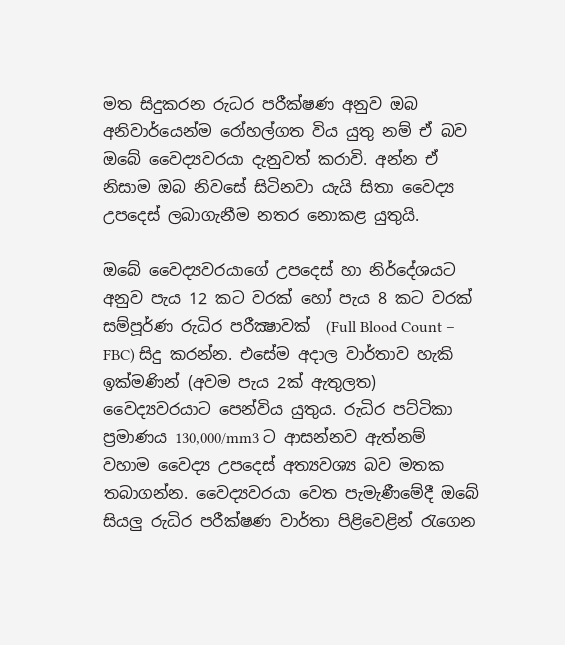මත සිදුකරන රුධර පරීක්ෂණ අනුව ඔබ අනිවාර්යෙන්ම රෝහල්ගත විය යුතු නම් ඒ බව ඔබේ වෛද්‍යවරයා දැනුවත් කරාවි. අන්න ඒ නිසාම ඔබ නිවසේ සිටිනවා යැයි සිතා වෛද්‍ය උපදෙස් ලබාගැනීම නතර නොකළ යුතුයි.

ඔබේ වෛද්‍යවරයාගේ උපදෙස් හා නිර්දේශයට අනුව පැය 12 කට වරක් හෝ පැය 8 කට වරක් සම්පූර්ණ රුධිර පරීක්‍ෂාවක්  (Full Blood Count – FBC) සිදු කරන්න. එසේම අදාල වාර්තාව හැකි ඉක්මණින් (අවම පැය 2ක් ඇතුලත) වෛද්‍යවරයාට පෙන්විය යුතුය. රුධිර පට්ටිකා ප්‍රමාණය 130,000/mm3 ට ආසන්නව ඇත්නම් වහාම වෛද්‍ය උපදෙස් අත්‍යවශ්‍ය බව මතක තබාගන්න. වෛද්‍යවරයා වෙත පැමැණීමේදී ඔබේ සියලු රුධිර පරීක්ෂණ වාර්තා පිළිවෙළින් රැගෙන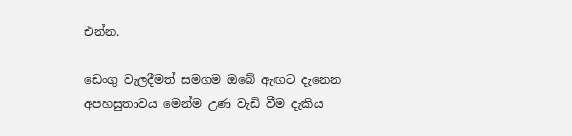එන්න.

ඩෙංගු වැලදීමත් සමගම ඔබේ ඇඟට දැනෙන අපහසුතාවය මෙන්ම උණ වැඩි වීම දැකිය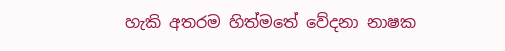හැකි අතරම හිත්මතේ වේදනා නාෂක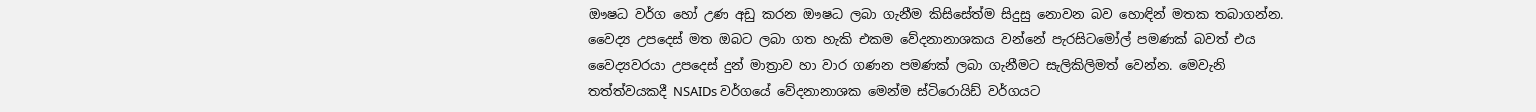ඖෂධ වර්ග හෝ උණ අඩු කරන ඖෂධ ලබා ගැනීම කිසිසේත්ම සිදුසු නොවන බව හොඳින් මතක තබාගන්න. වෛද්‍ය උපදෙස් මත ඔබට ලබා ගත හැකි එකම වේදනානාශකය වන්නේ පැරසිටමෝල් පමණක් බවත් එය වෛද්‍යවරයා උපදෙස් දුන් මාත්‍රාව හා වාර ගණන පමණක් ලබා ගැනීමට සැලිකිලිමත් වෙන්න. මෙවැනි තත්ත්වයකදී NSAIDs වර්ගයේ වේදනානාශක මෙන්ම ස්ටිරොයිඩ් වර්ගයට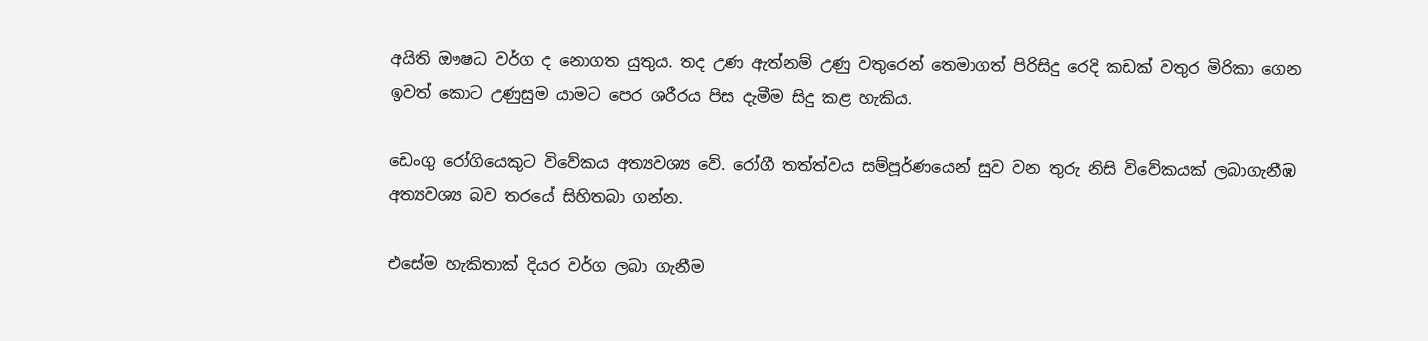අයිති ඖෂධ වර්ග ද නොගත යුතුය. තද උණ ඇත්නම් උණු වතුරෙන් තෙමාගත් පිරිසිදු රෙදි කඩක් වතුර මිරිකා ගෙන ඉවත් කොට උණුසුම යාමට පෙර ශරීරය පිස දැමීම සිදු කළ හැකිය.

ඩෙංගු රෝගියෙකුට විවේකය අත්‍යවශ්‍ය වේ. රෝගී තත්ත්වය සම්පූර්ණයෙන් සුව වන තුරු නිසි ‍විවේකයක් ලබාගැනීඹ අත්‍යවශ්‍ය බව තරයේ සිහිතබා ගන්න.

එසේම හැකිතාක් දියර වර්ග ලබා ගැනීම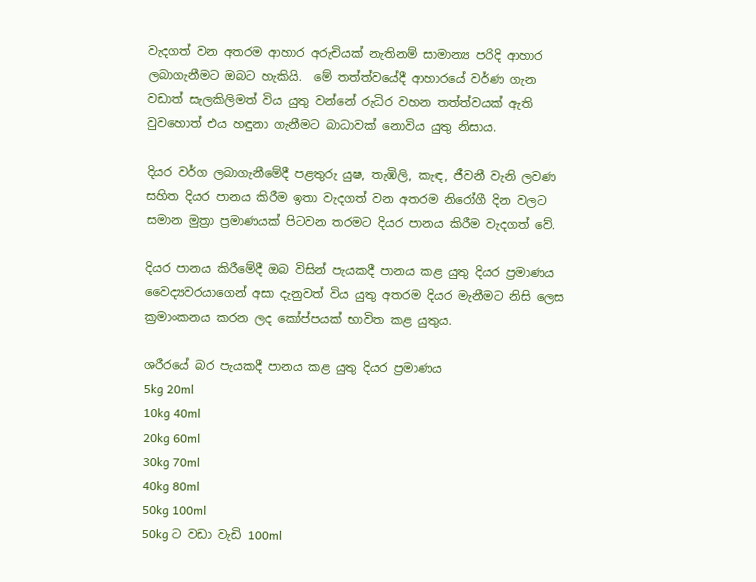වැදගත් වන අතරම ආහාර අරුචියක් නැතිනම් සාමාන්‍ය පරිදි ආහාර ලබාගැනීමට ඔබට හැකියි.  මේ තත්ත්වයේදී ආහාරයේ වර්ණ ගැන වඩාත් සැලකිලිමත් විය යුතු වන්නේ රුධිර වහන තත්ත්වයක් ඇති වුවහොත් එය හඳුනා ගැනීමට බාධාවක් නොවිය යුතු නිසාය.

දියර වර්ග ලබාගැනීමේදී පළතුරු යුෂ, තැඹිලි, කැඳ, ජීවනී වැනි ලවණ සහිත දියර පානය කිරීම ඉතා වැදගත් වන අතරම නිරෝගී දින වලට සමාන මුත්‍රා ප්‍රමාණයක් පිටවන තරමට දියර පානය කිරීම වැදගත් වේ.

දියර පානය කිරීමේදී ඔබ විසින් පැයකදී පානය කළ යුතු දියර ප්‍රමාණය වෛද්‍යවරයාගෙන් අසා දැනුවත් විය යුතු අතරම දියර මැනීමට නිසි ලෙස ක්‍රමාංකනය කරන ලද කෝප්පයක් භාවිත කළ යුතුය.

ශරීරයේ බර පැයකදී පානය කළ යුතු දියර ප්‍රමාණය
5kg 20ml
10kg 40ml
20kg 60ml
30kg 70ml
40kg 80ml
50kg 100ml
50kg ට වඩා වැඩි 100ml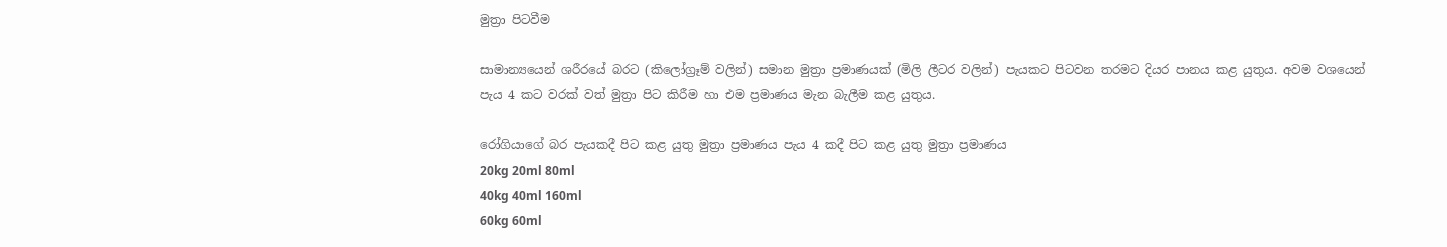මුත්‍රා පිටවීම

සාමාන්‍යයෙන් ශරීරයේ බරට (කිලෝග්‍රෑම් වලින්) සමාන මුත්‍රා ප්‍රමාණයක් (මිලි ලීටර වලින්) පැයකට පිටවන තරමට දියර පානය කළ යුතුය. අවම වශයෙන් පැය 4 කට වරක් වත් මුත්‍රා පිට කිරීම හා එම ප්‍රමාණය මැන බැලීම කළ යුතුය.

රෝගියාගේ බර පැයකදී පිට කළ යුතු මුත්‍රා ප්‍රමාණය පැය 4 කදී පිට කළ යුතු මුත්‍රා ප්‍රමාණය
20kg 20ml 80ml
40kg 40ml 160ml
60kg 60ml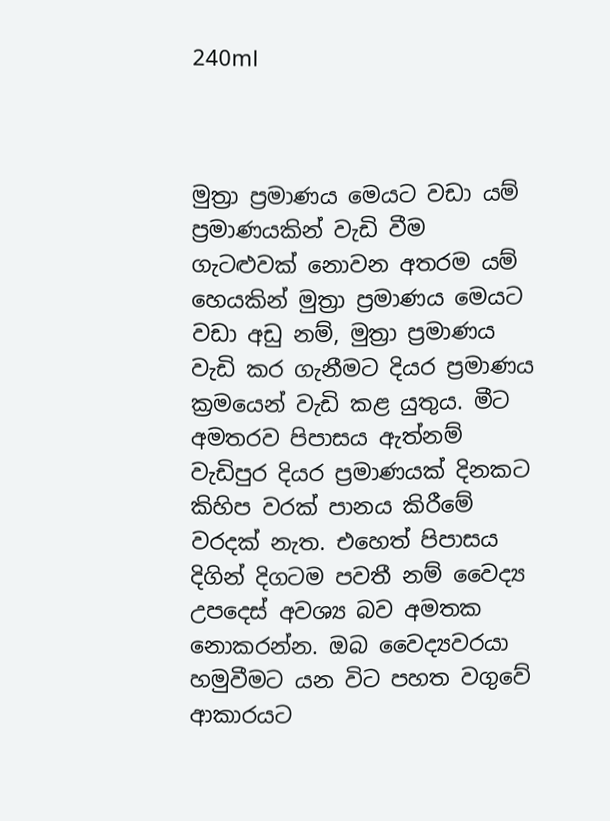240ml



මුත්‍රා ප්‍රමාණය මෙයට වඩා යම් ප්‍රමාණයකින් වැඩි වීම ගැටළුවක් නොවන අතරම යම් හෙයකින් මුත්‍රා ප්‍රමාණය මෙයට වඩා අඩු නම්, මුත්‍රා ප්‍රමාණය වැඩි කර ගැනීමට දියර ප්‍රමාණය ක්‍රමයෙන් වැඩි කළ යුතුය. මීට අමතරව පිපාසය ඇත්නම් වැඩිපුර දියර ප්‍රමාණයක් දිනකට කිහිප වරක් පානය කිරීමේ වරදක් නැත. එහෙත් පිපාසය දිගින් දිගටම පවතී නම් වෛද්‍ය උපදෙස් අවශ්‍ය බව අමතක නොකරන්න. ඔබ වෛද්‍යවරයා හමුවීමට යන විට පහත වගුවේ ආකාරයට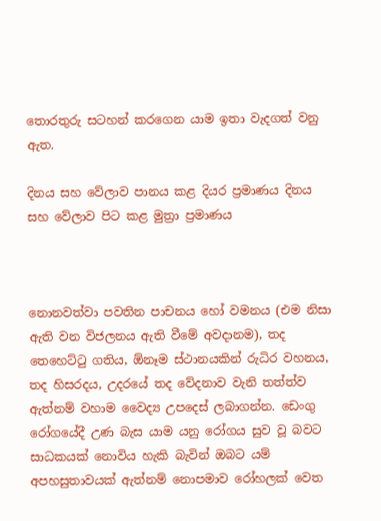තොරතුරු සටහන් කරගෙන යාම ඉතා වැදගත් වනු ඇත.

දිනය සහ වේලාව පානය කළ දියර ප්‍රමාණය දිනය සහ වේලාව පිට කළ මුත්‍රා ප්‍රමාණය



නොනවත්වා පවතින පාචනය හෝ වමනය (එම නිසා ඇති වන විජලනය ඇති වීමේ අවදානම), තද තෙහෙට්ටු ගතිය, ඕනෑම ස්ථානයකින් රුධිර වහනය, තද හිසරදය, උදරයේ තද වේදනාව වැනි තත්ත්ව ඇත්නම් වහාම වෛද්‍ය උපදෙස් ලබාගන්න. ඩෙංගු රෝගයේදී උණ බැස යාම යනු රෝගය සුව වූ බවට සාධකයක් නොවිය හැකි බැවින් ඔබට යම් අපහසුතාවයක් ඇත්නම් නොපමාව රෝහලක් වෙත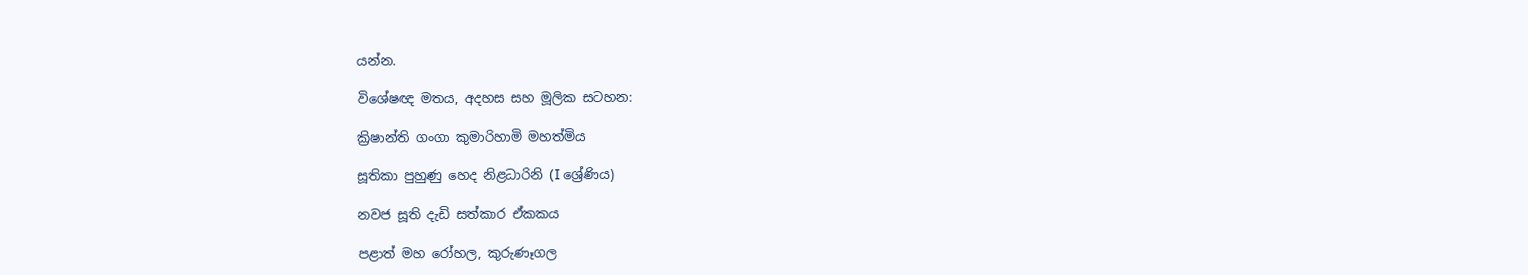යන්න.

විශේෂඥ මතය, අදහස සහ මූලික සටහන:

ක්‍රිෂාන්ති ගංගා කුමාරිහාමි මහත්මිය

සූතිකා පුහුණු හෙද නිළධාරිනි (I ශ්‍රේණිය)

නවජ සූති දැඩි සත්කාර ඒකකය

පළාත් මහ රෝහල, කුරුණෑගල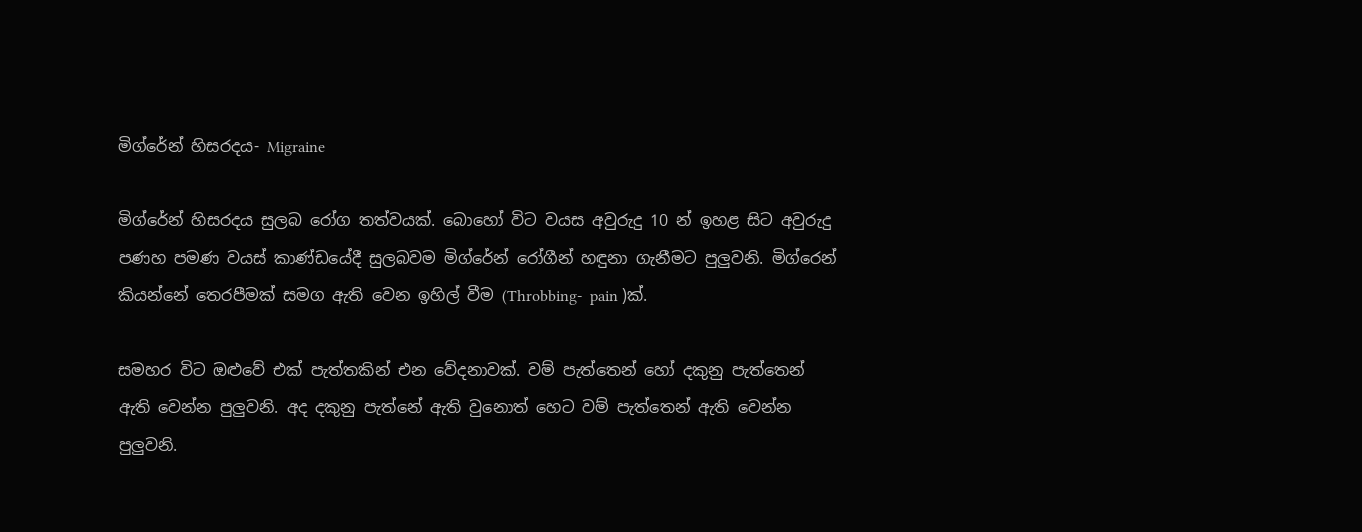මිග්රේන් හිසරදය- Migraine

මිග්රේන් හිසරදය සුලබ රෝග තත්වයක්. බොහෝ විට වයස අවුරුදු 10 න් ඉහළ සිට අවුරුදු පණහ පමණ වයස් කාණ්ඩයේදී සුලබවම මිග්රේන් රෝගීන් හඳුනා ගැනීමට පුලුවනි. මිග්රෙන් කියන්නේ තෙරපීමක් සමග ඇති වෙන ඉහිල් වීම (Throbbing-  pain )ක්.

සමහර විට ඔළුවේ එක් පැත්තකින් එන වේදනාවක්. වම් පැත්තෙන් හෝ දකුනු පැත්තෙන් ඇති වෙන්න පුලුවනි. අද දකුනු පැත්නේ ඇති වුනොත් හෙට වම් පැත්තෙන් ඇති වෙන්න පුලුවනි.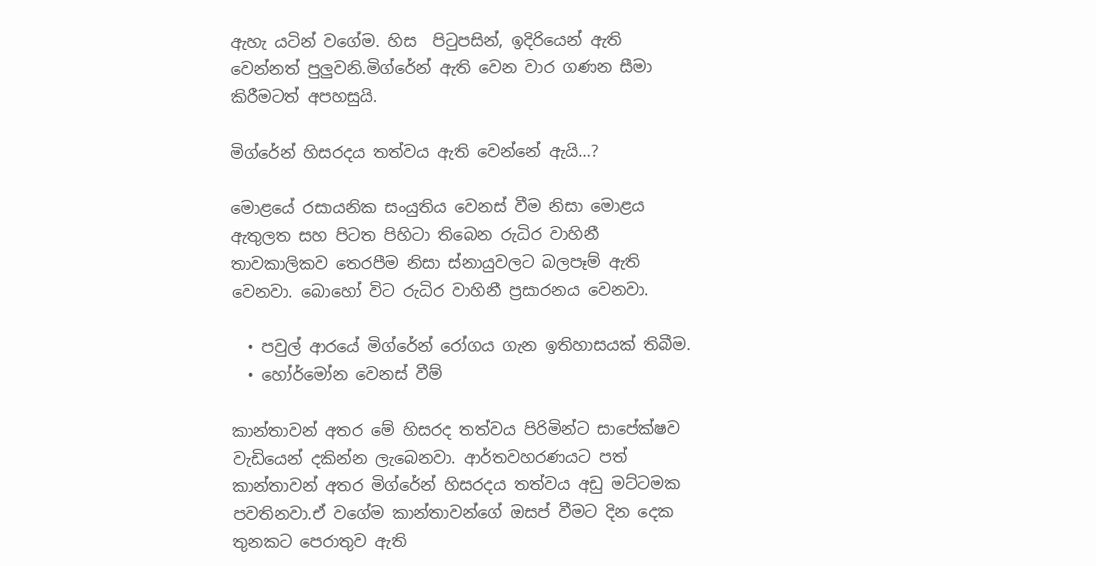ඇහැ යටින් වගේම. හිස  පිටුපසින්, ඉදිරියෙන් ඇති වෙන්නත් පුලුවනි.මිග්රේන් ඇති වෙන වාර ගණන සීමා කිරීමටත් අපහසුයි.

මිග්රේන් හිසරදය තත්වය ඇති වෙන්නේ ඇයි…?

මොළයේ රසායනික සංයුතිය වෙනස් වීම නිසා මොළය  ඇතුලත සහ පිටත පිහිටා තිබෙන රුධිර වාහිනී තාවකාලිකව තෙරපීම නිසා ස්නායුවලට බලපෑම් ඇති වෙනවා. බොහෝ විට රුධිර වාහිනී ප්‍රසාරනය වෙනවා.

  • පවුල් ආරයේ මිග්රේන් රෝගය ගැන ඉතිහාසයක් තිබීම.
  • හෝර්මෝන වෙනස් වීම්

කාන්තාවන් අතර මේ හිසරද තත්වය පිරිමින්ට සාපේක්ෂව වැඩියෙන් දකින්න ලැබෙනවා. ආර්තවහරණයට පත් කාන්තාවන් අතර මිග්රේන් හිසරදය තත්වය අඩු මට්ටමක පවතිනවා.ඒ වගේම කාන්තාවන්ගේ ඔසප් වීමට දින දෙක තුනකට පෙරාතුව ඇති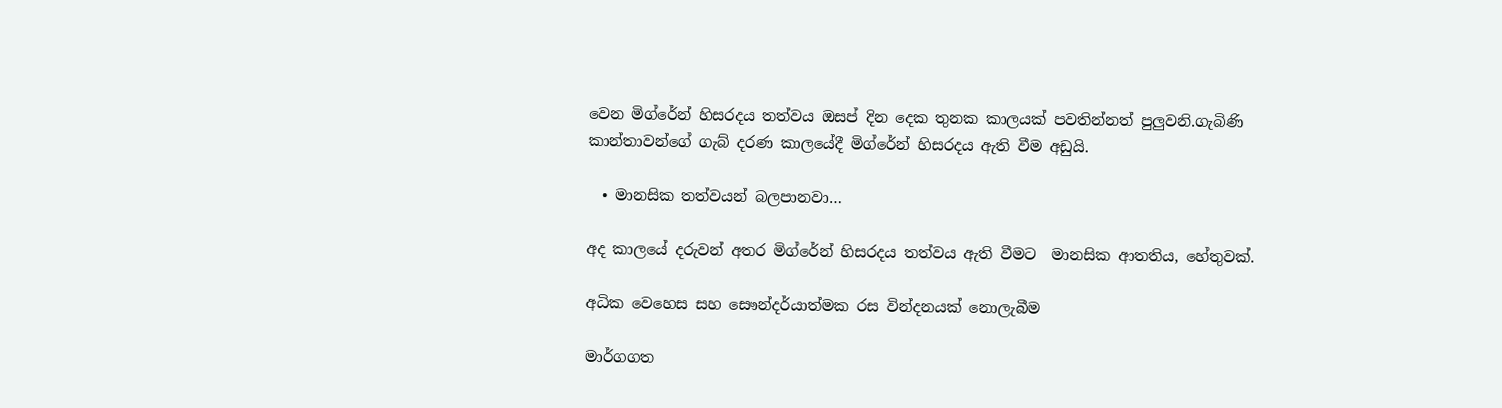වෙන මිග්රේන් හිසරදය තත්වය ඔසප් දින දෙක තුනක කාලයක් පවතින්නත් පුලුවනි.ගැබිණි කාන්තාවන්ගේ ගැබ් දරණ කාලයේදී මිග්රේන් හිසරදය ඇති වීම අඩුයි.

  • මානසික තත්වයන් බලපානවා…

අද කාලයේ දරුවන් අතර මිග්රේන් හිසරදය තත්වය ඇති වීමට  මානසික ආතතිය, හේතුවක්.

අධික වෙහෙස සහ සෞන්දර්යාත්මක රස වින්දනයක් නොලැබීම

මාර්ගගත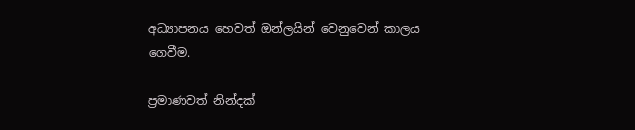අධ්‍යාපනය හෙවත් ඔන්ලයින් වෙනුවෙන් කාලය ගෙවීම.

ප්‍රමාණවත් නින්දක්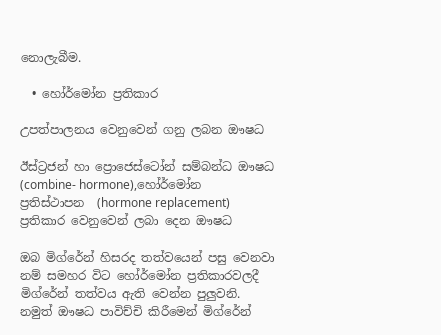නොලැබීම.

  • හෝර්මෝන ප්‍රතිකාර

උපත්පාලනය වෙනුවෙන් ගනු ලබන ඖෂධ

ඊස්ට්‍රජන් හා ප්‍රොජෙස්ටෝන් සම්බන්ධ ඖෂධ  (combine- hormone),හෝර්මෝන ප්‍රතිස්ථාපන  (hormone replacement) ප්‍රතිකාර වෙනුවෙන් ලබා දෙන ඖෂධ

ඔබ මිග්රේන් හිසරද තත්වයෙන් පසු වෙනවා නම් සමහර විට හෝර්මෝන ප්‍රතිකාරවලදී මිග්රේන් තත්වය ඇති වෙන්න පුලුවනි. නමුත් ඖෂධ පාවිච්චි කිරීමෙන් මිග්රේන්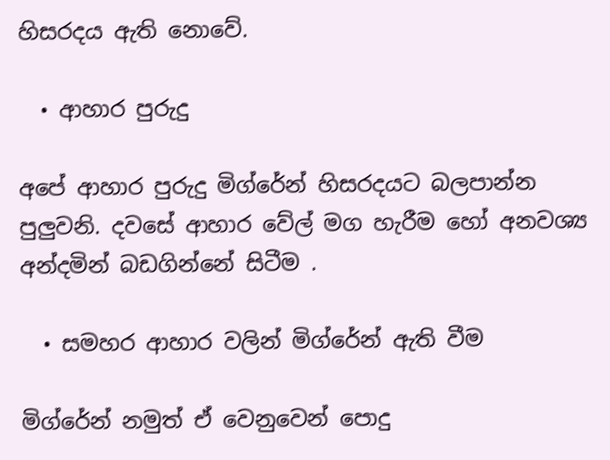හිසරදය ඇති නොවේ.

  • ආහාර පුරුදු

අපේ ආහාර පුරුදු මිග්රේන් හිසරදයට බලපාන්න පුලුවනි. දවසේ ආහාර වේල් මග හැරීම හෝ අනවශ්‍ය අන්දමින් බඩගින්නේ සිටීම .

  • සමහර ආහාර වලින් මිග්රේන් ඇති වීම

මිග්රේන් නමුත් ඒ වෙනුවෙන් පොදු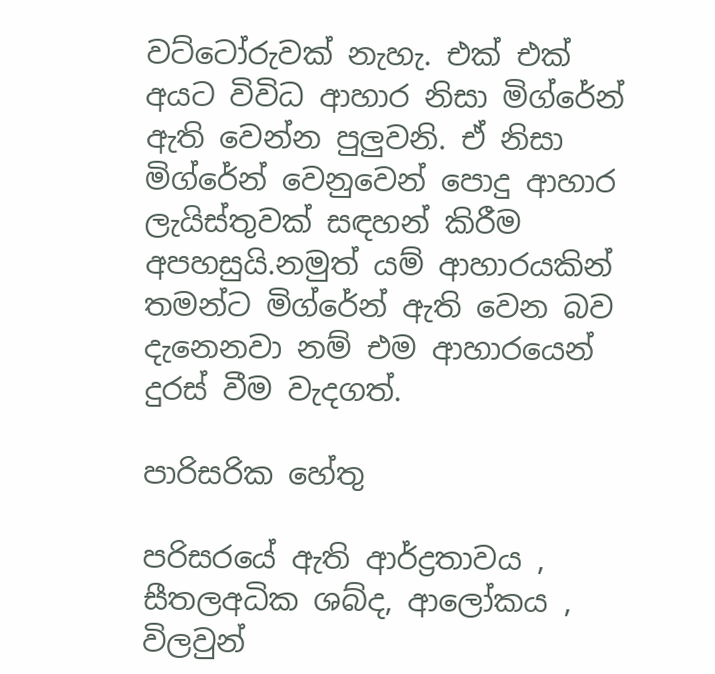වට්ටෝරුවක් නැහැ. එක් එක් අයට විවිධ ආහාර නිසා මිග්රේන් ඇති වෙන්න පුලුවනි. ඒ නිසා මිග්රේන් වෙනුවෙන් පොදු ආහාර ලැයිස්තුවක් සඳහන් කිරීම අපහසුයි.නමුත් යම් ආහාරයකින් තමන්ට මිග්රේන් ඇති වෙන බව දැනෙනවා නම් එම ආහාරයෙන් දුරස් වීම වැදගත්.

පාරිසරික හේතු

පරිසරයේ ඇති ආර්ද්‍රතාවය , සීතලඅධික ශබ්ද, ආලෝකය , විලවුන්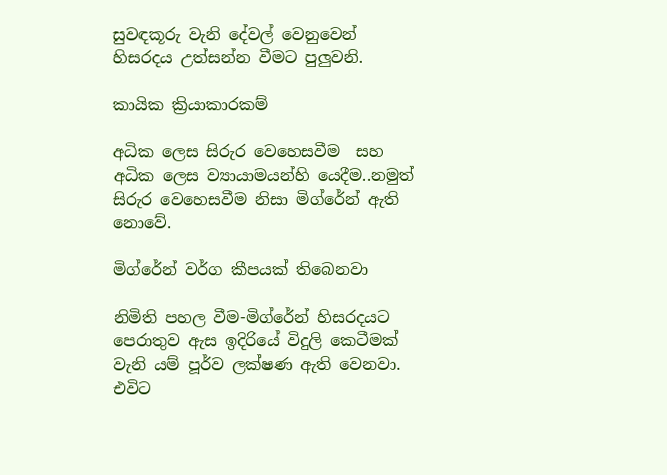සුවඳකූරු වැනි දේවල් වෙනුවෙන් හිසරදය උත්සන්න වීමට පුලුවනි.

කායික ක්‍රියාකාරකම්

අධික ලෙස සිරුර වෙහෙසවීම  සහ අධික ලෙස ව්‍යායාමයන්හි යෙදීම..නමුත් සිරුර වෙහෙසවීම නිසා මිග්රේන් ඇති නොවේ.

මිග්රේන් වර්ග කීපයක් තිබෙනවා

නිමිති පහල වීම-මිග්රේන් හිසරදයට පෙරාතුව ඇස ඉදිරියේ විදුලි කෙටීමක් වැනි යම් පූර්ව ලක්ෂණ ඇති වෙනවා. එවිට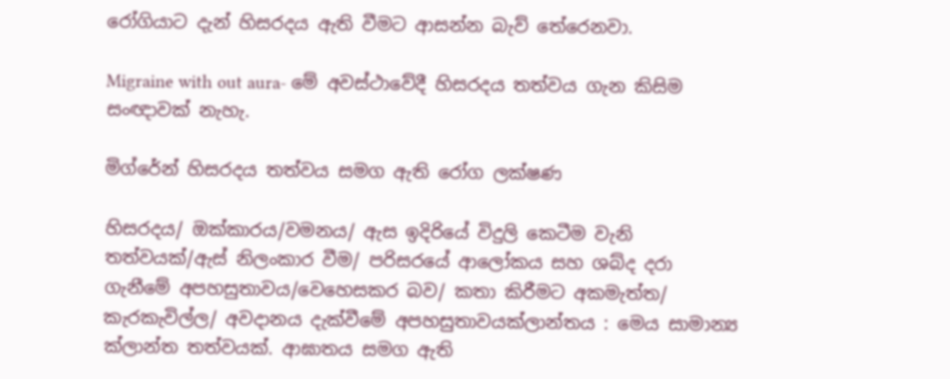රෝගියාට දැන් හිසරදය ඇති වීමට ආසන්න බැව් තේරෙනවා.

Migraine with out aura- මේ අවස්ථාවේදී හිසරදය තත්වය ගැන කිසිම සංඥාවක් නැහැ.

මිග්රේන් හිසරදය තත්වය සමග ඇති රෝග ලක්ෂණ

හිසරදය/ ඔක්කාරය/වමනය/ ඇස ඉදිරියේ විදුලි කෙටීම වැනි තත්වයක්/ඇස් නිලංකාර වීම/ පරිසරයේ ආලෝකය සහ ශබ්ද දරා ගැනීමේ අපහසුතාවය/වෙහෙසකර බව/ කතා කිරීමට අකමැත්ත/ කැරකැවිල්ල/ අවදානය දැක්වීමේ අපහසුතාවයක්ලාන්තය : මෙය සාමාන්‍ය ක්ලාන්ත තත්වයක්. ආඝාතය සමග ඇති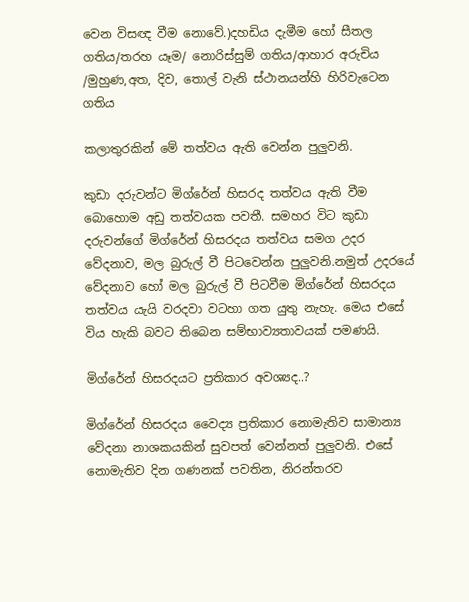වෙන විසඥ වීම නොවේ.)දහඩිය දැමීම හෝ සීතල ගතිය/තරහ යෑම/ නොරිස්සුම් ගතිය/ආහාර අරුචිය /මුහුණ,අත, දිව, තොල් වැනි ස්ථානයන්හි හිරිවැටෙන ගතිය

කලාතුරකින් මේ තත්වය ඇති වෙන්න පුලුවනි.

කුඩා දරුවන්ට මිග්රේන් හිසරද තත්වය ඇති වීම බොහොම අඩු තත්වයක පවතී. සමහර විට කුඩා දරුවන්ගේ මිග්රේන් හිසරදය තත්වය සමග උදර වේදනාව, මල බුරුල් වී පිටවෙන්න පුලුවනි.නමුත් උදරයේ වේදනාව හෝ මල බුරුල් වී පිටවීම මිග්රේන් හිසරදය තත්වය යැයි වරදවා වටහා ගත යුතු නැහැ. මෙය එසේ විය හැකි බවට තිබෙන සම්භාව්‍යතාවයක් පමණයි.

මිග්රේන් හිසරදයට ප්‍රතිකාර අවශ්‍යද..?

මිග්රේන් හිසරදය වෛද්‍ය ප්‍රතිකාර නොමැතිව සාමාන්‍ය වේදනා නාශකයකින් සුවපත් වෙන්නත් පුලුවනි. එසේ නොමැතිව දින ගණනක් පවතින, නිරන්තරව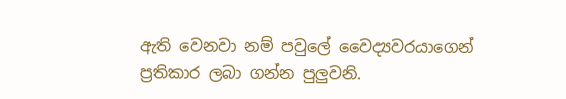ඇති වෙනවා නම් පවුලේ වෛද්‍යවරයාගෙන් ප්‍රතිකාර ලබා ගන්න පුලුවනි.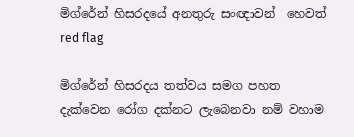මිග්රේන් හිසරදයේ අනතුරු සංඥාවන්  හෙවත් red flag

මිග්රේන් හිසරදය තත්වය සමග පහත දැක්වෙන රෝග දක්නට ලැබෙනවා නම් වහාම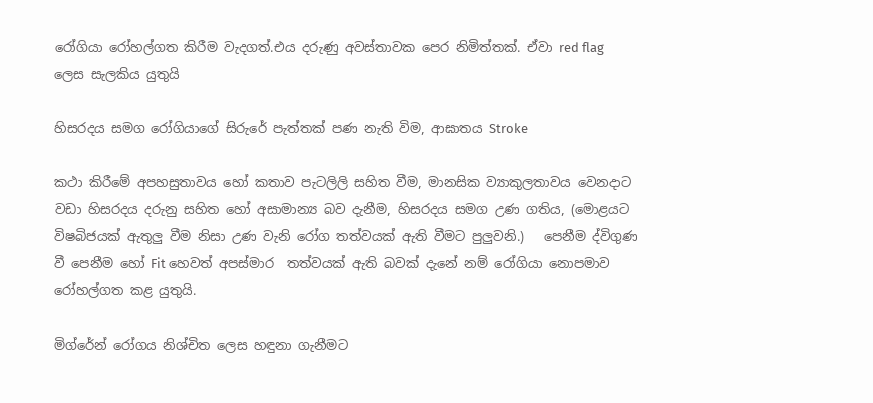රෝගියා රෝහල්ගත කිරීම වැදගත්.එය දරුණු අවස්තාවක පෙර නිමිත්තක්. ඒවා red flag ලෙස සැලකිය යුතුයි

හිසරදය සමග රෝගියාගේ සිරුරේ පැත්තක් පණ නැති විම, ආඝාතය Stroke

කථා කිරීමේ අපහසුතාවය හෝ කතාව පැටලිලි සහිත වීම, මානසික ව්‍යාකුලතාවය වෙනදාට වඩා හිසරදය දරුනු සහිත හෝ අසාමාන්‍ය බව දැනීම, හිසරදය සමග උණ ගතිය, (මොළයට විෂබිජයක් ඇතුලු වීම නිසා උණ වැනි රෝග තත්වයක් ඇති වීමට පුලුවනි.)   පෙනීම ද්විගුණ වී පෙනීම හෝ Fit හෙවත් අපස්මාර  තත්වයක් ඇති බවක් දැනේ නම් රෝගියා නොපමාව රෝහල්ගත කළ යුතුයි.

මිග්රේන් රෝගය නිශ්චිත ලෙස හඳුනා ගැනීමට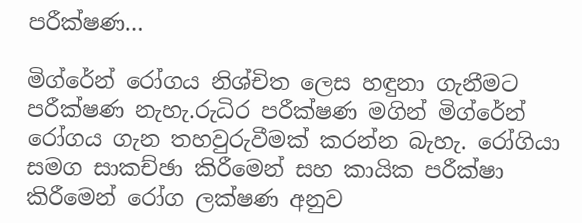පරීක්ෂණ…

මිග්රේන් රෝගය නිශ්චිත ලෙස හඳුනා ගැනීමට පරීක්ෂණ නැහැ.රුධිර පරීක්ෂණ මගින් මිග්රේන් රෝගය ගැන තහවුරුවීමක් කරන්න බැහැ. රෝගියා සමග සාකච්ඡා කිරීමෙන් සහ කායික පරීක්ෂා කිරීමෙන් රෝග ලක්ෂණ අනුව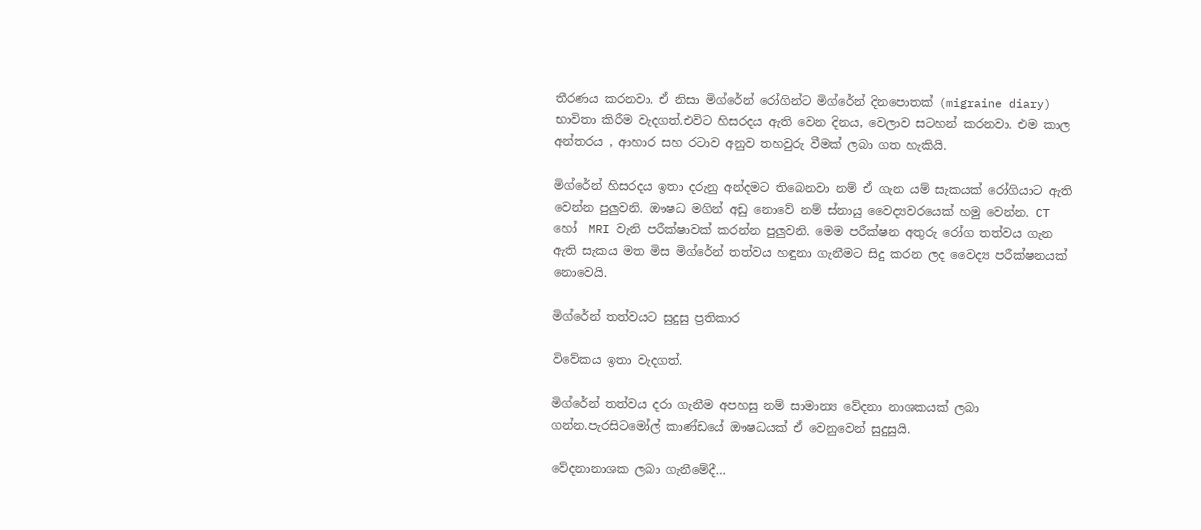තීරණය කරනවා. ඒ නිසා මිග්රේන් රෝගින්ට මිග්රේන් දිනපොතක් (migraine diary) භාවිතා කිරීම වැදගත්.එවිට හිසරදය ඇති වෙන දිනය, වෙලාව සටහන් කරනවා. එම කාල අන්තරය , ආහාර සහ රටාව අනුව තහවුරු වීමක් ලබා ගත හැකියි.

මිග්රේන් හිසරදය ඉතා දරුනු අන්දමට තිබෙනවා නම් ඒ ගැන යම් සැකයක් රෝගියාට ඇති වෙන්න පුලුවනි. ඖෂධ මගින් අඩු නොවේ නම් ස්නායු වෛද්‍යවරයෙක් හමු වෙන්න. CT හෝ  MRI වැනි පරීක්ෂාවක් කරන්න පුලුවනි. මෙම පරීක්ෂන අතුරු රෝග තත්වය ගැන ඇති සැකය මත මිස මිග්රේන් තත්වය හඳුනා ගැනීමට සිදු කරන ලද වෛද්‍ය පරීක්ෂනයක් නොවෙයි.

මිග්රේන් තත්වයට සුදුසු ප්‍රතිකාර

විවේකය ඉතා වැදගත්.

මිග්රේන් තත්වය දරා ගැනීම අපහසු නම් සාමාන්‍ය වේදනා නාශකයක් ලබා ගන්න.පැරසිටමෝල් කාණ්ඩයේ ඖෂධයක් ඒ වෙනුවෙන් සුදුසුයි.

වේදනානාශක ලබා ගැනීමේදී…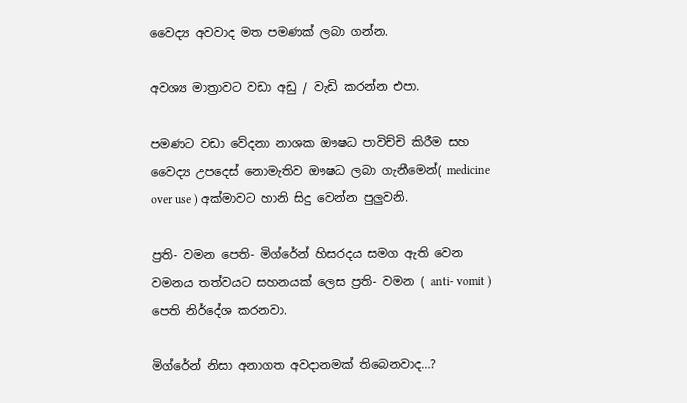වෛද්‍ය අවවාද මත පමණක් ලබා ගන්න.

අවශ්‍ය මාත්‍රාවට වඩා අඩු / වැඩි කරන්න එපා.

පමණට වඩා වේදනා නාශක ඖෂධ පාවිච්චි කිරීම සහ වෛද්‍ය උපදෙස් නොමැතිව ඖෂධ ලබා ගැනීමෙන්( medicine over use ) අක්මාවට හානි සිදු වෙන්න පුලුවනි.

ප්‍රති- වමන පෙති- මිග්රේන් හිසරදය සමග ඇති වෙන වමනය තත්වයට සහනයක් ලෙස ප්‍රති- වමන ( anti- vomit ) පෙති නිර්දේශ කරනවා.

මිග්රේන් නිසා අනාගත අවදානමක් තිබෙනවාද…?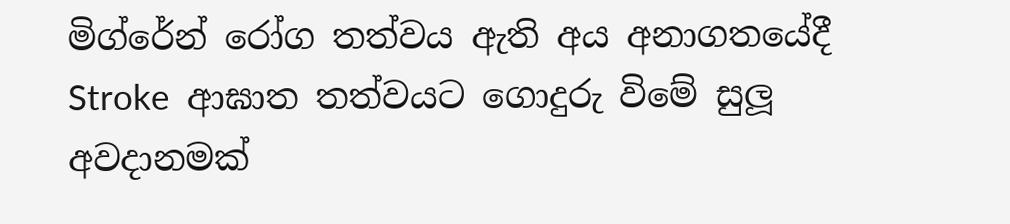මිග්රේන් රෝග තත්වය ඇති අය අනාගතයේදී  Stroke  ආඝාත තත්වයට ගොදුරු විමේ සුලූ අවදානමක්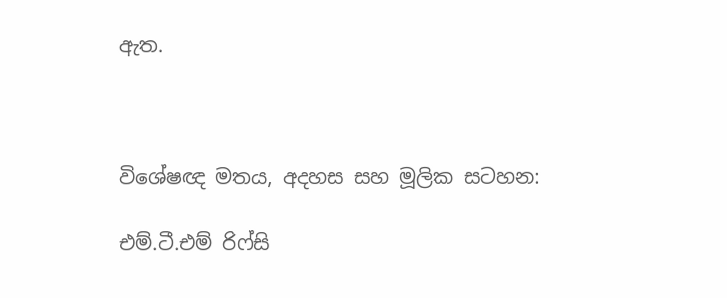ඇත.



විශේෂඥ මතය, අදහස සහ මූලික සටහන:

එම්.ටී.එම් රිෆ්සි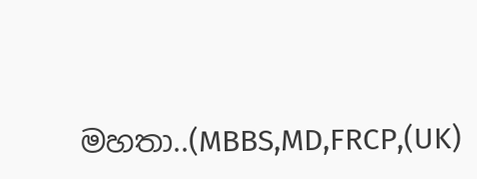මහතා..(MBBS,MD,FRCP,(UK)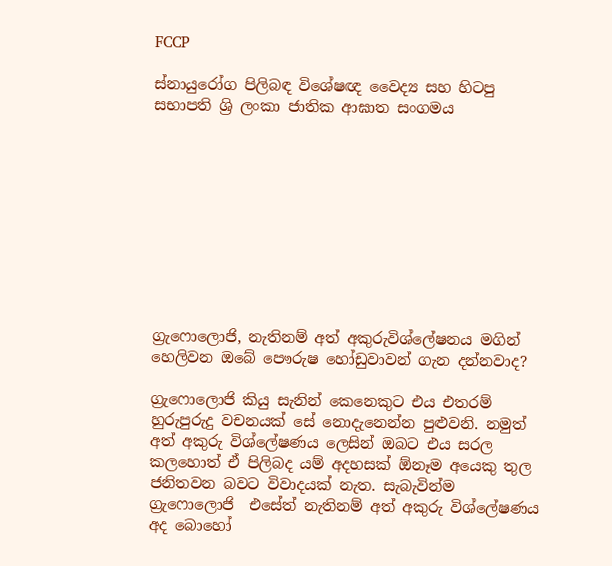FCCP

ස්නායුරෝග පිලිබඳ විශේෂඥ වෛද්‍ය සහ හිටපු සභාපති ශ්‍රි ලංකා ජාතික ආඝාත සංගමය










ග්‍රැෆොලොජි, නැතිනම් අත් අකුරුවිශ්ලේෂනය මගින් හෙලිවන ඔබේ පෞරුෂ හෝඩුවාවන් ගැන දන්නවාද?

ග්‍රැෆොලොජි කියු සැනින් කෙනෙකුට එය එතරම් හුරුපුරුදු වචනයක් සේ නොදැනෙන්න පුළුවනි. නමුත් අත් අකුරු විශ්ලේෂණය ලෙසින් ඔබට එය සරල කලහොත් ඒ පිලිබද යම් අදහසක් ඕනෑම අයෙකු තුල ජනිතවන බවට විවාදයක් නැත. සැබැවින්ම ග්‍රැෆොලොජි  එසේත් නැතිනම් අත් අකුරු විශ්ලේෂණය අද බොහෝ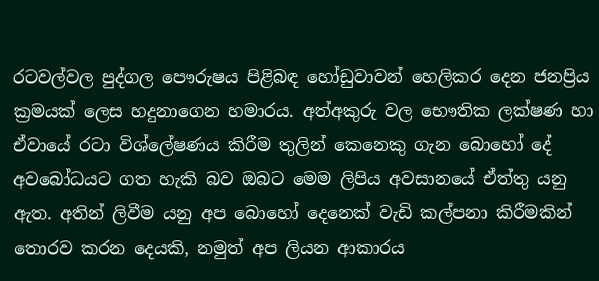රටවල්වල පුද්ගල පෞරුෂය පිළිබඳ හෝඩුවාවන් හෙලිකර දෙන ජනප්‍රිය ක්‍රමයක් ලෙස හදුනාගෙන හමාරය. අත්අකුරු වල භෞතික ලක්ෂණ හා ඒවායේ රටා විශ්ලේෂණය කිරීම තුලින් කෙනෙකු ගැන බොහෝ දේ අවබෝධයට ගත හැකි බව ඔබට මෙම ලිපිය අවසානයේ ඒත්තු යනු ඇත. අතින් ලිවීම යනු අප බොහෝ දෙනෙක් වැඩි කල්පනා කිරීමකින් තොරව කරන දෙයකි, නමුත් අප ලියන ආකාරය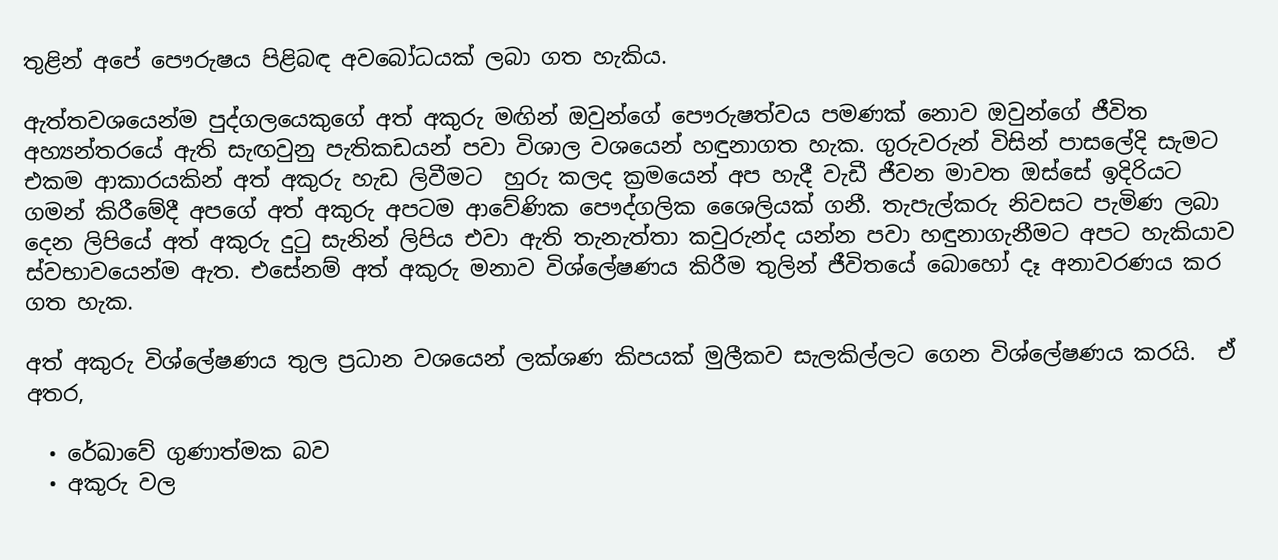තුළින් අපේ පෞරුෂය පිළිබඳ අවබෝධයක් ලබා ගත හැකිය.

ඇත්තවශයෙන්ම පුද්ගලයෙකුගේ අත් අකුරු මඟින් ඔවුන්ගේ පෞරුෂත්වය පමණක් නොව ඔවුන්ගේ ජීවිත අහ්‍යන්තරයේ ඇති සැඟවුනු පැතිකඩයන් පවා විශාල වශයෙන් හඳුනාගත හැක. ගුරුවරුන් විසින් පාසලේදි සැමට එකම ආකාරයකින් අත් අකුරු හැඩ ලිවීමට  හුරු කලද ක්‍රමයෙන් අප හැදී වැඩී ජීවන මාවත ඔස්සේ ඉදිරියට ගමන් කිරීමේදී අපගේ අත් අකුරු අපටම ආවේණික පෞද්ගලික ශෛලියක් ගනී. තැපැල්කරු නිවසට පැමිණ ලබා දෙන ලිපියේ අත් අකුරු දුටු සැනින් ලිපිය එවා ඇති තැනැත්තා කවුරුන්ද යන්න පවා හඳුනාගැනීමට අපට හැකියාව ස්වභාවයෙන්ම ඇත. එසේනම් අත් අකුරු මනාව විශ්ලේෂණය කිරීම තුලින් ජීවිතයේ බොහෝ දෑ අනාවරණය කර ගත හැක.

අත් අකුරු විශ්ලේෂණය තුල ප්‍රධාන වශයෙන් ලක්ශණ කිපයක් මුලීකව සැලකිල්ලට ගෙන විශ්ලේෂණය කරයි.  ඒ අතර,

  • රේඛාවේ ගුණාත්මක බව
  • අකුරු වල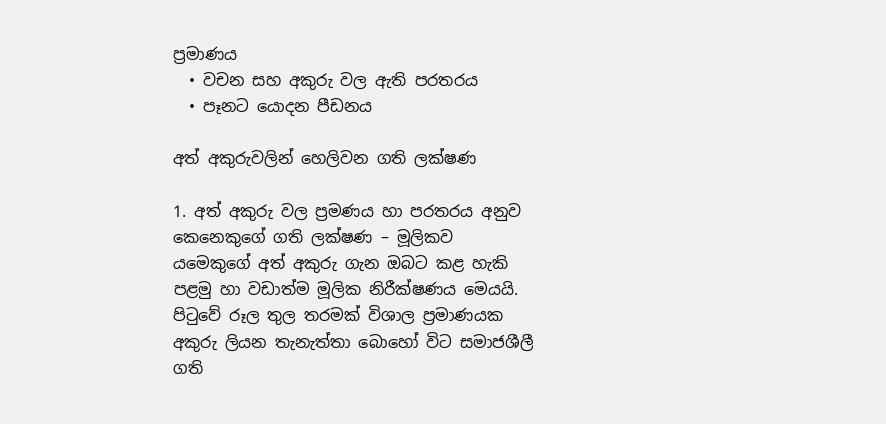ප්‍රමාණය
  • වචන සහ අකුරු වල ඇති පරතරය
  • පෑනට යොදන පීඩනය

අත් අකුරුවලින් හෙලිවන ගති ලක්ෂණ

1. අත් අකුරු වල ප්‍රමණය හා පරතරය අනුව කෙනෙකුගේ ගති ලක්ෂණ – මූලිකව යමෙකුගේ අත් අකුරු ගැන ඔබට කළ හැකි පළමු හා වඩාත්ම මූලික නිරීක්ෂණය මෙයයි. පිටුවේ රූල තුල තරමක් විශාල ප්‍රමාණයක අකුරු ලියන තැනැත්තා බොහෝ විට සමාජශීලී ගති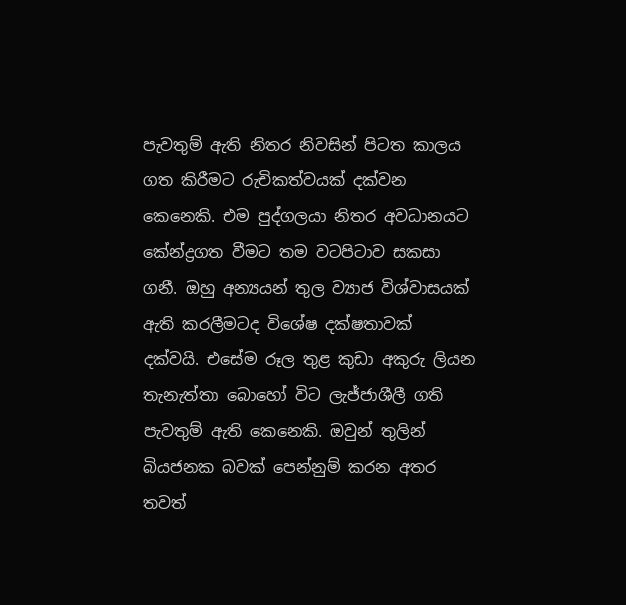පැවතුම් ඇති නිතර නිවසින් පිටත කාලය ගත කිරීමට රුචිකත්වයක් දක්වන කෙනෙකි. එම පුද්ගලයා නිතර අවධානයට කේන්ද්‍රගත වීමට තම වටපිටාව සකසා ගනී. ඔහු අන්‍යයන් තුල ව්‍යාජ විශ්වාසයක් ඇති කරලීමටද විශේෂ දක්ෂතාවක් දක්වයි. එසේම රූල තුළ කුඩා අකුරු ලියන තැනැත්තා බොහෝ විට ලැජ්ජාශීලී ගති පැවතුම් ඇති කෙනෙකි. ඔවුන් තුලින් බියජනක බවක් පෙන්නුම් කරන අතර තවත්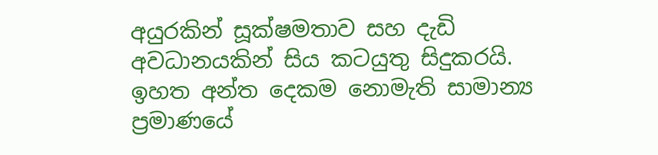අයුරකින් සූක්ෂමතාව සහ දැඩි අවධානයකින් සිය කටයුතු සිදුකරයි. ඉහත අන්ත දෙකම නොමැති සාමාන්‍ය ප්‍රමාණයේ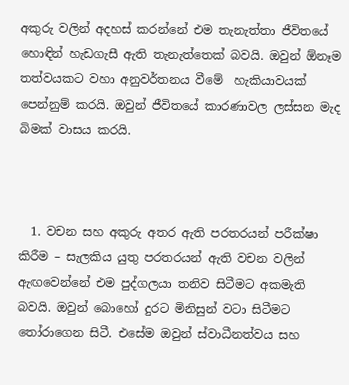අකුරු වලින් අදහස් කරන්නේ එම තැනැත්තා ජීවිතයේ හොඳින් හැඩගැසී ඇති තැනැත්තෙක් බවයි. ඔවුන් ඕනෑම තත්වයකට වහා අනුවර්තනය වීමේ  හැකියාවයක් පෙන්නුම් කරයි. ඔවුන් ජීවිතයේ කාරණාවල ලස්සන මැද බිමක් වාසය කරයි.



  1. වචන සහ අකුරු අතර ඇති පරතරයන් පරීක්ෂා කිරීම – සැලකිය යුතු පරතරයන් ඇති වචන වලින් ඇඟවෙන්නේ එම පුද්ගලයා තනිව සිටීමට අකමැති බවයි. ඔවුන් බොහෝ දුරට මිනිසුන් වටා සිටීමට තෝරාගෙන සිටී. එසේම ඔවුන් ස්වාධීනත්වය සහ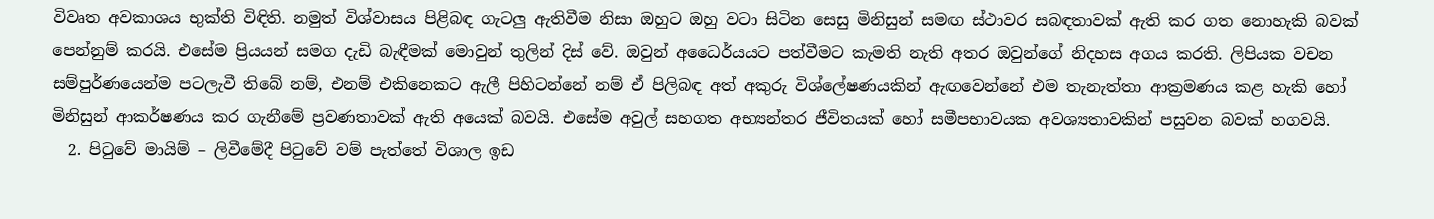විවෘත අවකාශය භුක්ති විඳිති. නමුත් විශ්වාසය පිළිබඳ ගැටලු ඇතිවීම නිසා ඔහුට ඔහු වටා සිටින සෙසු මිනිසුන් සමඟ ස්ථාවර සබඳතාවක් ඇති කර ගත නොහැකි බවක් පෙන්නුම් කරයි. එසේම ප්‍රියයන් සමග දැඩි බැඳීමක් මොවුන් තුලින් දිස් වේ. ඔවුන් අධෛර්යයට පත්වීමට කැමති නැති අතර ඔවුන්ගේ නිදහස අගය කරති. ලිපියක වචන සම්පුර්ණයෙන්ම පටලැවී තිබේ නම්, එනම් එකිනෙකට ඇලී පිහිටන්නේ නම් ඒ පිලිබඳ අත් අකුරු විශ්ලේෂණයකින් ඇඟවෙන්නේ එම තැනැත්තා ආක්‍රමණය කළ හැකි හෝ මිනිසුන් ආකර්ෂණය කර ගැනීමේ ප්‍රවණතාවක් ඇති අයෙක් බවයි. එසේම අවුල් සහගත අභ්‍යන්තර ජීවිතයක් හෝ සමීපභාවයක අවශ්‍යතාවකින් පසුවන බවක් හගවයි.
  2. පිටුවේ මායිම් – ලිවීමේදී පිටුවේ වම් පැත්තේ විශාල ඉඩ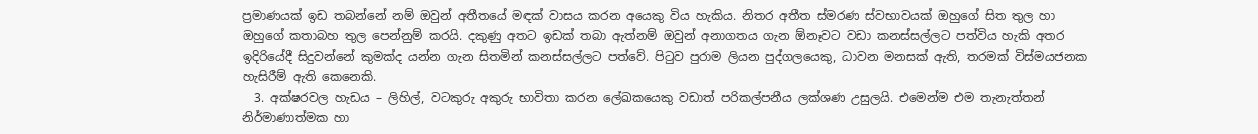ප්‍රමාණයක් ඉඩ තබන්නේ නම් ඔවුන් අතීතයේ මඳක් වාසය කරන අයෙකු විය හැකිය. නිතර අතීත ස්මරණ ස්වභාවයක් ඔහුගේ සිත තුල හා ඔහුගේ කතාබහ තුල පෙන්නුම් කරයි. දකුණු අතට ඉඩක් තබා ඇත්නම් ඔවුන් අනාගතය ගැන ඕනෑවට වඩා කනස්සල්ලට පත්විය හැකි අතර ඉදිරියේදී සිදුවන්නේ කුමක්ද යන්න ගැන සිතමින් කනස්සල්ලට පත්වේ. පිටුව පුරාම ලියන පුද්ගලයෙකු, ධාවන මනසක් ඇති, තරමක් විස්මයජනක හැසිරීම් ඇති කෙනෙකි.
  3. අක්ෂරවල හැඩය – ලිහිල්, වටකුරු අකුරු භාවිතා කරන ලේඛකයෙකු වඩාත් පරිකල්පනීය ලක්ශණ උසුලයි. එමෙන්ම එම තැනැත්තන් නිර්මාණාත්මක හා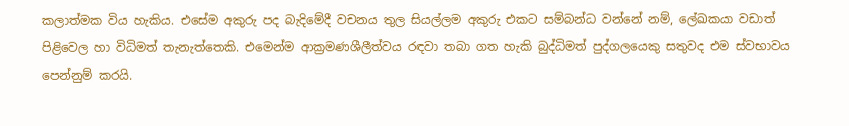කලාත්මක විය හැකිය. එසේම අකුරු පද බැදිමේදී වචනය තුල සියල්ලම අකුරු එකට සම්බන්ධ වන්නේ නම්, ලේඛකයා වඩාත් පිළිවෙල හා විධිමත් තැනැත්තෙකි. එමෙන්ම ආක්‍රමණශීලීත්වය රඳවා තබා ගත හැකි බුද්ධිමත් පුද්ගලයෙකු සතුවද එම ස්වභාවය පෙන්නුම් කරයි.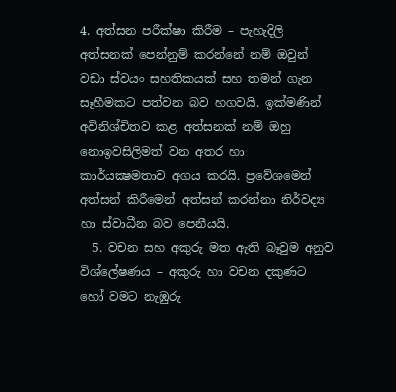4. අත්සන පරීක්ෂා කිරීම – පැහැදිලි අත්සනක් පෙන්නුම් කරන්නේ නම් ඔවුන් වඩා ස්වයං සහතිකයක් සහ තමන් ගැන සෑහීමකට පත්වන බව හගවයි. ඉක්මණින් අවිනිශ්චිතව කළ අත්සනක් නම් ඔහු නොඉවසිලිමත් වන අතර හා කාර්යක්‍ෂමතාව අගය කරයි. ප්‍රවේශමෙන් අත්සන් කිරීමෙන් අත්සන් කරන්නා නිර්වද්‍ය හා ස්වාධීන බව පෙනීයයි.
  5. වචන සහ අකුරු මත ඇති බෑවුම අනුව විශ්ලේෂණය – අකුරු හා වචන දකුණට හෝ වමට නැඹුරු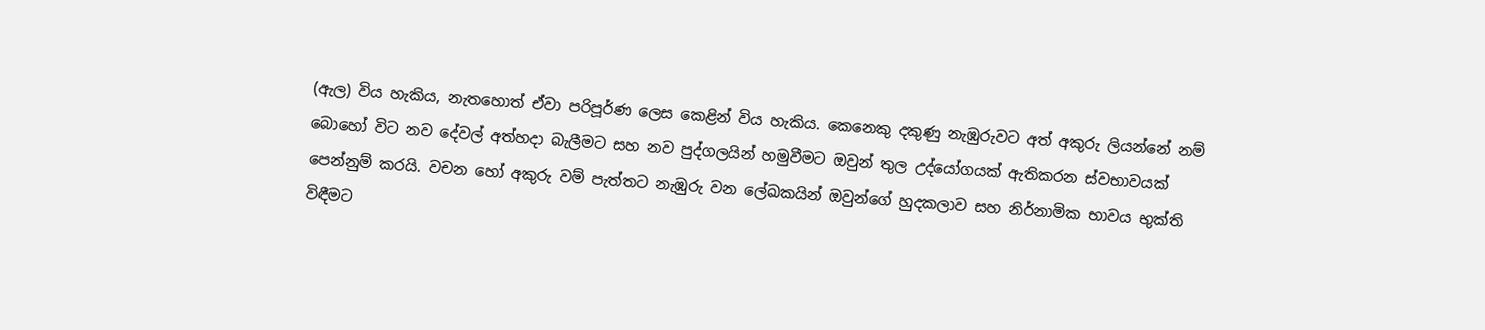(ඇල) විය හැකිය, නැතහොත් ඒවා පරිපූර්ණ ලෙස කෙළින් විය හැකිය. කෙනෙකු දකුණු නැඹුරුවට අත් අකුරු ලියන්නේ නම් බොහෝ විට නව දේවල් අත්හදා බැලීමට සහ නව පුද්ගලයින් හමුවීමට ඔවුන් තුල උද්යෝගයක් ඇතිකරන ස්වභාවයක් පෙන්නුම් කරයි. වචන හෝ අකුරු වම් පැත්තට නැඹුරු වන ලේඛකයින් ඔවුන්ගේ හුදකලාව සහ නිර්නාමික භාවය භුක්ති විඳීමට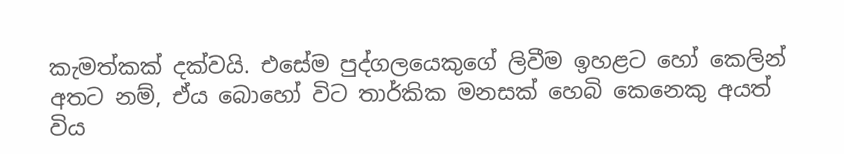කැමත්කක් දක්වයි. එසේම පුද්ගලයෙකුගේ ලිවීම ඉහළට හෝ කෙලින් අතට නම්, ඒය බොහෝ විට තාර්කික මනසක් හෙබි කෙනෙකු අයත් විය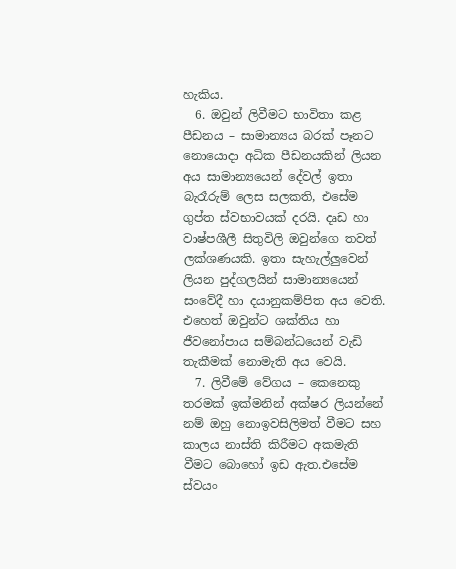හැකිය.
  6. ඔවුන් ලිවීමට භාවිතා කළ පීඩනය – සාමාන්‍යය බරක් පෑනට නොයොදා අධික පීඩනයකින් ලියන අය සාමාන්‍යයෙන් දේවල් ඉතා බැරෑරුම් ලෙස සලකති, එසේම ගුප්ත ස්වභාවයක් දරයි. දෘඩ හා වාෂ්පශීලී සිතුවිලි ඔවුන්ගෙ තවත් ලක්ශණයකි. ඉතා සැහැල්ලුවෙන් ලියන පුද්ගලයින් සාමාන්‍යයෙන් සංවේදී හා දයානුකම්පිත අය වෙති. එහෙත් ඔවුන්ට ශක්තිය හා ජීවනෝපාය සම්බන්ධයෙන් වැඩි තැකීමක් නොමැති අය වෙයි.
  7. ලිවීමේ වේගය – කෙනෙකු තරමක් ඉක්මනින් අක්ෂර ලියන්නේ නම් ඔහු නොඉවසිලිමත් වීමට සහ කාලය නාස්ති කිරීමට අකමැති වීමට බොහෝ ඉඩ ඇත.එසේම ස්වයං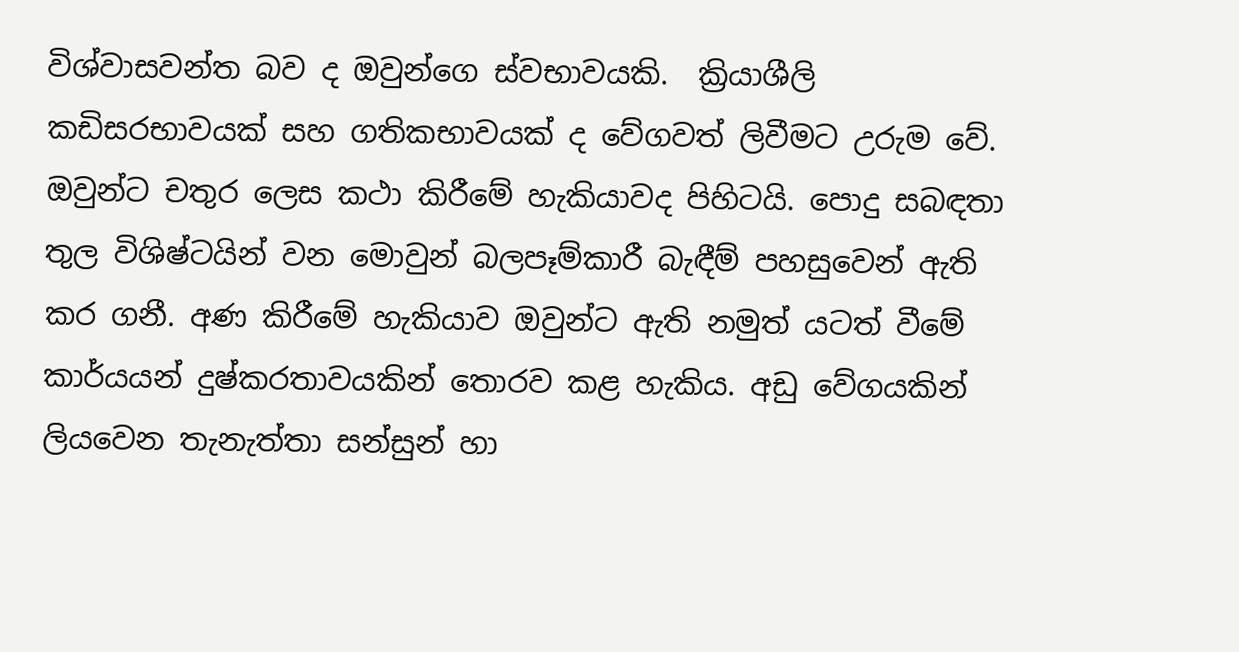විශ්වාසවන්ත බව ද ඔවුන්ගෙ ස්වභාවයකි.  ක්‍රියාශීලි කඩිසරභාවයක් සහ ගතිකභාවයක් ද වේගවත් ලිවීමට උරුම වේ. ඔවුන්ට චතුර ලෙස කථා කිරීමේ හැකියාවද පිහිටයි. පොදු සබඳතා තුල විශිෂ්ටයින් වන මොවුන් බලපෑම්කාරී බැඳීම් පහසුවෙන් ඇති කර ගනී. අණ කිරීමේ හැකියාව ඔවුන්ට ඇති නමුත් යටත් වීමේ කාර්යයන් දුෂ්කරතාවයකින් තොරව කළ හැකිය. අඩු වේගයකින් ලියවෙන තැනැත්තා සන්සුන් හා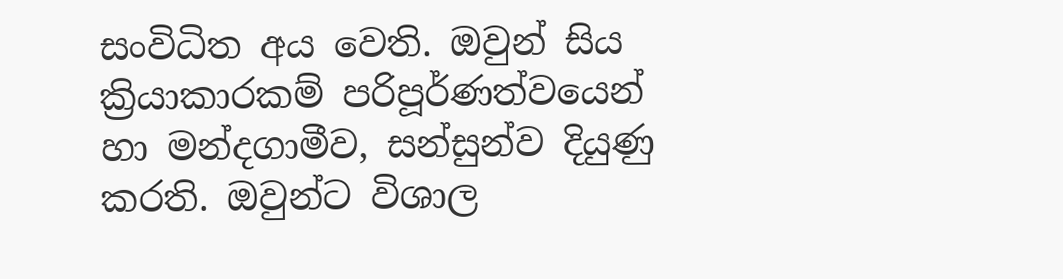සංවිධිත අය වෙති. ඔවුන් සිය ක්‍රියාකාරකම් පරිපූර්ණත්වයෙන් හා මන්දගාමීව, සන්සුන්ව දියුණු කරති. ඔවුන්ට විශාල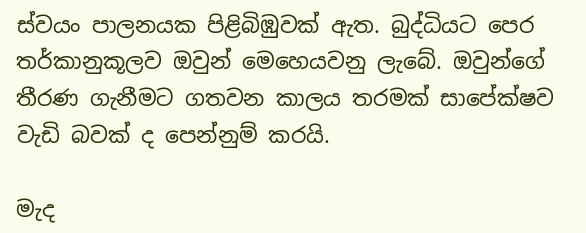ස්වයං පාලනයක පිළිබිඹුවක් ඇත. බුද්ධියට පෙර තර්කානුකූලව ඔවුන් මෙහෙයවනු ලැබේ. ඔවුන්ගේ තීරණ ගැනීමට ගතවන කාලය තරමක් සාපේක්ෂව වැඩි බවක් ද පෙන්නුම් කරයි.

මැද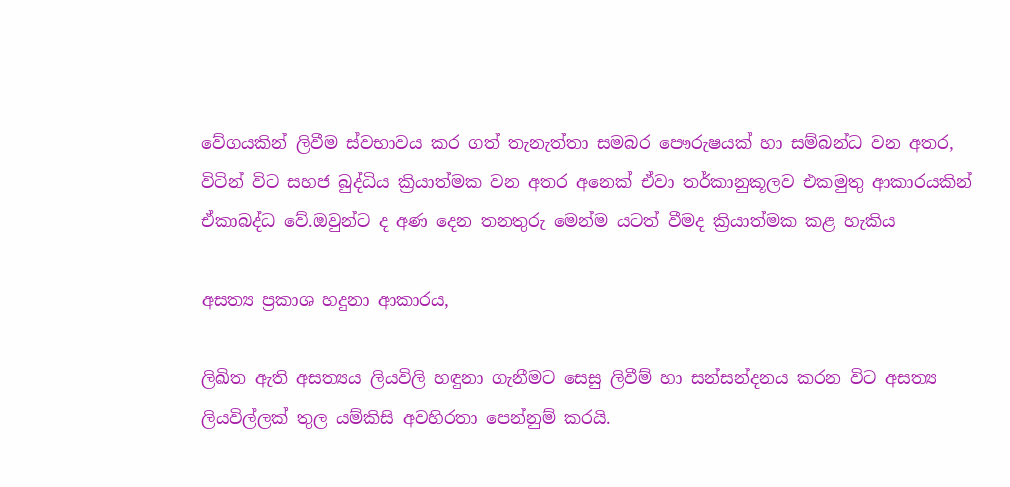වේගයකින් ලිවීම ස්වභාවය කර ගත් තැනැත්තා සමබර පෞරුෂයක් හා සම්බන්ධ වන අතර, විටින් විට සහජ බුද්ධිය ක්‍රියාත්මක වන අතර අනෙක් ඒවා තර්කානුකූලව එකමුතු ආකාරයකින් ඒකාබද්ධ වේ.ඔවුන්ට ද අණ දෙන තනතුරු මෙන්ම යටත් වීමද ක්‍රියාත්මක කළ හැකිය

අසත්‍ය ප්‍රකාශ හදුනා ආකාරය,

ලිඛිත ඇති අසත්‍යය ලියවිලි හඳුනා ගැනීමට සෙසු ලිවීම් හා සන්සන්දනය කරන විට අසත්‍ය ලියවිල්ලක් තුල යම්කිසි අවහිරතා පෙන්නුම් කරයි.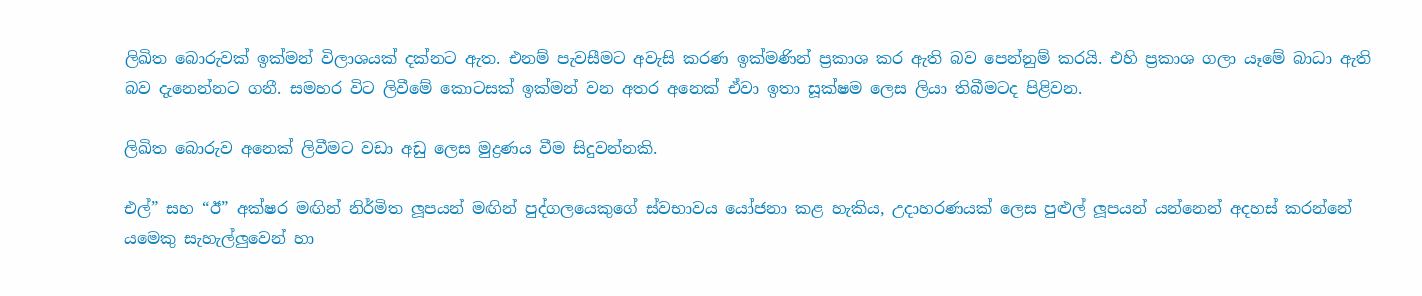ලිඛිත බොරුවක් ඉක්මන් විලාශයක් දක්නට ඇත. එනම් පැවසීමට අවැසි කරණ ඉක්මණින් ප්‍රකාශ කර ඇති බව පෙන්නුම් කරයි. එහි ප්‍රකාශ ගලා යෑමේ බාධා ඇති බව දැනෙන්නට ගනී. සමහර විට ලිවීමේ කොටසක් ඉක්මන් වන අතර අනෙක් ඒවා ඉතා සූක්ෂම ලෙස ලියා තිබීමටද පිළිවන.

ලිඛිත බොරුව අනෙක් ලිවීමට වඩා අඩු ලෙස මුද්‍රණය වීම සිදුවන්නකි.

එල්” සහ “ඊ” අක්ෂර මඟින් නිර්මිත ලූපයන් මඟින් පුද්ගලයෙකුගේ ස්වභාවය යෝජනා කළ හැකිය, උදාහරණයක් ලෙස පුළුල් ලූපයන් යන්නෙන් අදහස් කරන්නේ යමෙකු සැහැල්ලුවෙන් හා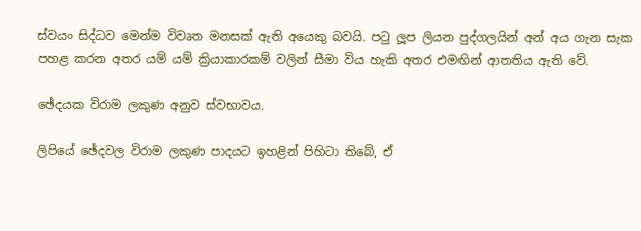ස්වයං සිද්ධව මෙන්ම විවෘත මනසක් ඇති අයෙකු බවයි. පටු ලූප ලියන පුද්ගලයින් අන් අය ගැන සැක පහළ කරන අතර යම් යම් ක්‍රියාකාරකම් වලින් සීමා විය හැකි අතර එමඟින් ආතතිය ඇති වේ.

ඡේදයක විරාම ලකුණ අනුව ස්වභාවය.

ලිපියේ ඡේදවල විරාම ලකුණ පාදයට ඉහළින් පිහිටා තිබේ, ඒ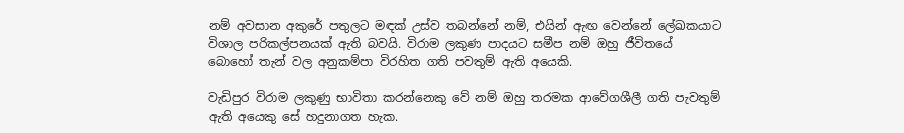නම් අවසාන අකුරේ පතුලට මඳක් උස්ව තබන්නේ නම්, එයින් ඇඟ වෙන්නේ ලේඛකයාට විශාල පරිකල්පනයක් ඇති බවයි. විරාම ලකුණ පාදයට සමීප නම් ඔහු ජීවිතයේ බොහෝ තැන් වල අනුකම්පා විරහිත ගති පවතුම් ඇති අයෙකි.

වැඩිපුර විරාම ලකුණු භාවිතා කරන්නෙකු වේ නම් ඔහු තරමක ආවේගශීලී ගති පැවතුම් ඇති අයෙකු සේ හදුනාගත හැක.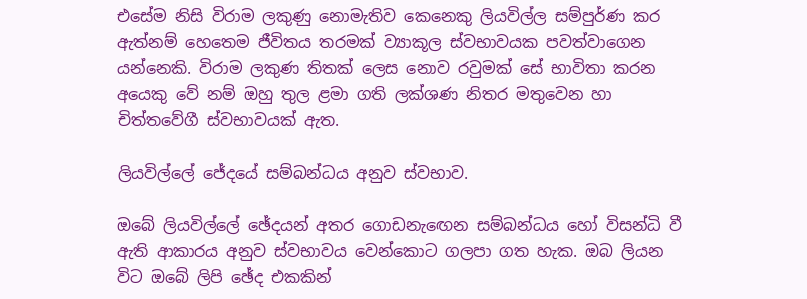එසේම නිසි විරාම ලකුණු නොමැතිව කෙනෙකු ලියවිල්ල සම්පුර්ණ කර ඇත්නම් හෙතෙම ජීවිතය තරමක් ව්‍යාකූල ස්වභාවයක පවත්වාගෙන යන්නෙකි. විරාම ලකුණ තිතක් ලෙස නොව රවුමක් සේ භාවිතා කරන අයෙකු වේ නම් ඔහු තුල ළමා ගති ලක්ශණ නිතර මතුවෙන හා චිත්තවේගී ස්වභාවයක් ඇත.

ලියවිල්ලේ ජේදයේ සම්බන්ධය අනුව ස්වභාව.

ඔබේ ලියවිල්ලේ ඡේදයන් අතර ගොඩනැඟෙන සම්බන්ධය හෝ විසන්ධි වී ඇති ආකාරය අනුව ස්වභාවය වෙන්කොට ගලපා ගත හැක. ඔබ ලියන විට ඔබේ ලිපි ඡේද එකකින්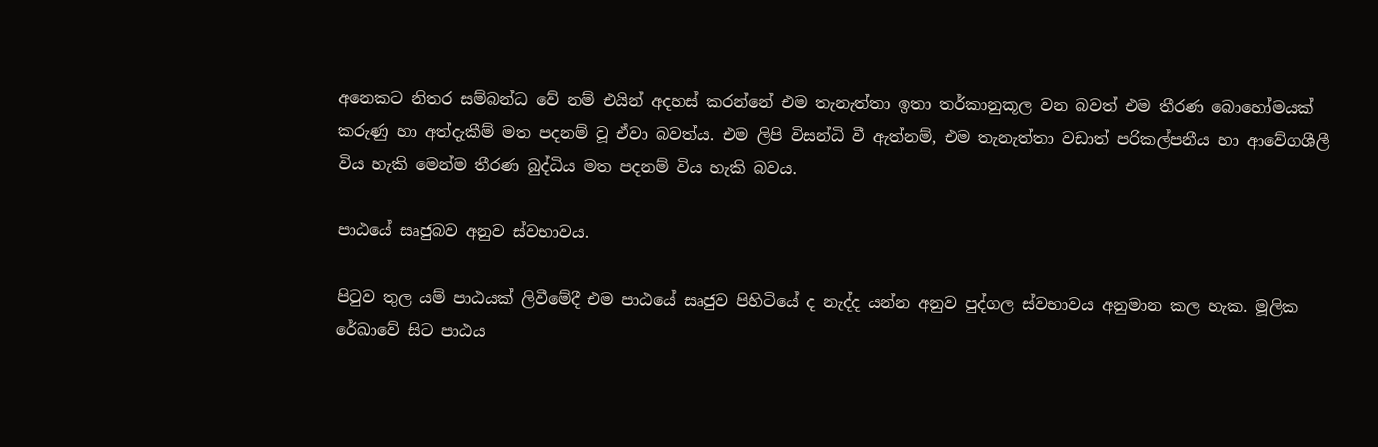අනෙකට නිතර සම්බන්ධ වේ නම් එයින් අදහස් කරන්නේ එම තැනැත්තා ඉතා තර්කානුකූල වන බවත් එම තීරණ බොහෝමයක් කරුණු හා අත්දැකීම් මත පදනම් වූ ඒවා බවත්ය. එම ලිපි විසන්ධි වී ඇත්නම්, එම තැනැත්තා වඩාත් පරිකල්පනීය හා ආවේගශීලී විය හැකි මෙන්ම තීරණ බුද්ධිය මත පදනම් විය හැකි බවය.

පාඨයේ සෘජුබව අනුව ස්වභාවය.

පිටුව තුල යම් පාඨයක් ලිවීමේදී එම පාඨයේ සෘජුව පිහිටියේ ද නැද්ද යන්න අනුව පුද්ගල ස්වභාවය අනුමාන කල හැක. මූලික රේඛාවේ සිට පාඨය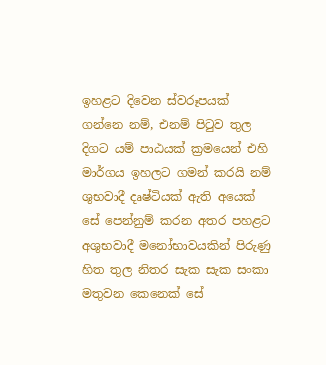ඉහළට දිවෙන ස්වරූපයක් ගන්නෙ නම්, එනම් පිටුව තුල දිගට යම් පාඨයක් ක්‍රමයෙන් එහි මාර්ගය ඉහලට ගමන් කරයි නම් ශුභවාදී දෘෂ්ටියක් ඇති අයෙක් සේ පෙන්නුම් කරන අතර පහළට අශුභවාදී මනෝභාවයකින් පිරුණු හිත තුල නිතර සැක සැක සංකා මතුවන කෙනෙක් සේ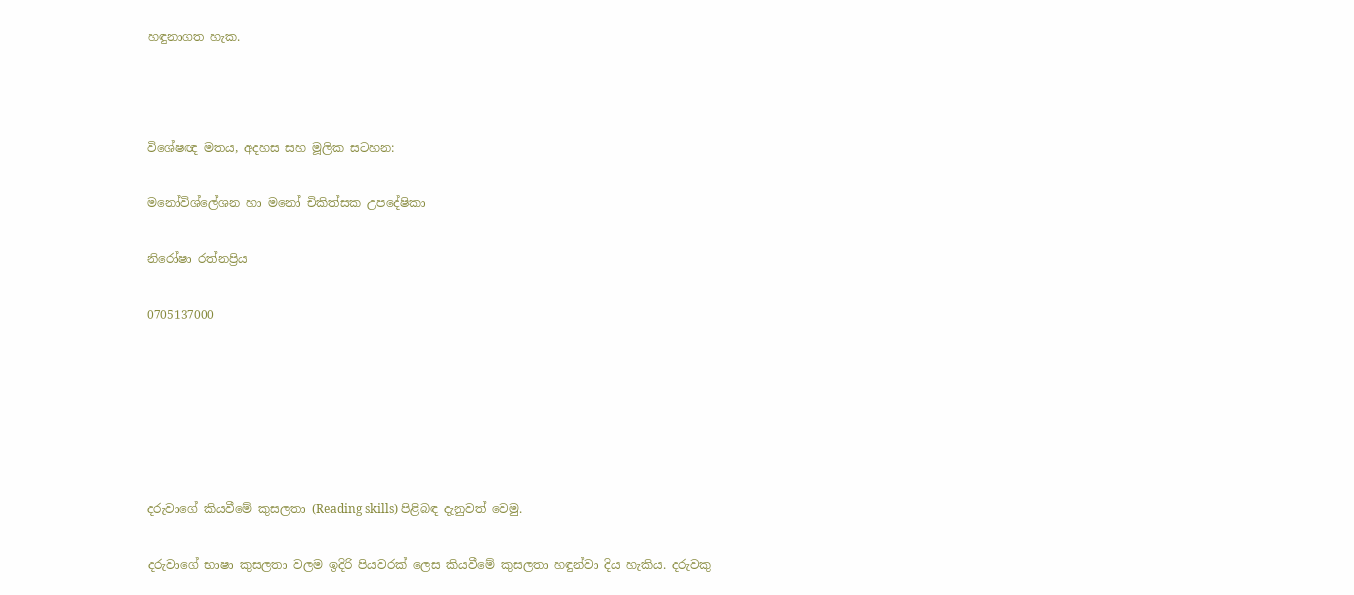හඳුනාගත හැක.



විශේෂඥ මතය, අදහස සහ මූලික සටහන:

මනෝවිශ්ලේශන හා මනෝ චිකිත්සක උපදේෂිකා

නිරෝෂා රත්නප්‍රිය

0705137000






දරුවාගේ කියවීමේ කුසලතා (Reading skills) පිළිබඳ දැනුවත් වෙමු.

දරුවාගේ භාෂා කුසලතා වලම ඉදිරි පියවරක් ලෙස කියවීමේ කුසලතා හඳුන්වා දිය හැකිය. දරුවකු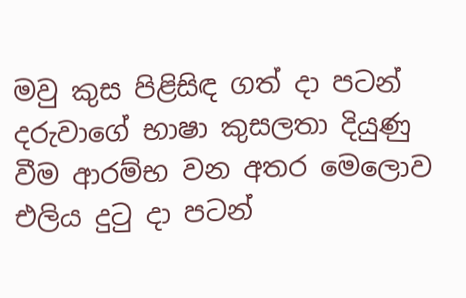මවු කුස පිළිසිඳ ගත් දා පටන් දරුවාගේ භාෂා කුසලතා දියුණු වීම ආරම්භ වන අතර මෙලොව එලිය දුටු දා පටන්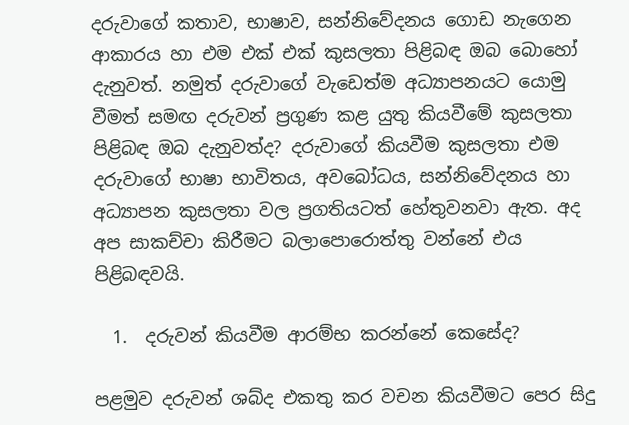දරුවාගේ කතාව, භාෂාව, සන්නිවේදනය ගොඩ නැගෙන ආකාරය හා එම එක් එක් කුසලතා පිළිබඳ ඔබ බොහෝ දැනුවත්. නමුත් දරුවාගේ වැඩෙත්ම අධ්‍යාපනයට යොමු වීමත් සමඟ දරුවන් ප්‍රගුණ කළ යුතු කියවීමේ කුසලතා පිළිබඳ ඔබ දැනුවත්ද? දරුවාගේ කියවීම කුසලතා එම දරුවාගේ භාෂා භාවිතය, අවබෝධය, සන්නිවේදනය හා අධ්‍යාපන කුසලතා වල ප්‍රගතියටත් හේතුවනවා ඇත. අද අප සාකච්චා කිරීමට බලාපොරොත්තු වන්නේ එය පිළිබඳවයි.

  1.  දරුවන් කියවීම ආරම්භ කරන්නේ කෙසේද?

පළමුව දරුවන් ශබ්ද එකතු කර වචන කියවීමට පෙර සිදු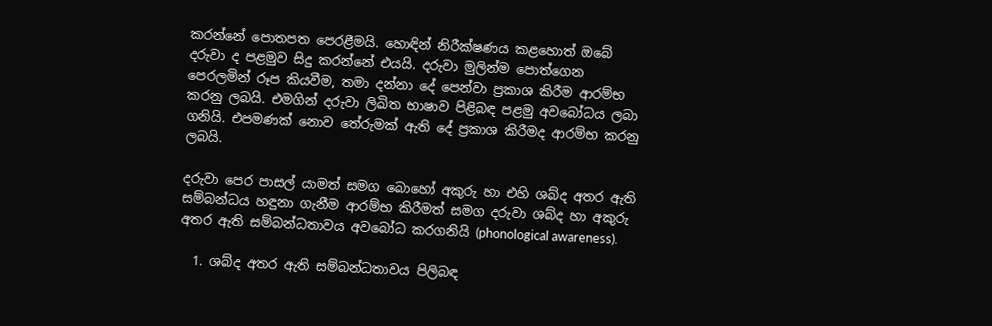කරන්නේ පොතපත පෙරළීමයි. හොඳින් නිරීක්ෂණය කළහොත් ඔබේ දරුවා ද පළමුව සිදු කරන්නේ එයයි. දරුවා මුලින්ම පොත්ගෙන පෙරලමින් රූප කියවීම, තමා දන්නා දේ පෙන්වා ප්‍රකාශ කිරීම ආරම්භ කරනු ලබයි. එමගින් දරුවා ලිඛිත භාෂාව පිළිබඳ පළමු අවබෝධය ලබා ගනියි. එපමණක් නොව තේරුමක් ඇති දේ ප්‍රකාශ කිරීමද ආරම්භ කරනු ලබයි.

දරුවා පෙර පාසල් යාමත් සමග බොහෝ අකුරු හා එහි ශබ්ද අතර ඇති සම්බන්ධය හඳුනා ගැනීම ආරම්භ කිරීමත් සමග දරුවා ශබ්ද හා අකුරු අතර ඇති සම්බන්ධතාවය අවබෝධ කරගනියි (phonological awareness).

  1. ශබ්ද අතර ඇති සම්බන්ධතාවය පිලිබඳ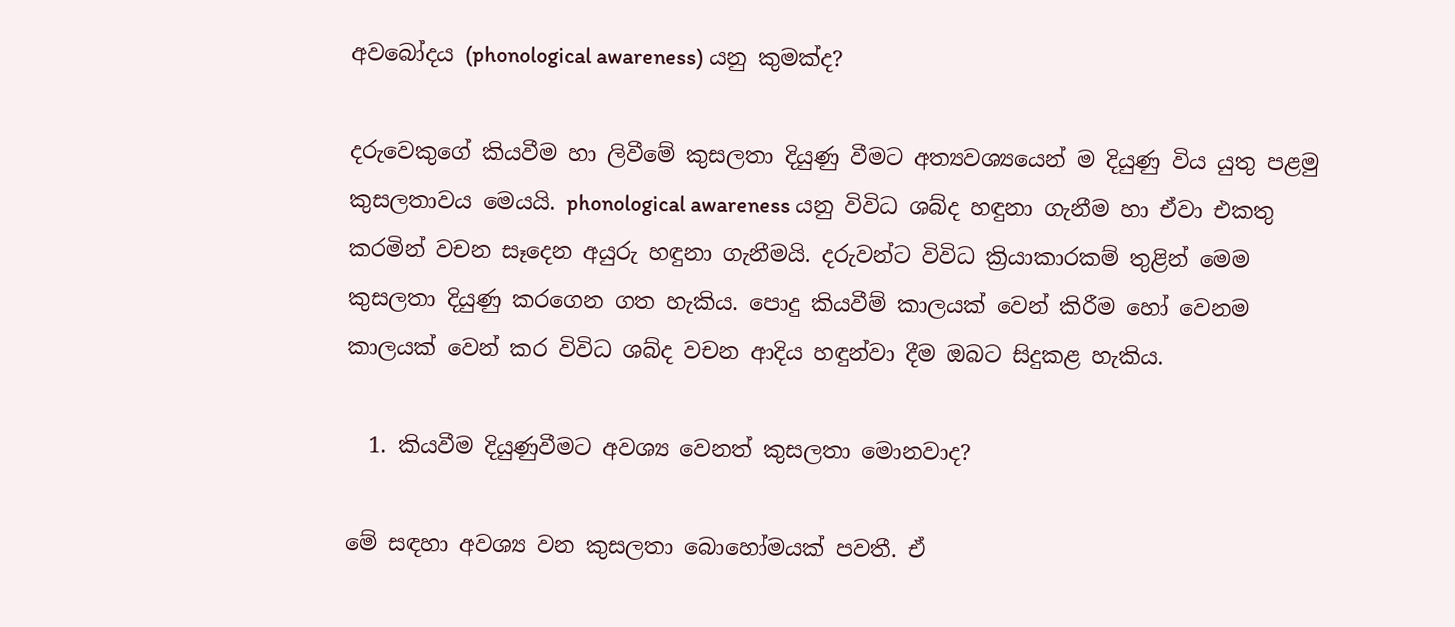අවබෝදය (phonological awareness) යනු කුමක්ද?

දරුවෙකුගේ කියවීම හා ලිවීමේ කුසලතා දියුණු වීමට අත්‍යවශ්‍යයෙන් ම දියුණු විය යුතු පළමු කුසලතාවය මෙයයි. phonological awareness යනු විවිධ ශබ්ද හඳුනා ගැනීම හා ඒවා එකතු කරමින් වචන සෑදෙන අයුරු හඳුනා ගැනීමයි. දරුවන්ට විවිධ ක්‍රියාකාරකම් තුළින් මෙම කුසලතා දියුණු කරගෙන ගත හැකිය. පොදු කියවීම් කාලයක් වෙන් කිරීම හෝ වෙනම කාලයක් වෙන් කර විවිධ ශබ්ද වචන ආදිය හඳුන්වා දීම ඔබට සිදුකළ හැකිය.

  1. කියවීම දියුණුවීමට අවශ්‍ය වෙනත් කුසලතා මොනවාද?

මේ සඳහා අවශ්‍ය වන කුසලතා බොහෝමයක් පවතී. ඒ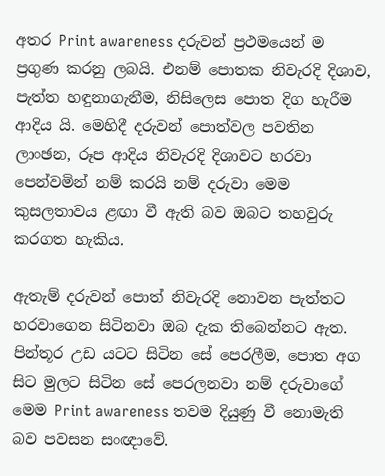අතර Print awareness දරුවන් ප්‍රථමයෙන් ම ප්‍රගුණ කරනු ලබයි. එනම් පොතක නිවැරදි දිශාව, පැත්ත හඳුනාගැනීම, නිසිලෙස පොත දිග හැරීම ආදිය යි. මෙහිදී දරුවන් පොත්වල පවතින ලාංඡන, රූප ආදිය නිවැරදි දිශාවට හරවා පෙන්වමින් නම් කරයි නම් දරුවා මෙම කුසලතාවය ළඟා වී ඇති බව ඔබට තහවුරු කරගත හැකිය.

ඇතැම් දරුවන් පොත් නිවැරදි නොවන පැත්තට හරවාගෙන සිටිනවා ඔබ දැක තිබෙන්නට ඇත. පින්තූර උඩ යටට සිටින සේ පෙරලීම, පොත අග සිට මුලට සිටින සේ පෙරලනවා නම් දරුවාගේ මෙම Print awareness තවම දියුණු වී නොමැති බව පවසන සංඥාවේ.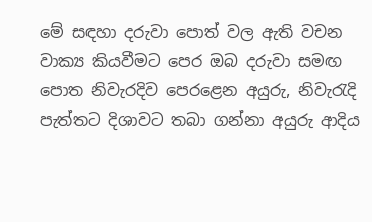මේ සඳහා දරුවා පොත් වල ඇති වචන වාක්‍ය කියවීමට පෙර ඔබ දරුවා සමඟ පොත නිවැරදිව පෙරළෙන අයුරු, නිවැරැදි පැත්තට දිශාවට තබා ගන්නා අයුරු ආදිය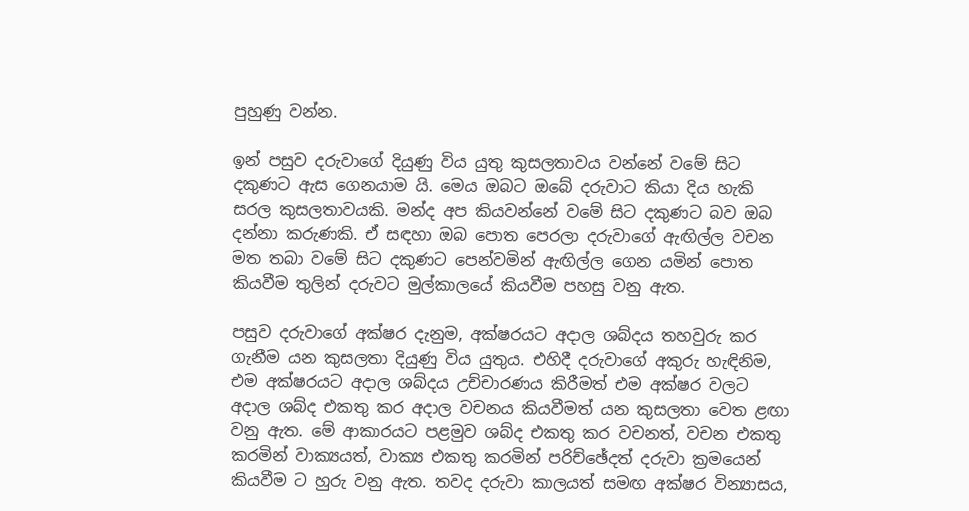පුහුණු වන්න.

ඉන් පසුව දරුවාගේ දියුණු විය යුතු කුසලතාවය වන්නේ වමේ සිට දකුණට ඇස ගෙනයාම යි. මෙය ඔබට ඔබේ දරුවාට කියා දිය හැකි සරල කුසලතාවයකි. මන්ද අප කියවන්නේ වමේ සිට දකුණට බව ඔබ දන්නා කරුණකි. ඒ සඳහා ඔබ පොත පෙරලා දරුවාගේ ඇඟිල්ල වචන මත තබා වමේ සිට දකුණට පෙන්වමින් ඇඟිල්ල ගෙන යමින් පොත කියවීම තුලින් දරුවට මුල්කාලයේ කියවීම පහසු වනු ඇත.

පසුව දරුවාගේ අක්ෂර දැනුම, අක්ෂරයට අදාල ශබ්දය තහවුරු කර ගැනීම යන කුසලතා දියුණු විය යුතුය. එහිදී දරුවාගේ අකුරු හැඳිනිම, එම අක්ෂරයට අදාල ශබ්දය උච්චාරණය කිරීමත් එම අක්ෂර වලට අදාල ශබ්ද එකතු කර අදාල වචනය කියවීමත් යන කුසලතා වෙත ළඟා වනු ඇත. මේ ආකාරයට පළමුව ශබ්ද එකතු කර වචනත්, වචන එකතු කරමින් වාක්‍යයත්, වාක්‍ය එකතු කරමින් පරිච්ඡේදත් දරුවා ක්‍රමයෙන් කියවීම ට හුරු වනු ඇත. තවද දරුවා කාලයත් සමඟ අක්ෂර වින්‍යාසය,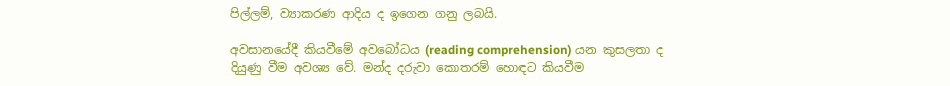පිල්ලම්, ව්‍යාකරණ ආදිය ද ඉගෙන ගනු ලබයි.

අවසානයේදී කියවීමේ අවබෝධය (reading comprehension) යන කුසලතා ද දියුණු වීම අවශ්‍ය වේ. මන්ද දරුවා කොතරම් හොඳට කියවීම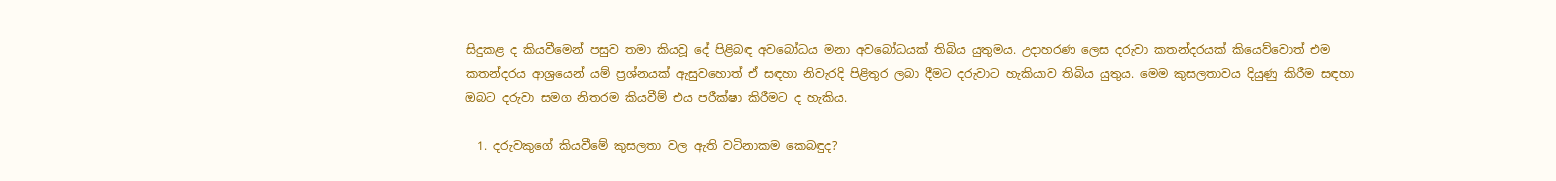සිදුකළ ද කියවීමෙන් පසුව තමා කියවූ දේ පිළිබඳ අවබෝධය මනා අවබෝධයක් තිබිය යුතුමය. උදාහරණ ලෙස දරුවා කතන්දරයක් කියෙව්වොත් එම කතන්දරය ආශ්‍රයෙන් යම් ප්‍රශ්නයක් ඇසුවහොත් ඒ සඳහා නිවැරදි පිළිතුර ලබා දීමට දරුවාට හැකියාව තිබිය යුතුය. මෙම කුසලතාවය දියුණු කිරීම සඳහා ඔබට දරුවා සමග නිතරම කියවීම් එය පරීක්ෂා කිරීමට ද හැකිය.

  1. දරුවකුගේ කියවීමේ කුසලතා වල ඇති වටිනාකම කෙබඳුද?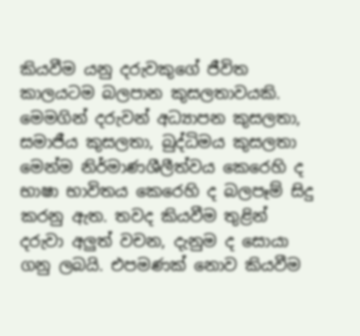කියවීම යනු දරුවකුගේ ජීවිත කාලයටම බලපාන කුසලතාවයකි. මෙමගින් දරුවන් අධ්‍යාපන කුසලතා, සමාජීය කුසලතා, බුද්ධිමය කුසලතා මෙන්ම නිර්මාණශීලීත්වය කෙරෙහි ද භාෂා භාවිතය කෙරෙහි ද බලපෑම් සිදු කරනු ඇත. තවද කියවීම තුළින් දරුවා අලුත් වචන, දැනුම ද සොයා ගනු ලබයි. එපමණක් නොව කියවීම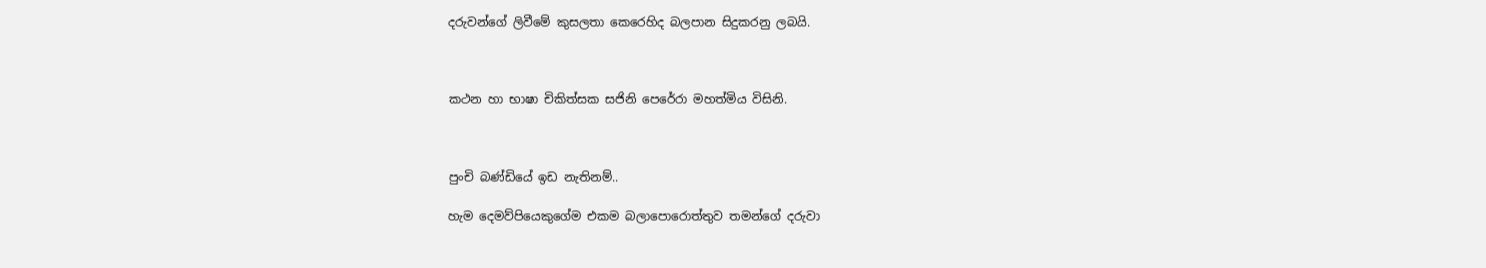දරුවන්ගේ ලිවීමේ කුසලතා කෙරෙහිද බලපාන සිදුකරනු ලබයි.



කථන හා භාෂා චිකිත්සක සජිනි පෙරේරා මහත්මිය විසිනි.



පුංචි බණ්ඩියේ ඉඩ නැතිනම්..

හැම දෙමව්පියෙකුගේම එකම බලාපොරොත්තුව තමන්ගේ දරුවා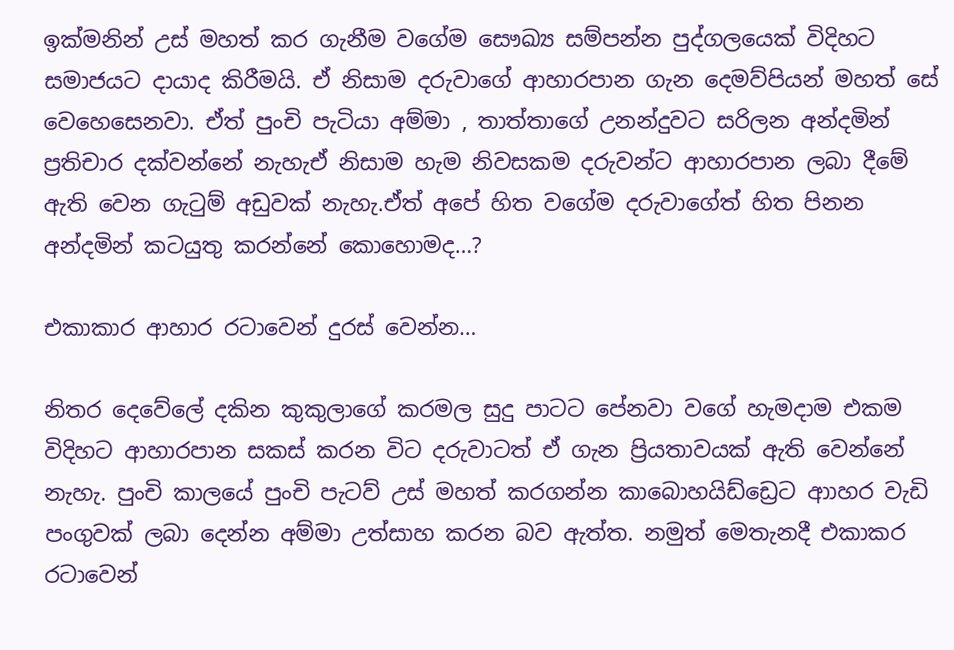ඉක්මනින් උස් මහත් කර ගැනීම වගේම සෞඛ්‍ය සම්පන්න පුද්ගලයෙක් විදිහට සමාජයට දායාද කිරීමයි. ඒ නිසාම දරුවාගේ ආහාරපාන ගැන දෙමව්පියන් මහත් සේ වෙහෙසෙනවා. ඒත් පුංචි පැටියා අම්මා , තාත්තාගේ උනන්දුවට සරිලන අන්දමින් ප්‍රතිචාර දක්වන්නේ නැහැඒ නිසාම හැම නිවසකම දරුවන්ට ආහාරපාන ලබා දීමේ ඇති වෙන ගැටුම් අඩුවක් නැහැ.ඒත් අපේ හිත වගේම දරුවාගේත් හිත පිනන අන්දමින් කටයුතු කරන්නේ කොහොමද…?

එකාකාර ආහාර රටාවෙන් දුරස් වෙන්න…

නිතර දෙවේලේ දකින කුකුලාගේ කරමල සුදු පාටට පේනවා වගේ හැමදාම එකම විදිහට ආහාරපාන සකස් කරන විට දරුවාටත් ඒ ගැන ප්‍රියතාවයක් ඇති වෙන්නේ නැහැ. පුංචි කාලයේ පුංචි පැටව් උස් මහත් කරගන්න කාබොහයිඩ්ඩ්‍රෙට ආාහර වැඩි පංගුවක් ලබා දෙන්න අම්මා උත්සාහ කරන බව ඇත්ත. නමුත් මෙතැනදී එකාකර රටාවෙන්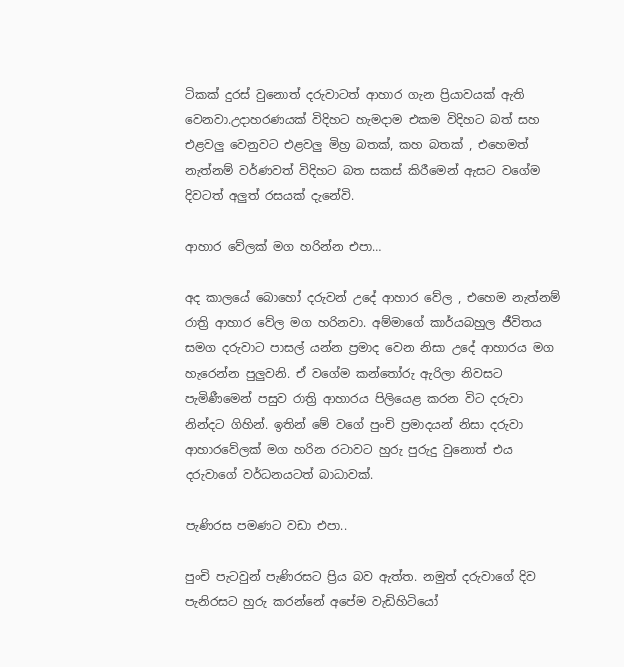ටිකක් දුරස් වුනොත් දරුවාටත් ආහාර ගැන ප්‍රියාවයක් ඇති වෙනවා.උදාහරණයක් විදිහට හැමදාම එකම විදිහට බත් සහ එළවලු වෙනුවට එළවලු මිහ්‍ර බතක්, කහ බතක් , එහෙමත් නැත්නම් වර්ණවත් විදිහට බත සකස් කිරීමෙන් ඇසට වගේම දිවටත් අලුත් රසයක් දැනේවි.

ආහාර වේලක් මග හරින්න එපා…

අද කාලයේ බොහෝ දරුවන් උදේ ආහාර වේල , එහෙම නැත්නම් රාත්‍රි ආහාර වේල මග හරිනවා. අම්මාගේ කාර්යබහුල ජීවිතය සමග දරුවාට පාසල් යන්න ප්‍රමාද වෙන නිසා උදේ ආහාරය මග හැරෙන්න පුලුවනි. ඒ වගේම කන්තෝරු ඇරිලා නිවසට පැමිණීමෙන් පසුව රාත්‍රි ආහාරය පිලියෙළ කරන විට දරුවා නින්දට ගිහින්. ඉතින් මේ වගේ පුංචි ප්‍රමාදයන් නිසා දරුවා ආහාරවේලක් මග හරින රටාවට හුරු පුරුදු වුනොත් එය දරුවාගේ වර්ධනයටත් බාධාවක්.

පැණිරස පමණට වඩා එපා..

පුංචි පැටවුන් පැණිරසට ප්‍රිය බව ඇත්ත. නමුත් දරුවාගේ දිව පැනිරසට හුරු කරන්නේ අපේම වැඩිහිටියෝ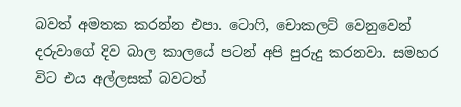බවත් අමතක කරන්න එපා. ටොෆි, චොකලට් වෙනුවෙන් දරුවාගේ දිව බාල කාලයේ පටන් අපි පුරුදු කරනවා. සමහර විට එය අල්ලසක් බවටත්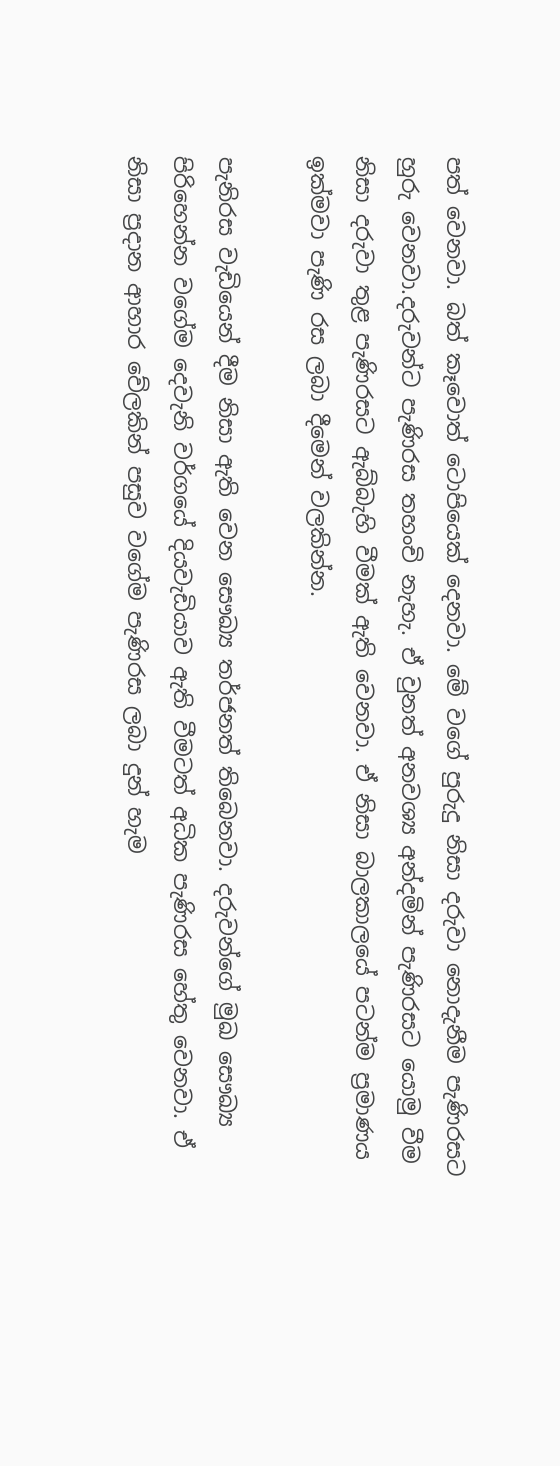පත් වෙනවා. බත් කෑවොත් ටොපියෙක් දෙනවා. මේ වගේ පුරුදු නිසා දරුවා නොදැනීම පැණිරසට හුරු වෙනවා.දරුවන්ට පැණිරස තහංචි නැහැ. ඒ වුනත් අනවශ්‍ය අන්දමින් පැණිරසට යොමු වීම නිසා දරුවා තුළ පැණිරසට ඇබ්බැහි වීමක් ඇති වෙනවා. ඒ නිසා බාලකාලයේ පටන්ම ප්‍රමාණය ඉක්මවා පැණි රස ලබා දීමෙන් වලකින්න.

පැනිරස වැඩියෙන් දීම නිසා ඇති වෙන සෞඛ්‍ය තර්ජනත් තිබෙනවා. දරුවන්ගේ මුඛ සෞඛ්‍ය පිරිහෙන්න වගේම දෙවැනි වර්ගයේ දියවැඩියාව ඇති වීමටත් අධික පැණිරස හේතු වෙනවා. ඒ නිසා ප්‍රදාන ආහාර වේලකින් පසුව වගේම පැණිරස ලබා දුන් හැම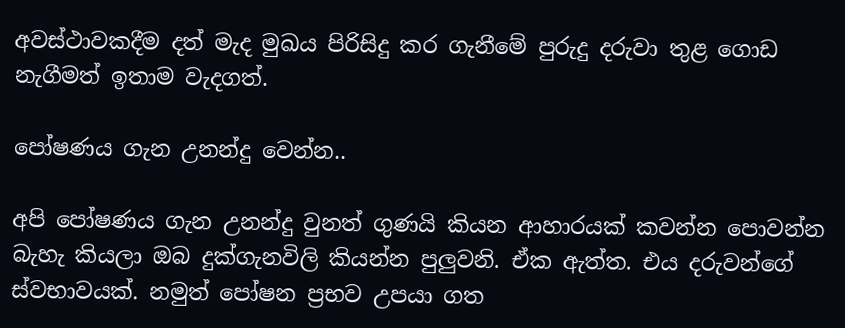අවස්ථාවකදීම දත් මැද මුඛය පිරිසිදු කර ගැනීමේ පුරුදු දරුවා තුළ ගොඩ නැගීමත් ඉතාම වැදගත්.

පෝෂණය ගැන උනන්දු වෙන්න..

අපි පෝෂණය ගැන උනන්දු වුනත් ගුණයි කියන ආහාරයක් කවන්න පොවන්න බැහැ කියලා ඔබ දුක්ගැනවිලි කියන්න පුලුවනි. ඒක ඇත්ත. එය දරුවන්ගේ ස්වභාවයක්. නමුත් පෝෂන ප්‍රභව උපයා ගත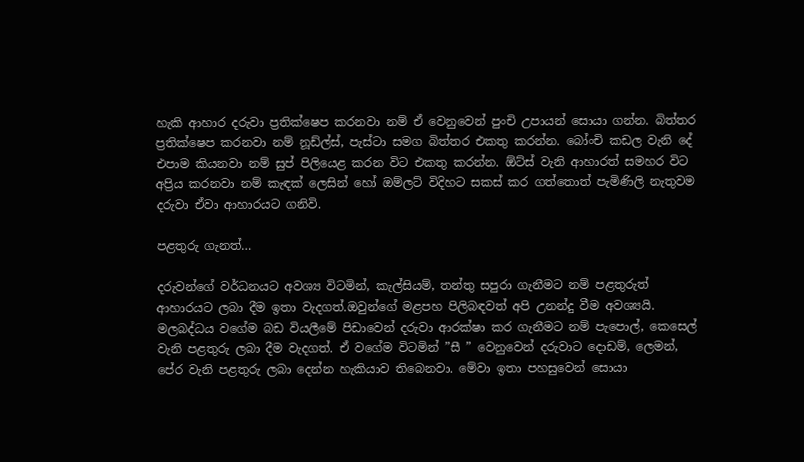හැකි ආහාර දරුවා ප්‍රතික්ෂෙප කරනවා නම් ඒ වෙනුවෙන් පුංචි උපායන් සොයා ගන්න. බිත්තර ප්‍රතික්ෂෙප කරනවා නම් නූඩ්ල්ස්, පැස්ටා සමග බිත්තර එකතු කරන්න. බෝංචි කඩල වැනි දේ එපාම කියනවා නම් සුප් පිලියෙළ කරන විට එකතු කරන්න. ඕට්ස් වැනි ආහාරත් සමහර විට අප්‍රිය කරනවා නම් කැඳක් ලෙසින් හෝ ඔම්ලට් විදිහට සකස් කර ගත්තොත් පැමිණිලි නැතුවම දරුවා ඒවා ආහාරයට ගනිවි.

පළතුරු ගැනත්…

දරුවන්ගේ වර්ධනයට අවශ්‍ය විටමින්, කැල්සියම්, තන්තු සපුරා ගැනීමට නම් පළතුරුත් ආහාරයට ලබා දීම ඉතා වැදගත්.ඔවුන්ගේ මළපහ පිලිබඳවත් අපි උනන්දු වීම අවශ්‍යයි. මලබද්ධය වගේම බඩ වියලීමේ පිඩාවෙන් දරුවා ආරක්ෂා කර ගැනීමට නම් පැපොල්, කෙසෙල් වැනි පළතුරු ලබා දීම වැදගත්. ඒ වගේම විටමින් ”සී ” වෙනුවෙන් දරුවාට දොඩම්, ලෙමන්, පේර වැනි පළතුරු ලබා දෙන්න හැකියාව තිබෙනවා. මේවා ඉතා පහසුවෙන් සොයා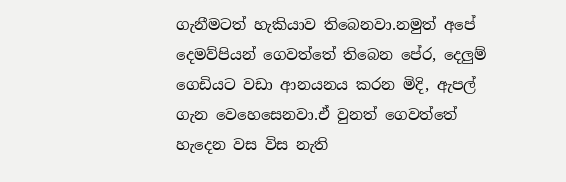ගැනීමටත් හැකියාව තිබෙනවා.නමුත් අපේ දෙමව්පියන් ගෙවත්තේ තිබෙන පේර, දෙලුම් ගෙඩියට වඩා ආනයනය කරන මිදි, ඇපල් ගැන වෙහෙසෙනවා.ඒ වුනත් ගෙවත්තේ හැදෙන වස විස නැති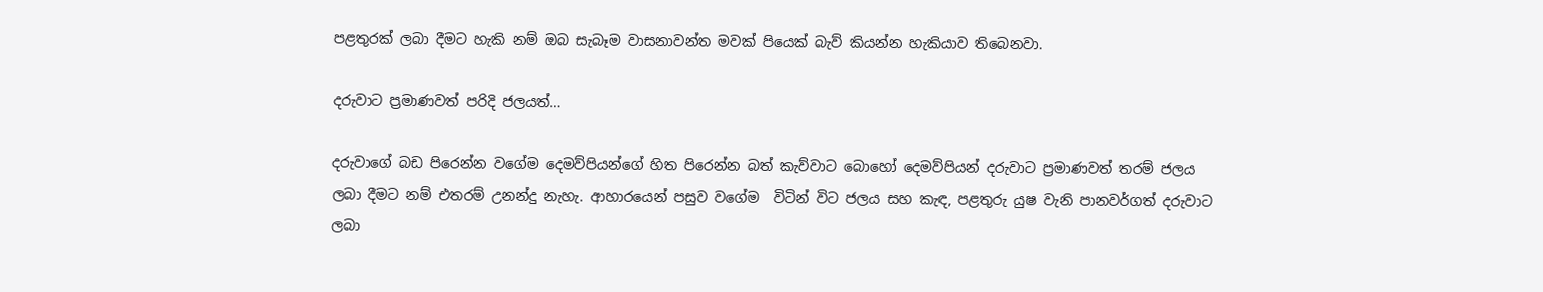පළතුරක් ලබා දීමට හැකි නම් ඔබ සැබෑම වාසනාවන්ත මවක් පියෙක් බැව් කියන්න හැකියාව තිබෙනවා.

දරුවාට ප්‍රමාණවත් පරිදි ජලයත්…

දරුවාගේ බඩ පිරෙන්න වගේම දෙමව්පියන්ගේ හිත පිරෙන්න බත් කැව්වාට බොහෝ දෙමව්පියන් දරුවාට ප්‍රමාණවත් තරම් ජලය ලබා දීමට නම් එතරම් උනන්දු නැහැ. ආහාරයෙන් පසුව වගේම  විටින් විට ජලය සහ කැඳ, පළතුරු යුෂ වැනි පානවර්ගත් දරුවාට ලබා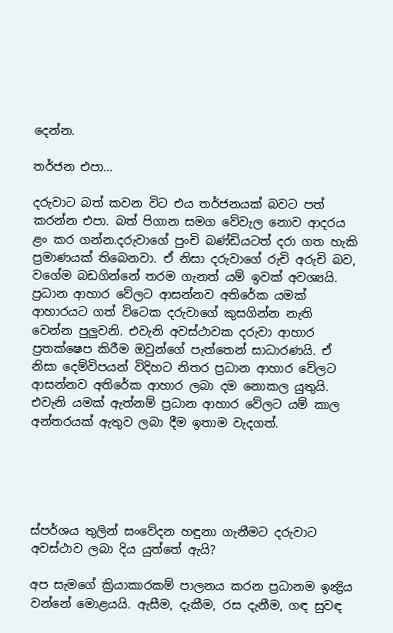දෙන්න.

තර්ජන එපා…

දරුවාට බත් කවන විට එය තර්ජනයක් බවට පත් කරන්න එපා. බත් පිගාන සමග වේවැල නොව ආදරය ළං කර ගන්න.දරුවාගේ පුංචි බණ්ඩියටත් දරා ගත හැකි ප්‍රමාණයක් තිබෙනවා. ඒ නිසා දරුවාගේ රුචි අරුචි බව, වගේම බඩගින්නේ තරම ගැනත් යම් ඉවක් අවශ්‍යයි. ප්‍රධාන ආහාර වේලට ආසන්නව අතිරේක යමක් ආහාරයට ගත් විටෙක දරුවාගේ කුසගින්න නැති වෙන්න පුලුවනි. එවැනි අවස්ථාවක දරුවා ආහාර ප්‍රතක්ෂෙප කිරීම ඔවුන්ගේ පැත්තෙන් සාධාරණයි. ඒ නිසා දෙම්විපයන් විදිහට නිතර ප්‍රධාන ආහාර වේලට ආසන්නව අතිරේක ආහාර ලබා දම නොකල යුතුයි. එවැනි යමක් ඇත්නම් ප්‍රධාන ආහාර වේලට යම් කාල අන්තරයක් ඇතුව ලබා දීම ඉතාම වැදගත්.





ස්පර්ශය තුලින් සංවේදන හඳුනා ගැනීමට දරුවාට අවස්ථාව ලබා දිය යුත්තේ ඇයි?

අප සැමගේ ක්‍රියාකාරකම් පාලනය කරන ප්‍රධානම ඉන්‍ද්‍රිය වන්නේ මොළයයි. ඇසීම, දැකීම, රස දැනීම, ගඳ සුවඳ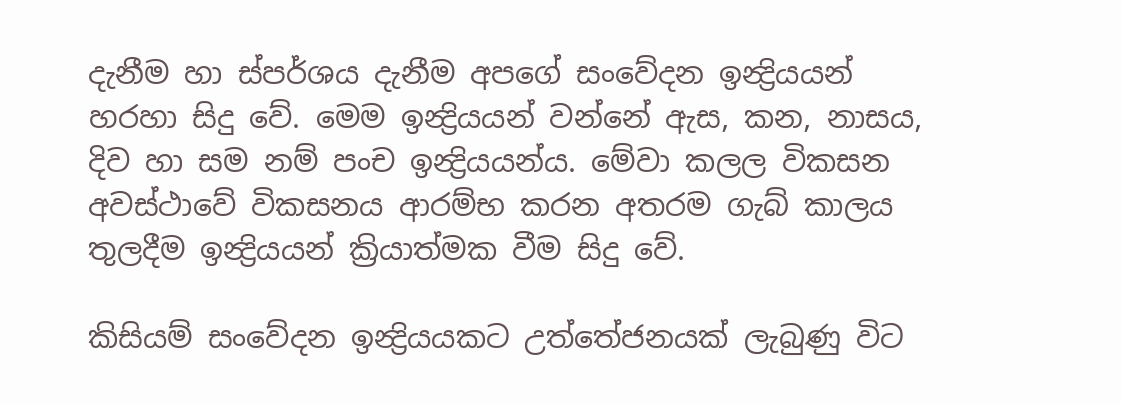දැනීම හා ස්පර්ශය දැනීම අපගේ සංවේදන ඉන්‍ද්‍රියයන් හරහා සිදු වේ. මෙම ඉන්‍ද්‍රියයන් වන්නේ ඇස, කන, නාසය, දිව හා සම නම් පංච ඉන්‍ද්‍රියයන්ය. මේවා කලල විකසන අවස්ථාවේ විකසනය ආරම්භ කරන අතරම ගැබ් කාලය තුලදීම ඉන්‍ද්‍රියයන් ක්‍රියාත්මක වීම සිදු වේ.

කිසියම් සංවේදන ඉන්‍ද්‍රියයකට උත්තේජනයක් ලැබුණු විට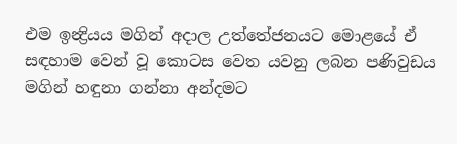එම ඉන්‍ද්‍රියය මගින් අදාල උත්තේජනයට මොළයේ ඒ සඳහාම වෙන් වූ කොටස වෙත යවනු ලබන පණිවුඩය මගින් හඳුනා ගන්නා අන්දමට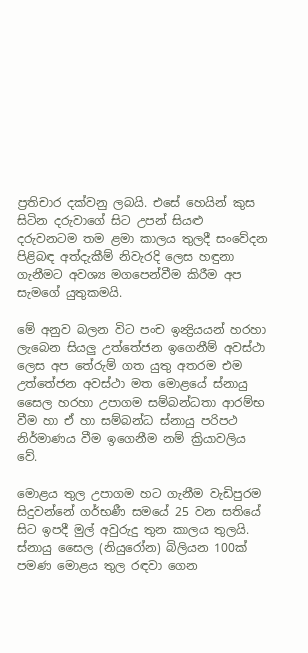ප්‍රතිචාර දක්වනු ලබයි. එසේ හෙයින් කුස සිටින දරුවාගේ සිට උපන් සියළු දරුවනටම තම ළමා කාලය තුලදී සංවේදන පිළිබඳ අත්දැකීම් නිවැරදි ලෙස හඳුනා ගැනීමට අවශ්‍ය මගපෙන්වීම කිරීම අප සැමගේ යුතුකමයි.

මේ අනුව බලන විට පංච ඉන්‍ද්‍රියයන් හරහා ලැබෙන සියලු උත්තේජන ඉගෙනීම් අවස්ථා ලෙස අප තේරුම් ගත යුතු අතරම එම උත්තේජන අවස්ථා මත මොළයේ ස්නායු සෛල හරහා උපාගම සම්බන්ධතා ආරම්භ වීම හා ඒ හා සම්බන්ධ ස්නායු පරිපථ නිර්මාණය වීම ඉගෙනීම නම් ක්‍රියාවලිය වේ.

මොළය තුල උපාගම හට ගැනීම වැඩිපුරම සිදුවන්නේ ගර්භණී සමයේ 25 වන සතියේ සිට ඉපදී මුල් අවුරුදු තුන කාලය තුලයි. ස්නායු සෛල (නියුරෝන) බිලියන 100ක් පමණ මොළය තුල රඳවා ගෙන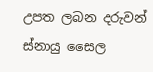උපත ලබන දරුවන් ස්නායු සෛල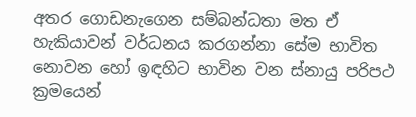අතර ගොඩනැගෙන සම්බන්ධතා මත ඒ හැකියාවන් වර්ධනය කරගන්නා සේම භාවිත නොවන හෝ ඉඳහිට භාවින වන ස්නායු පරිපථ ක්‍රමයෙන්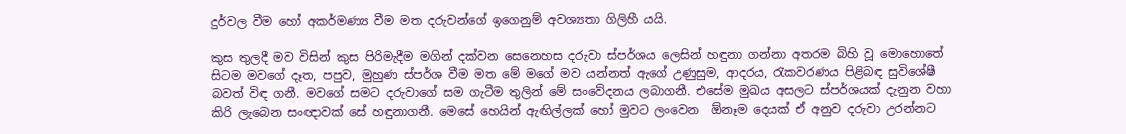දුර්වල වීම හෝ අකර්මණ්‍ය වීම මත දරුවන්ගේ ඉගෙනුම් අවශ්‍යතා ගිලිහී යයි.

කුස තුලදී මව විසින් කුස පිරිමැදීම මගින් දක්වන සෙනෙහස දරුවා ස්පර්ශය ලෙසින් හඳුනා ගන්නා අතරම බිහි වූ මොහොතේ සිටම මවගේ දෑත, පපුව, මුහුණ ස්පර්ශ වීම මත මේ මගේ මව යන්නත් ඇගේ උණුසුම, ආදරය, රැකවරණය පිළිබඳ සුවිශේෂී බවත් විඳ ගනී. මවගේ සමට දරුවාගේ සම ගැටීම තුලින් මේ සංවේදනය ලබාගනී. එසේම මුඛය අසලට ස්පර්ශයක් දැනුන වහා කිරි ලැබෙන සංඥාවක් සේ හඳුනාගනී. මෙසේ හෙයින් ඇඟිල්ලක් හෝ මුවට ලංවෙන  ඕනෑම දෙයක් ඒ අනුව දරුවා උරන්නට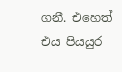ගනී. එහෙත් එය පියයුර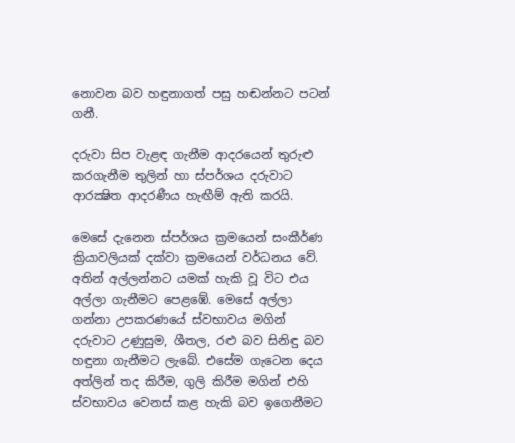නොවන බව හඳුනාගත් පසු හඬන්නට පටන් ගනී.

දරුවා සිප වැළඳ ගැනීම ආදරයෙන් තුරුළු කරගැනීම තුලින් හා ස්පර්ශය දරුවාට ආරක්‍ෂිත ආදරණීය හැඟීම් ඇති කරයි.

මෙසේ දැනෙන ස්පර්ශය ක්‍රමයෙන් සංකීර්ණ ක්‍රියාවලියක් දක්වා ක්‍රමයෙන් වර්ධනය වේ. අතින් අල්ලන්නට යමක් හැකි වූ විට එය අල්ලා ගැනීමට පෙළඹේ. මෙසේ අල්ලා ගන්නා උපකරණයේ ස්වභාවය මගින් දරුවාට උණුසුම, ශීතල, රළු බව සිනිඳු බව හඳුනා ගැනීමට ලැබේ. එසේම ගැටෙන දෙය අත්ලින් තද කිරීම, ගුලි කිරීම මගින් එහි ස්වභාවය වෙනස් කළ හැකි බව ඉගෙනීමට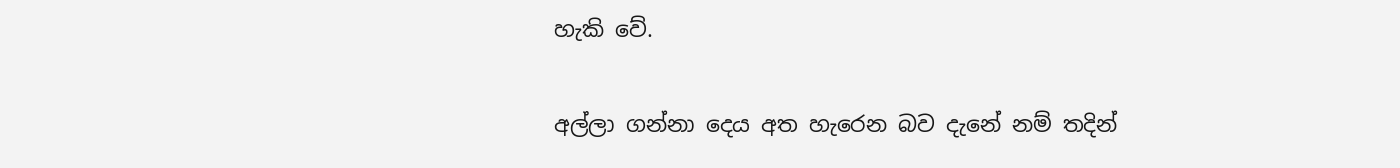හැකි වේ.

අල්ලා ගන්නා දෙය අත හැරෙන බව දැනේ නම් තදින්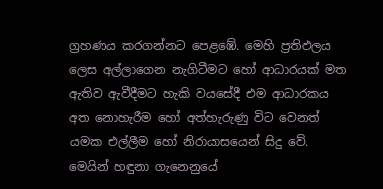ග්‍රහණය කරගන්නට පෙළඹේ. මෙහි ප්‍රතිඵලය ලෙස අල්ලාගෙන නැගිටීමට හෝ ආධාරයක් මත ඇතිව ඇවීදීමට හැකි වයසේදී එම ආධාරකය අත නොහැරීම හෝ අත්හැරුණු විට වෙනත් යමක එල්ලීම හෝ නිරායාසයෙන් සිදු වේ. මෙයින් හඳුනා ගැනෙනුයේ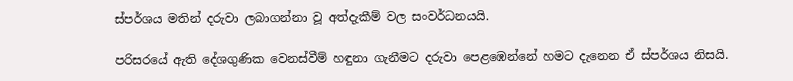ස්පර්ශය මතින් දරුවා ලබාගන්නා වූ අත්දැකීම් වල සංවර්ධනයයි.

පරිසරයේ ඇති දේශගුණික වෙනස්වීම් හඳුනා ගැනීමට දරුවා පෙළඹෙන්නේ හමට දැනෙන ඒ ස්පර්ශය නිසයි.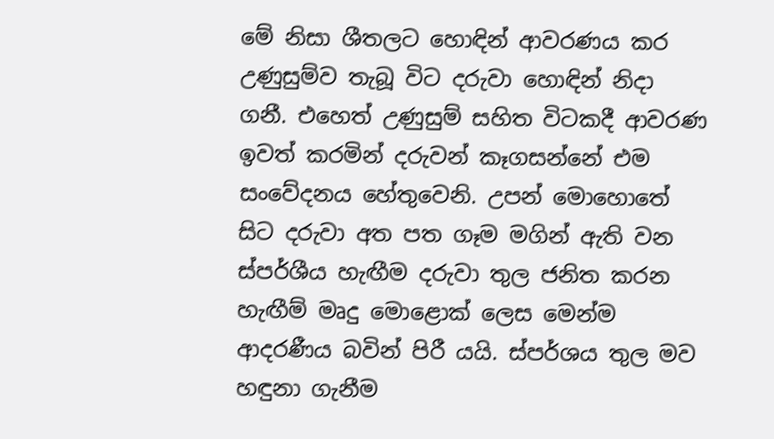මේ නිසා ශීතලට හොඳින් ආවරණය කර උණුසුම්ව තැබූ විට දරුවා හොඳින් නිදා ගනී. එහෙත් උණුසුම් සහිත විටකදී ආවරණ ඉවත් කරමින් දරුවන් කෑගසන්නේ එම සංවේදනය හේතුවෙනි. උපන් මොහොතේ සිට දරුවා අත පත ගෑම මගින් ඇති වන ස්පර්ශීය හැඟීම දරුවා තුල ජනිත කරන හැඟීම් මෘදු මොළොක් ලෙස මෙන්ම ආදරණීය බවින් පිරී යයි. ස්පර්ශය තුල මව හඳුනා ගැනීම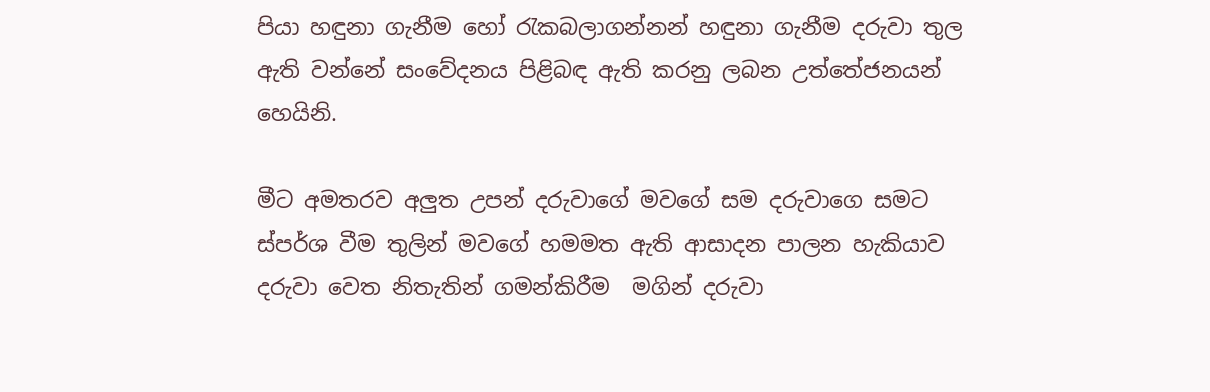පියා හඳුනා ගැනීම හෝ රැකබලාගන්නන් හඳුනා ගැනීම දරුවා තුල ඇති වන්නේ සංවේදනය පිළිබඳ ඇති කරනු ලබන උත්තේජනයන් හෙයිනි.

මීට අමතරව අලුත උපන් දරුවාගේ මවගේ සම දරුවාගෙ සමට ස්පර්ශ වීම තුලින් මවගේ හමමත ඇති ආසාදන පාලන හැකියාව දරුවා වෙත නිතැතින් ගමන්කිරීම  මගින් දරුවා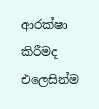ආරක්ෂා කිරීමද එලෙසින්ම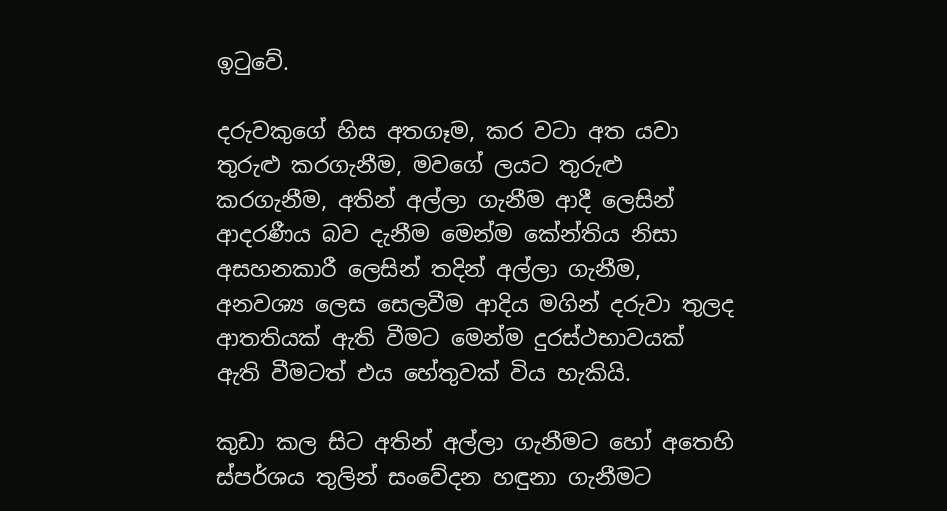ඉටුවේ.

දරුවකුගේ හිස අතගෑම, කර වටා අත යවා තුරුළු කරගැනීම, මවගේ ලයට තුරුළු කරගැනීම, අතින් අල්ලා ගැනීම ආදී ලෙසින් ආදරණීය බව දැනීම මෙන්ම කේන්තිය නිසා අසහනකාරී ලෙසින් තදින් අල්ලා ගැනීම, අනවශ්‍ය ලෙස සෙලවීම ආදිය මගින් දරුවා තුලද ආතතියක් ඇති වීමට මෙන්ම දුරස්ථභාවයක් ඇති වීමටත් එය හේතුවක් විය හැකියි.

කුඩා කල සිට අතින් අල්ලා ගැනීමට හෝ අතෙහි ස්පර්ශය තුලින් සංවේදන හඳුනා ගැනීමට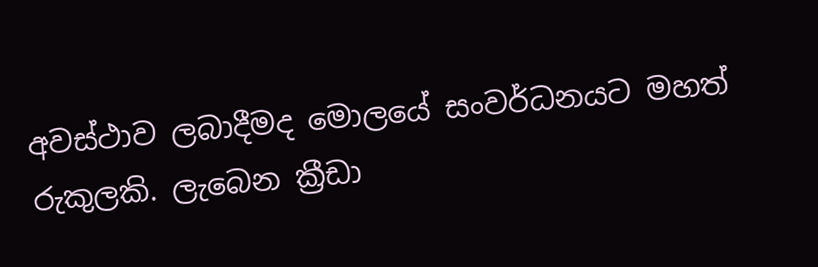අවස්ථාව ලබාදීමද මොලයේ සංවර්ධනයට මහත් රුකුලකි. ලැබෙන ක්‍රීඩා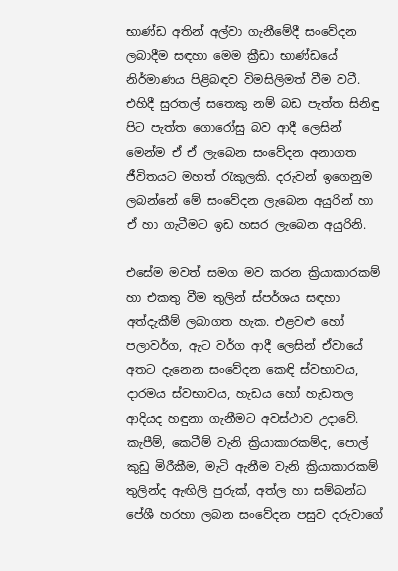භාණ්ඩ අතින් අල්වා ගැනීමේදී සංවේදන ලබාදීම සඳහා මෙම ක්‍රීඩා භාණ්ඩයේ නිර්මාණය පිළිබඳව විමසිලිමත් වීම වටී. එහිදී සුරතල් සතෙකු නම් බඩ පැත්ත සිනිඳු පිට පැත්ත ගොරෝසු බව ආදී ලෙසින් මෙන්ම ඒ ඒ ලැබෙන සංවේදන අනාගත ජීවිතයට මහත් රැකුලකි. දරුවන් ඉගෙනුම ලබන්නේ මේ සංවේදන ලැබෙන අයුරින් හා ඒ හා ගැටීමට ඉඩ හසර ලැබෙන අයුරිනි.

එසේම මවත් සමග මව කරන ක්‍රියාකාරකම් හා එකතු වීම තුලින් ස්පර්ශය සඳහා අත්දැකීම් ලබාගත හැක. එළවළු හෝ පලාවර්ග, ඇට වර්ග ආදී ලෙසින් ඒවායේ අතට දැනෙන සංවේදන කෙඳි ස්වභාවය, දාරමය ස්වභාවය, හැඩය හෝ හැඩතල ආදියද හඳුනා ගැනීමට අවස්ථාව උදාවේ. කැපීම්, කෙටීම් වැනි ක්‍රියාකාරකම්ද, පොල් කුඩු මිරීකීම, මැටි ඇනීම වැනි ක්‍රියාකාරකම් තුලින්ද ඇඟිලි පුරුක්, අත්ල හා සම්බන්ධ පේශී හරහා ලබන සංවේදන පසුව දරුවාගේ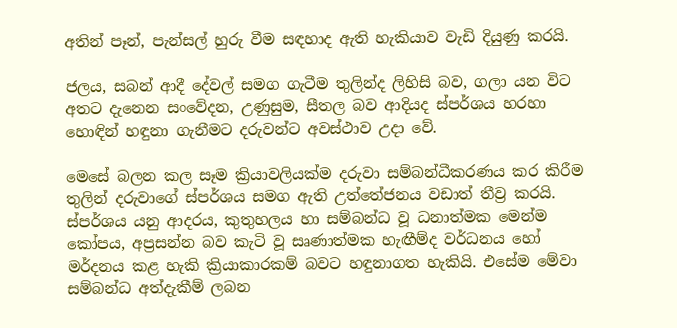අතින් පෑන්, පැන්සල් හුරු වීම සඳහාද ඇති හැකියාව වැඩි දියුණු කරයි.

ජලය, සබන් ආදී දේවල් සමග ගැටීම තුලින්ද ලිහිසි බව, ගලා යන විට අතට දැනෙන සංවේදන, උණුසුම, සීතල බව ආදියද ස්පර්ශය හරහා හොඳින් හඳුනා ගැනීමට දරුවන්ට අවස්ථාව උදා වේ.

මෙසේ බලන කල සෑම ක්‍රියාවලියක්ම දරුවා සම්බන්ධීකරණය කර කිරීම තුලින් දරුවාගේ ස්පර්ශය සමග ඇති උත්තේජනය වඩාත් තීව්‍ර කරයි. ස්පර්ශය යනු ආදරය, කුතුහලය හා සම්බන්ධ වූ ධනාත්මක මෙන්ම කෝපය, අප්‍රසන්න බව කැටි වූ සෘණාත්මක හැඟීම්ද වර්ධනය හෝ මර්දනය කළ හැකි ක්‍රියාකාරකම් බවට හඳුනාගත හැකියි. එසේම මේවා සම්බන්ධ අත්දැකීම් ලබන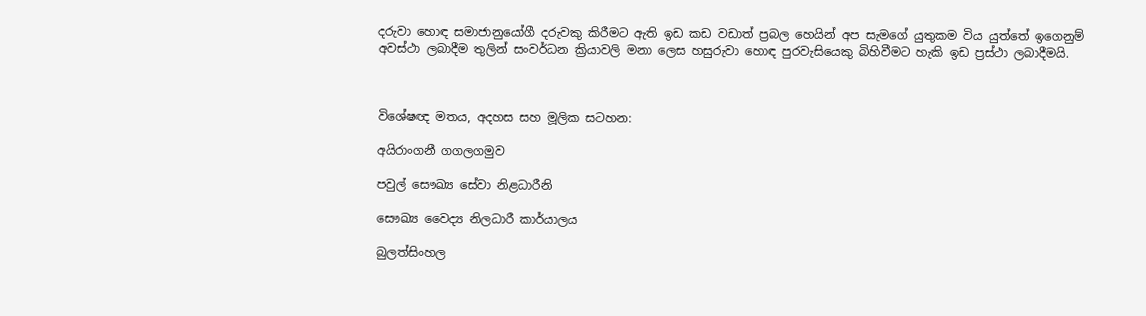දරුවා හොඳ සමාජානුයෝගී දරුවකු කිරීමට ඇති ඉඩ කඩ වඩාත් ප්‍රබල හෙයින් අප සැමගේ යුතුකම විය යුත්තේ ඉගෙනුම් අවස්ථා ලබාදීම තුලින් සංවර්ධන ක්‍රියාවලි මනා ලෙස හසුරුවා හොඳ පුරවැසියෙකු බිහිවීමට හැකි ඉඩ ප්‍රස්ථා ලබාදීමයි.



විශේෂඥ මතය, අදහස සහ මූලික සටහන:

අයිරාංගනී ගගලගමුව

පවුල් සෞඛ්‍ය සේවා නිළධාරීනි

සෞඛ්‍ය වෛද්‍ය නිලධාරී කාර්යාලය

බුලත්සිංහල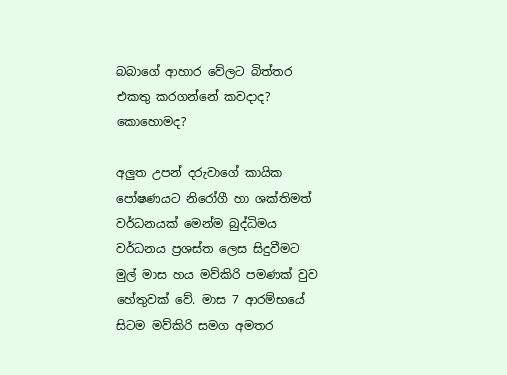බබාගේ ආහාර වේලට බිත්තර එකතු කරගන්නේ කවදාද? කොහොමද?

අලුත උපන් දරුවාගේ කායික පෝෂණයට නිරෝගී හා ශක්තිමත් වර්ධනයක් මෙන්ම බුද්ධිමය වර්ධනය ප්‍රශස්ත ලෙස සිදුවීමට මුල් මාස හය මව්කිරි පමණක් වුව හේතුවක් වේ. මාස 7 ආරම්භයේ සිටම මව්කිරි සමග අමතර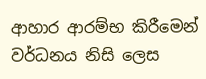ආහාර ආරම්භ කිරීමෙන් වර්ධනය නිසි ලෙස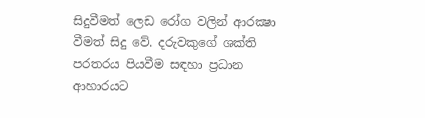සිදුවීමත් ලෙඩ රෝග වලින් ආරක්‍ෂා වීමත් සිදු වේ. දරුවකුගේ ශක්ති පරතරය පියවීම සඳහා ප්‍රධාන ආහාරයට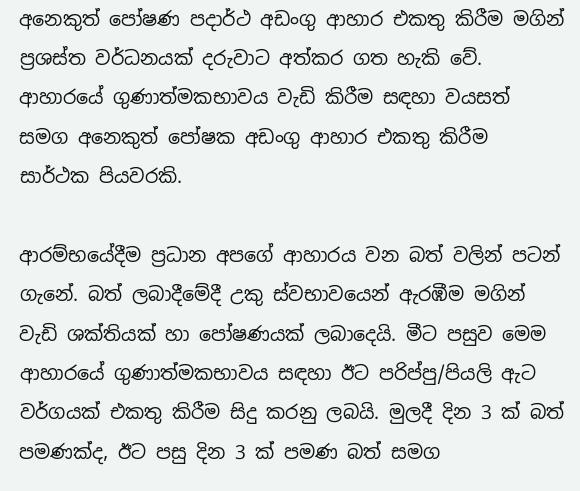අනෙකුත් පෝෂණ පදාර්ථ අඩංගු ආහාර එකතු කිරීම මගින් ප්‍රශස්ත වර්ධනයක් දරුවාට අත්කර ගත හැකි වේ. ආහාරයේ ගුණාත්මකභාවය වැඩි කිරීම සඳහා වයසත් සමග අනෙකුත් පෝෂක අඩංගු ආහාර එකතු කිරීම සාර්ථක පියවරකි.

ආරම්භයේදීම ප්‍රධාන අපගේ ආහාරය වන බත් වලින් පටන් ගැනේ. බත් ලබාදීමේදී උකු ස්වභාවයෙන් ඇරඹීම මගින් වැඩි ශක්තියක් හා පෝෂණයක් ලබාදෙයි. මීට පසුව මෙම ආහාරයේ ගුණාත්මකභාවය සඳහා ඊට පරිප්පු/පියලි ඇට වර්ගයක් එකතු කිරීම සිදු කරනු ලබයි. මුලදී දින 3 ක් බත් පමණක්ද, ඊට පසු දින 3 ක් පමණ බත් සමග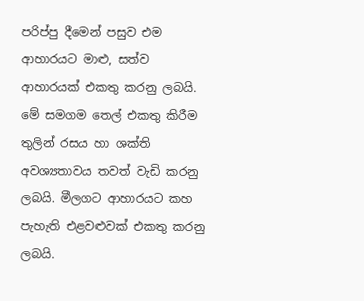පරිප්පු දීමෙන් පසුව එම ආහාරයට මාළු, සත්ව ආහාරයක් එකතු කරනු ලබයි. මේ සමගම තෙල් එකතු කිරීම තුලින් රසය හා ශක්ති අවශ්‍යතාවය තවත් වැඩි කරනු ලබයි. මීලගට ආහාරයට කහ පැහැති එළවළුවක් එකතු කරනු ලබයි.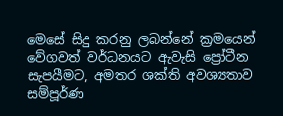මෙසේ සිදු කරනු ලබන්නේ ක්‍රමයෙන් වේගවත් වර්ධනයට ඇවැසි ප්‍රෝටීන සැපයීමට, අමතර ශක්ති අවශ්‍යතාව සම්පූර්ණ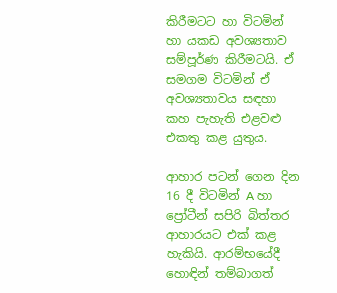කිරීමටට හා විටමින් හා යකඩ අවශ්‍යතාව සම්පූර්ණ කිරීමටයි. ඒ සමගම විටමින් ඒ අවශ්‍යතාවය සඳහා කහ පැහැති එළවළු එකතු කළ යුතුය.

ආහාර පටන් ගෙන දින 16 දී විටමින් A හා ප්‍රෝටීන් සපිරි බිත්තර ආහාරයට එක් කළ හැකියි. ආරම්භයේදී හොඳින් තම්බාගත්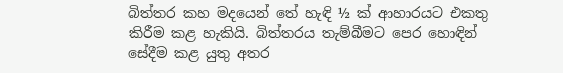බිත්තර කහ මදයෙන් තේ හැඳි ½ ක් ආහාරයට එකතු කිරීම කළ හැකියි. බිත්තරය තැම්බීමට පෙර හොඳින් සේදීම කළ යුතු අතර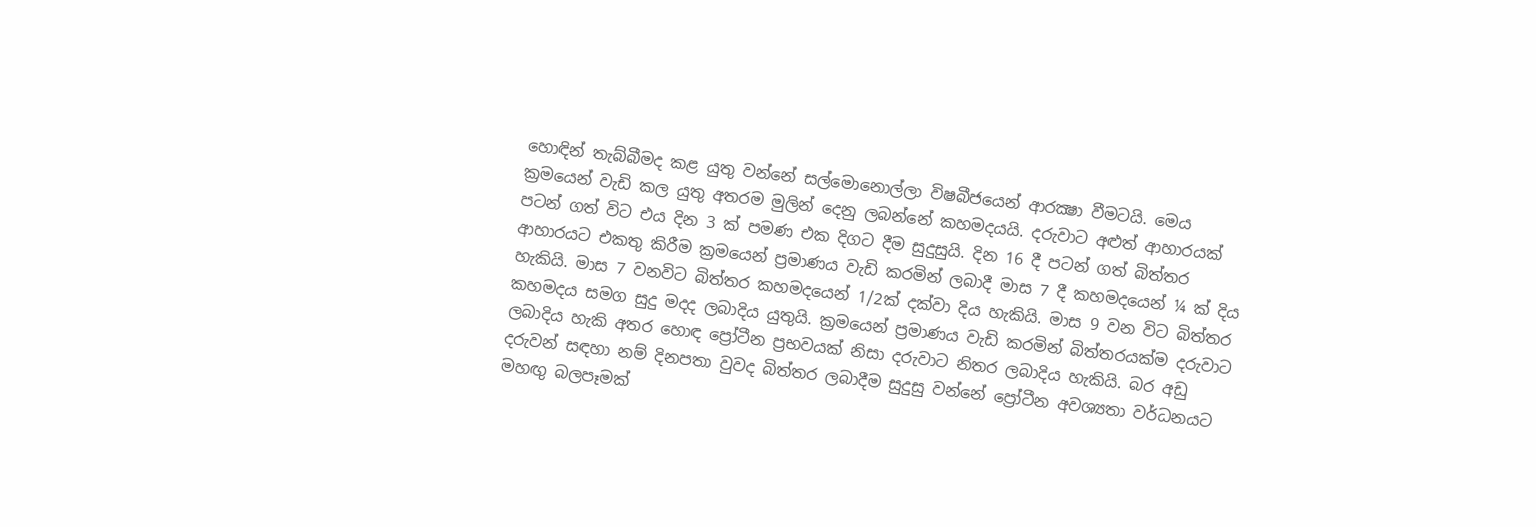හොඳින් තැබ්බීමද කළ යුතු වන්නේ සල්මොනොල්ලා විෂබීජයෙන් ආරක්‍ෂා වීමටයි. මෙය ක්‍රමයෙන් වැඩි කල යුතු අතරම මුලින් දෙනු ලබන්නේ කහමදයයි. දරුවාට අළුත් ආහාරයක් පටන් ගත් විට එය දින 3 ක් පමණ එක දිගට දීම සුදුසුයි. දින 16 දී පටන් ගත් බිත්තර ආහාරයට එකතු කිරීම ක්‍රමයෙන් ප්‍රමාණය වැඩි කරමින් ලබාදී මාස 7 දී කහමදයෙන් ¼ ක් දිය හැකියි. මාස 7 වනවිට බිත්තර කහමදයෙන් 1/2ක් දක්වා දිය හැකියි. මාස 9 වන විට බිත්තර කහමදය සමග සුදු මදද ලබාදිය යුතුයි. ක්‍රමයෙන් ප්‍රමාණය වැඩි කරමින් බිත්තරයක්ම දරුවාට ලබාදිය හැකි අතර හොඳ ප්‍රෝටීන ප්‍රභවයක් නිසා දරුවාට නිතර ලබාදිය හැකියි. බර අඩු දරුවන් සඳහා නම් දිනපතා වුවද බිත්තර ලබාදීම සුදුසු වන්නේ ප්‍රෝටීන අවශ්‍යතා වර්ධනයට මහඟු බලපෑමක්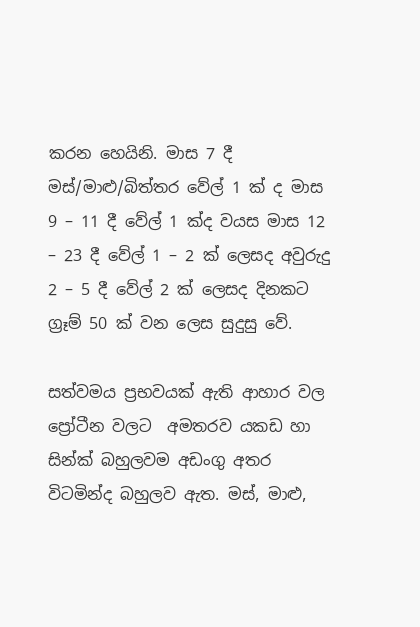කරන හෙයිනි. මාස 7 දී මස්/මාළු/බිත්තර වේල් 1 ක් ද මාස 9 – 11 දී වේල් 1 ක්ද වයස මාස 12 – 23 දී වේල් 1 – 2 ක් ලෙසද අවුරුදු 2 – 5 දී වේල් 2 ක් ලෙසද දිනකට ග්‍රෑම් 50 ක් වන ලෙස සුදුසු වේ.

සත්වමය ප්‍රභවයක් ඇති ආහාර වල ප්‍රෝටීන වලට  අමතරව යකඩ හා සින්ක් බහුලවම අඩංගු අතර විටමින්ද බහුලව ඇත. මස්, මාළු,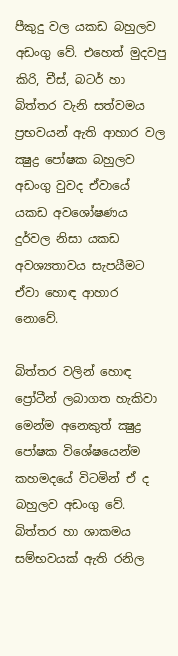පීකුදු වල යකඩ බහුලව අඩංගු වේ. එහෙත් මුදවපු කිරි, චීස්, බටර් හා බිත්තර වැනි සත්වමය ප්‍රභවයන් ඇති ආහාර වල ක්‍ෂුද්‍ර පෝෂක බහුලව අඩංගු වුවද ඒවායේ යකඩ අවශෝෂණය දුර්වල නිසා යකඩ අවශ්‍යතාවය සැපයීමට ඒවා හොඳ ආහාර නොවේ.

බිත්තර වලින් හොඳ ප්‍රෝටීන් ලබාගත හැකිවා මෙන්ම අනෙකුත් ක්‍ෂුද්‍ර පෝෂක විශේෂයෙන්ම කහමදයේ විටමින් ඒ ද බහුලව අඩංගු වේ. බිත්තර හා ශාකමය සම්භවයක් ඇති රනිල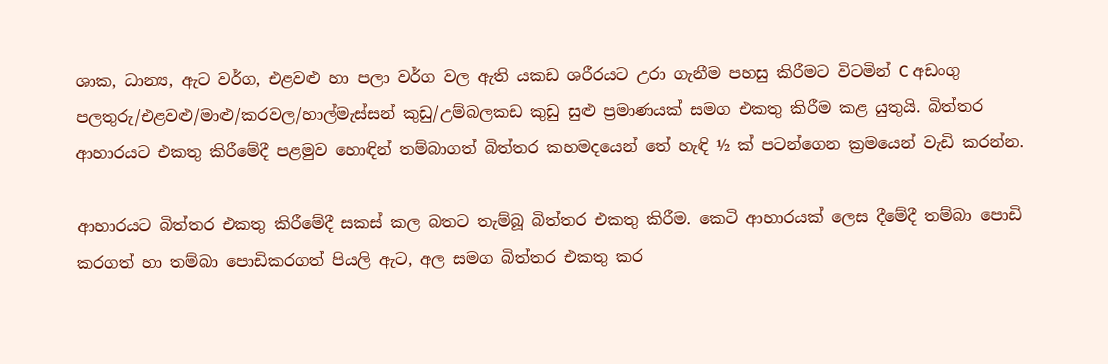ශාක, ධාන්‍ය, ඇට වර්ග, එළවළු හා පලා වර්ග වල ඇති යකඩ ශරීරයට උරා ගැනීම පහසු කිරීමට විටමින් C අඩංගු පලතුරු/එළවළු/මාළු/කරවල/හාල්මැස්සන් කුඩු/උම්බලකඩ කුඩු සුළු ප්‍රමාණයක් සමග එකතු කිරීම කළ යුතුයි. බිත්තර ආහාරයට එකතු කිරීමේදී පළමුව හොඳින් තම්බාගත් බිත්තර කහමදයෙන් තේ හැඳි ½ ක් පටන්ගෙන ක්‍රමයෙන් වැඩි කරන්න.

ආහාරයට බිත්තර එකතු කිරීමේදී සකස් කල බතට තැම්බූ බිත්තර එකතු කිරීම. කෙටි ආහාරයක් ලෙස දීමේදී තම්බා පොඩි කරගත් හා තම්බා පොඩිකරගත් පියලි ඇට, අල සමග බිත්තර එකතු කර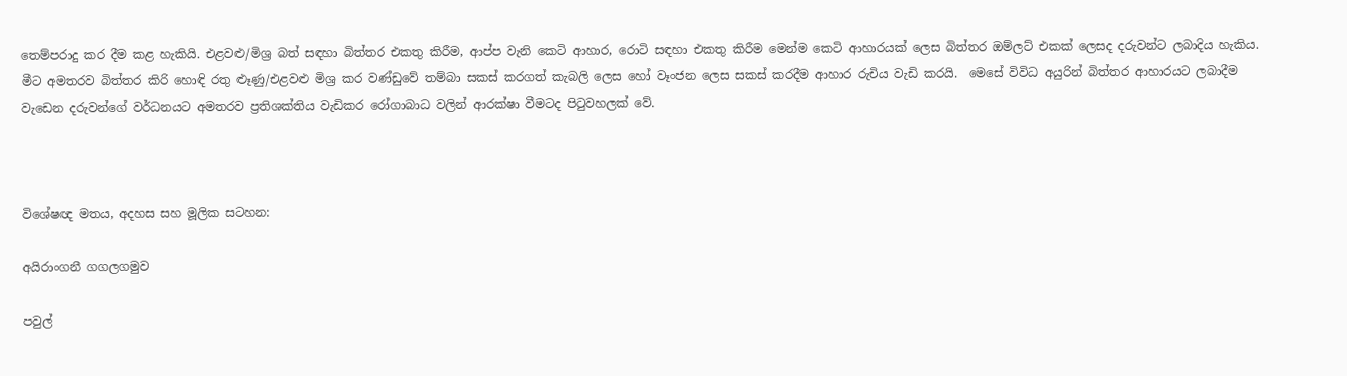තෙම්පරාදු කර දීම කළ හැකියි. එළවළු/මිශ්‍ර බත් සඳහා බිත්තර එකතු කිරීම, ආප්ප වැනි කෙටි ආහාර, රොටි සඳහා එකතු කිරීම මෙන්ම කෙටි ආහාරයක් ලෙස බිත්තර ඔම්ලට් එකක් ලෙසද දරුවන්ට ලබාදිය හැකිය. මීට අමතරව බිත්තර කිරි හොඳි රතු ළුෑණු/එළවළු මිශ්‍ර කර වණ්ඩුවේ තම්බා සකස් කරගත් කැබලි ලෙස හෝ වෑංජන ලෙස සකස් කරදීම ආහාර රුචිය වැඩි කරයි.  මෙසේ විවිධ අයුරින් බිත්තර ආහාරයට ලබාදීම වැඩෙන දරුවන්ගේ වර්ධනයට අමතරව ප්‍රතිශක්තිය වැඩිකර රෝගාබාධ වලින් ආරක්ෂා වීමටද පිටුවහලක් වේ.



විශේෂඥ මතය, අදහස සහ මූලික සටහන:

අයිරාංගනී ගගලගමුව

පවුල්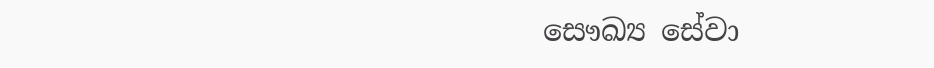සෞඛ්‍ය සේවා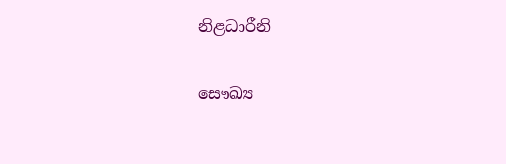නිළධාරීනි

සෞඛ්‍ය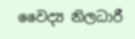වෛද්‍ය නිලධාරී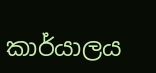කාර්යාලය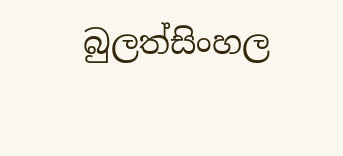බුලත්සිංහල